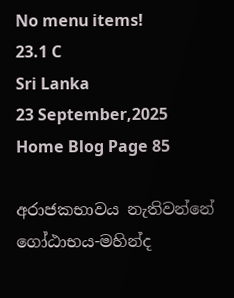No menu items!
23.1 C
Sri Lanka
23 September,2025
Home Blog Page 85

අරාජකභාවය නැතිවන්නේ ගෝඨාභය-මහින්ද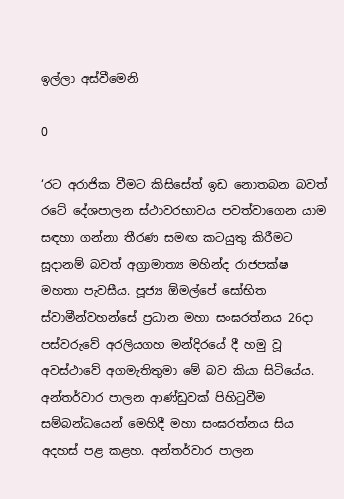ඉල්ලා අස්වීමෙනි

0

‘රට අරාජික වීමට කිසිසේත් ඉඩ නොතබන බවත් රටේ දේශපාලන ස්ථාවරභාවය පවත්වාගෙන යාම සඳහා ගන්නා තීරණ සමඟ කටයුතු කිරීමට සූදානම් බවත් අග්‍රාමාත්‍ය මහින්ද රාජපක්ෂ මහතා පැවසීය. පූජ්‍ය ඕමල්පේ සෝභිත ස්වාමීන්වහන්සේ ප්‍රධාන මහා සංඝරත්නය 26දා පස්වරුවේ අරලියගහ මන්දිරයේ දී හමු වූ අවස්ථාවේ අගමැතිතුමා මේ බව කියා සිටියේය.
අන්තර්වාර පාලන ආණ්ඩුවක් පිහිටුවීම සම්බන්ධයෙන් මෙහිදී මහා සංඝරත්නය සිය අදහස් පළ කළහ. අන්තර්වාර පාලන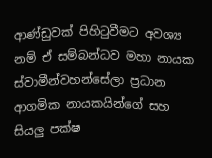ආණ්ඩුවක් පිහිටුවීමට අවශ්‍ය නම් ඒ සම්බන්ධව මහා නායක ස්වාමීන්වහන්සේලා ප්‍රධාන ආගමික නායකයින්ගේ සහ සියලු පක්ෂ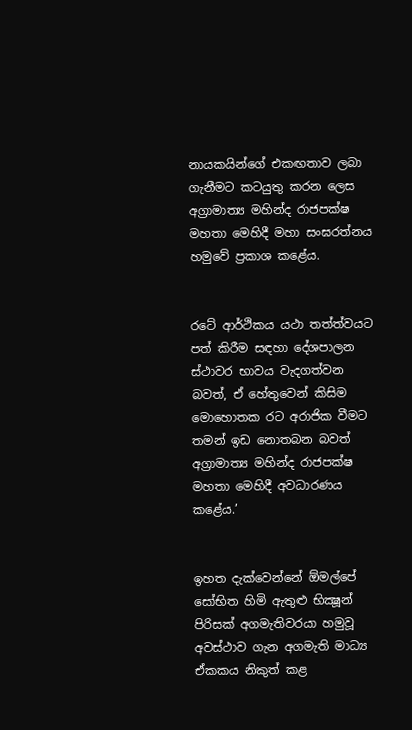නායකයින්ගේ එකඟතාව ලබා ගැනීමට කටයුතු කරන ලෙස අග්‍රාමාත්‍ය මහින්ද රාජපක්ෂ මහතා මෙහිදී මහා සංඝරත්නය හමුවේ ප්‍රකාශ කළේය.


රටේ ආර්ථිකය යථා තත්ත්වයට පත් කිරීම සඳහා දේශපාලන ස්ථාවර භාවය වැදගත්වන බවත්, ඒ හේතුවෙන් කිසිම මොහොතක රට අරාජික වීමට තමන් ඉඩ නොතබන බවත් අග්‍රාමාත්‍ය මහින්ද රාජපක්ෂ මහතා මෙහිදී අවධාරණය කළේය.’


ඉහත දැක්වෙන්නේ ඕමල්පේ සෝභිත හිමි ඇතුළු භික්‍ෂූන් පිරිසක් අගමැතිවරයා හමුවූ අවස්ථාව ගැන අගමැති මාධ්‍ය ඒකකය නිකුත් කළ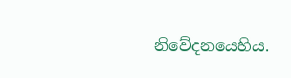නිවේදනයෙහිය.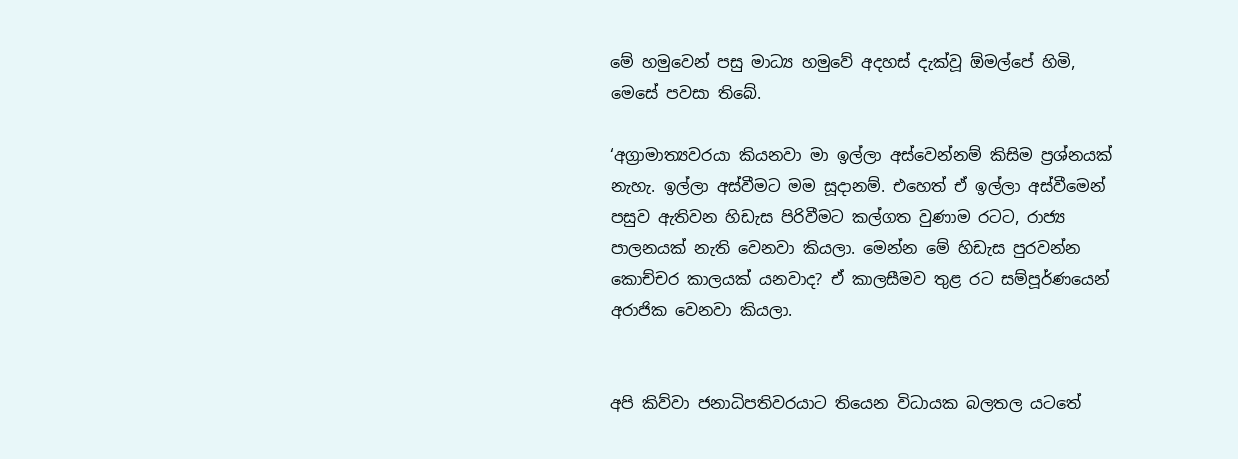මේ හමුවෙන් පසු මාධ්‍ය හමුවේ අදහස් දැක්වූ ඕමල්පේ හිමි, මෙසේ පවසා තිබේ.

‘අග්‍රාමාත්‍යවරයා කියනවා මා ඉල්ලා අස්වෙන්නම් කිසිම ප්‍රශ්නයක් නැහැ. ඉල්ලා අස්වීමට මම සූදානම්. එහෙත් ඒ ඉල්ලා අස්වීමෙන් පසුව ඇතිවන හිඩැස පිරිවීමට කල්ගත වුණාම රටට, රාජ්‍ය පාලනයක් නැති වෙනවා කියලා. මෙන්න මේ හිඩැස පුරවන්න කොච්චර කාලයක් යනවාද? ඒ කාලසීමව තුළ රට සම්පූර්ණයෙන් අරාජික වෙනවා කියලා.


අපි කිව්වා ජනාධිපතිවරයාට තියෙන විධායක බලතල යටතේ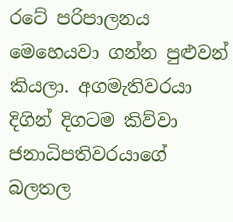රටේ පරිපාලනය මෙහෙයවා ගන්න පුළුවන් කියලා. අගමැතිවරයා දිගින් දිගටම කිව්වා ජනාධිපතිවරයාගේ බලතල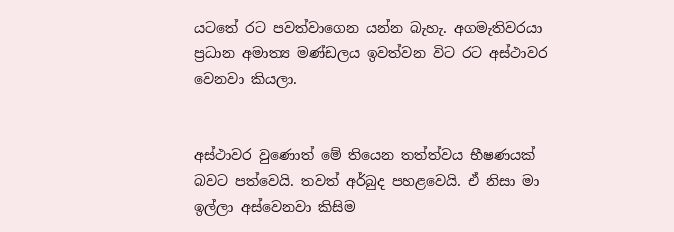යටතේ රට පවත්වාගෙන යන්න බැහැ. අගමැතිවරයා ප්‍රධාන අමාත්‍ය මණ්ඩලය ඉවත්වන විට රට අස්ථාවර වෙනවා කියලා.


අස්ථාවර වුණොත් මේ තියෙන තත්ත්වය භීෂණයක් බවට පත්වෙයි. තවත් අර්බුද පහළවෙයි. ඒ නිසා මා ඉල්ලා අස්වෙනවා කිසිම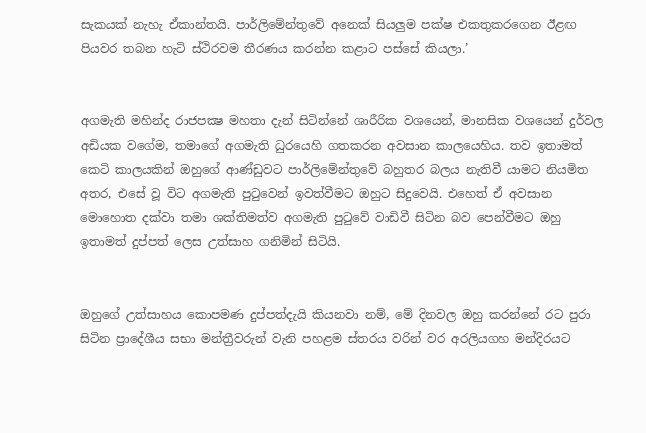සැකයක් නැහැ ඒකාන්තයි. පාර්ලිමේන්තුවේ අනෙක් සියලු‍ම පක්ෂ එකතුකරගෙන ඊළඟ පියවර තබන හැටි ස්ථිරවම තීරණය කරන්න කළාට පස්සේ කියලා.’


අගමැති මහින්ද රාජපක්‍ෂ මහතා දැන් සිටින්නේ ශාරීරික වශයෙන්, මානසික වශයෙන් දුර්වල අඩියක වගේම, තමාගේ අගමැති ධුරයෙහි ගතකරන අවසාන කාලයෙහිය. තව ඉතාමත් කෙටි කාලයකින් ඔහුගේ ආණ්ඩුවට පාර්ලිමේන්තුවේ බහුතර බලය නැතිවී යාමට නියමිත අතර, එසේ වූ විට අගමැති පුටුවෙන් ඉවත්වීමට ඔහුට සිදුවෙයි. එහෙත් ඒ අවසාන මොහොත දක්වා තමා ශක්තිමත්ව අගමැති පුටුවේ වාඩිවී සිටින බව පෙන්වීමට ඔහු ඉතාමත් දුප්පත් ලෙස උත්සාහ ගනිමින් සිටියි.


ඔහුගේ උත්සාහය කොපමණ දුප්පත්දැයි කියනවා නම්, මේ දිනවල ඔහු කරන්නේ රට පුරා සිටින ප්‍රාදේශීය සභා මන්ත්‍රීවරුන් වැනි පහළම ස්තරය වරින් වර අරලියගහ මන්දිරයට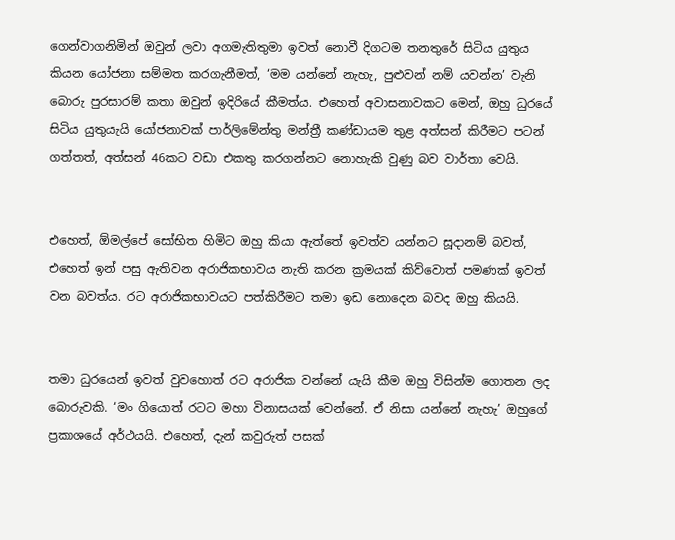ගෙන්වාගනිමින් ඔවුන් ලවා අගමැතිතුමා ඉවත් නොවී දිගටම තනතුරේ සිටිය යුතුය කියන යෝජනා සම්මත කරගැනීමත්, ‘මම යන්නේ නැහැ, පුළුවන් නම් යවන්න’ වැනි බොරු පුරසාරම් කතා ඔවුන් ඉදිරියේ කීමත්ය. එහෙත් අවාසනාවකට මෙන්, ඔහු ධුරයේ සිටිය යුතුයැයි යෝජනාවක් පාර්ලිමේන්තු මන්ත්‍රී කණ්ඩායම තුළ අත්සන් කිරීමට පටන් ගත්තත්, අත්සන් 46කට වඩා එකතු කරගන්නට නොහැකි වුණු බව වාර්තා වෙයි.


එහෙත්, ඕමල්පේ සෝභිත හිමිට ඔහු කියා ඇත්තේ ඉවත්ව යන්නට සූදානම් බවත්, එහෙත් ඉන් පසු ඇතිවන අරාජිකභාවය නැති කරන ක්‍රමයක් කිව්වොත් පමණක් ඉවත් වන බවත්ය. රට අරාජිකභාවයට පත්කිරීමට තමා ඉඩ නොදෙන බවද ඔහු කියයි.


තමා ධුරයෙන් ඉවත් වුවහොත් රට අරාජික වන්නේ යැයි කීම ඔහු විසින්ම ගොතන ලද බොරුවකි. ‘මං ගියොත් රටට මහා විනාසයක් වෙන්නේ. ඒ නිසා යන්නේ නැහැ’ ඔහුගේ ප්‍රකාශයේ අර්ථයයි. එහෙත්, දැන් කවුරුත් පසක්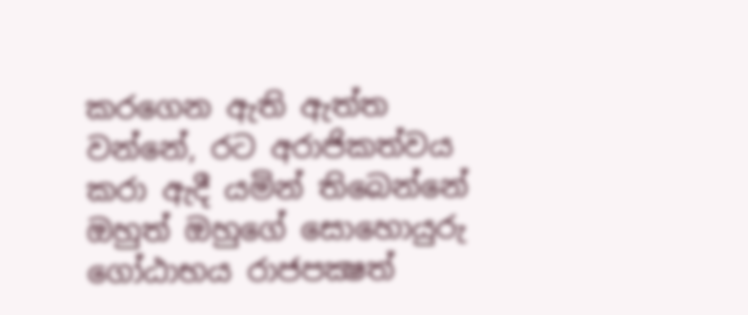කරගෙන ඇති ඇත්ත වන්නේ, රට අරාජිකත්වය කරා ඇදී යමින් තිබෙන්නේ ඔහුත් ඔහුගේ සොහොයුරු ගෝඨාභය රාජපක්‍ෂත්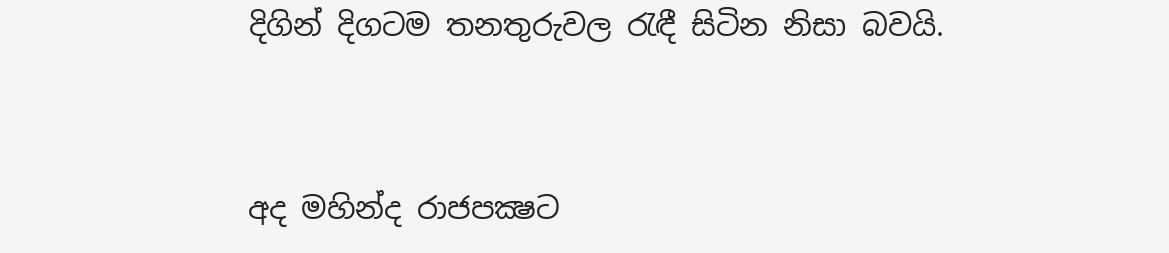දිගින් දිගටම තනතුරුවල රැඳී සිටින නිසා බවයි.


අද මහින්ද රාජපක්‍ෂට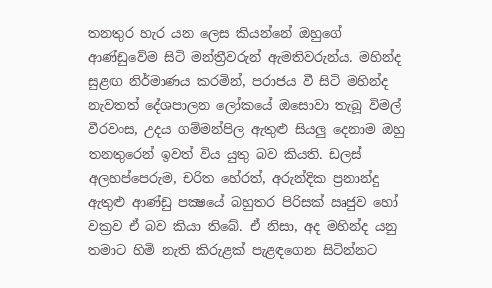තනතුර හැර යන ලෙස කියන්නේ ඔහුගේ ආණ්ඩුවේම සිටි මන්ත්‍රීවරුන් ඇමතිවරුන්ය. මහින්ද සුළඟ නිර්මාණය කරමින්, පරාජය වී සිටි මහින්ද නැවතත් දේශපාලන ලෝකයේ ඔසොවා තැබූ විමල් වීරවංස, උදය ගම්මන්පිල ඇතුළු සියලු දෙනාම ඔහු තනතුරෙන් ඉවත් විය යුතු බව කියති. ඩලස් අලහප්පෙරුම, චරිත හේරත්, අරුන්දික ප්‍රනාන්දු ඇතුළු ආණ්ඩු පක්‍ෂයේ බහුතර පිරිසක් ඍජුව හෝ වක්‍රව ඒ බව කියා තිබේ. ඒ නිසා, අද මහින්ද යනු තමාට හිමි නැති කිරුළක් පැළඳගෙන සිටින්නට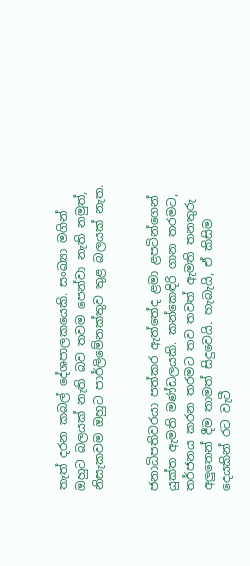තැත් දරන කබල් දේශපාලකයෙකි. සංඛ්‍යා මගින් ඔහුට බලයක් නැති බව තවම පෙන්වා නැති නමුත්, නිසැකවම ඔහුට පාර්ලිමේනක්තුව තුළ බලයක් නැත.


ජනාධිපතිවරයා පත්කර ඇත්තේද ළමා ළපටින්ගෙන් යුක්ත ඇමති මණ්ඩලයකි. කන්කෙඳිරි ගාන තරමට, තර්ජනය කරන තරමට තව තවත් ඇමති තනතුරු අලුතෙන් දීම තාමත් සිදුවෙයි. හැබැයි, ඒ කිසිම දෙයකින් රට වැටී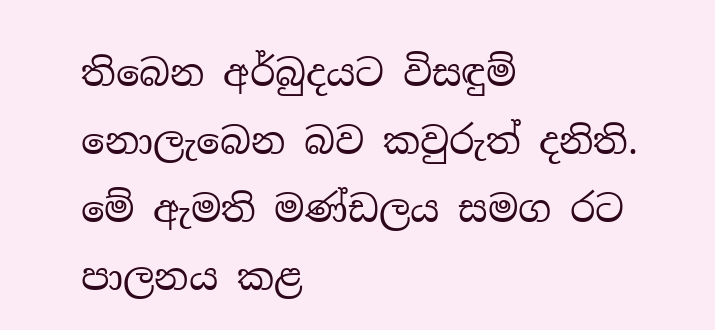තිබෙන අර්බුදයට විසඳුම් නොලැබෙන බව කවුරුත් දනිති. මේ ඇමති මණ්ඩලය සමග රට පාලනය කළ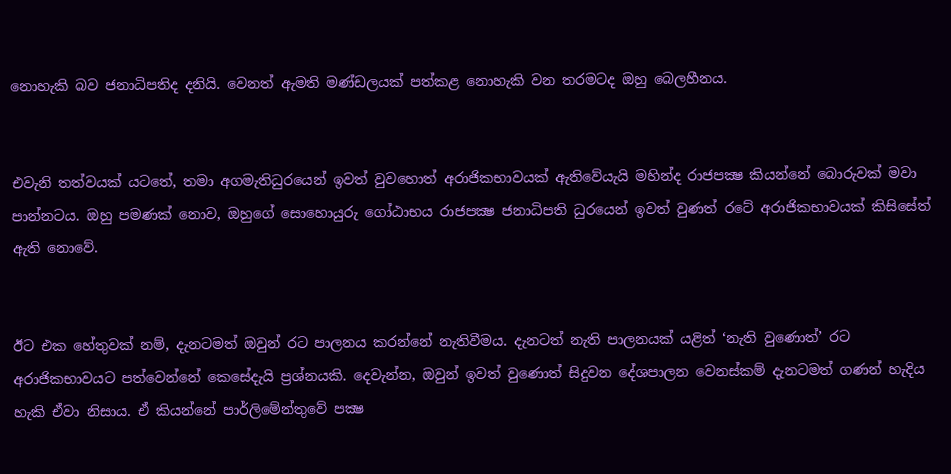නොහැකි බව ජනාධිපතිද දනියි. වෙනත් ඇමති මණ්ඩලයක් පත්කළ නොහැකි වන තරමටද ඔහු බෙලහීනය.


එවැනි තත්වයක් යටතේ, තමා අගමැතිධුරයෙන් ඉවත් වුවහොත් අරාජිකභාවයක් ඇතිවේයැයි මහින්ද රාජපක්‍ෂ කියන්නේ බොරුවක් මවා පාන්නටය. ඔහු පමණක් නොව, ඔහුගේ සොහොයුරු ගෝඨාභය රාජපක්‍ෂ ජනාධිපති ධුරයෙන් ඉවත් වුණත් රටේ අරාජිකභාවයක් කිසිසේත් ඇති නොවේ.


ඊට එක හේතුවක් නම්, දැනටමත් ඔවුන් රට පාලනය කරන්නේ නැතිවීමය. දැනටත් නැති පාලනයක් යළිත් ‘නැති වුණොත්’ රට අරාජිකභාවයට පත්වෙන්නේ කෙසේදැයි ප්‍රශ්නයකි. දෙවැන්න, ඔවුන් ඉවත් වුණොත් සිදුවන දේශපාලන වෙනස්කම් දැනටමත් ගණන් හැදිය හැකි ඒවා නිසාය. ඒ කියන්නේ පාර්ලිමේන්තුවේ පක්‍ෂ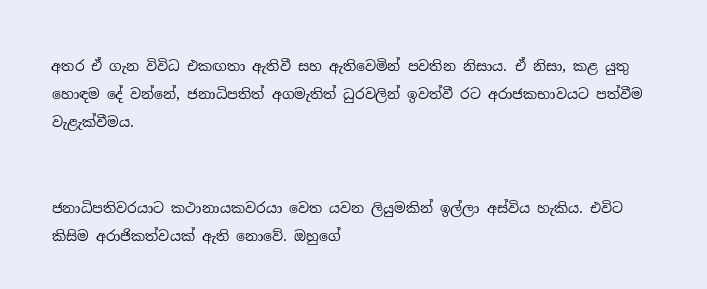අතර ඒ ගැන විවිධ එකඟතා ඇතිවී සහ ඇතිවෙමින් පවතින නිසාය. ඒ නිසා, කළ යුතු හොඳම දේ වන්නේ, ජනාධිපතිත් අගමැතිත් ධුරවලින් ඉවත්වී රට අරාජකභාවයට පත්වීම වැළැක්වීමය.


ජනාධිපතිවරයාට කථානායකවරයා වෙත යවන ලියුමකින් ඉල්ලා අස්විය හැකිය. එවිට කිසිම අරාජිකත්වයක් ඇති නොවේ. ඔහුගේ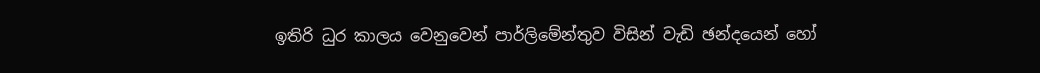ඉතිරි ධුර කාලය වෙනුවෙන් පාර්ලිමේන්තුව විසින් වැඩි ඡන්දයෙන් හෝ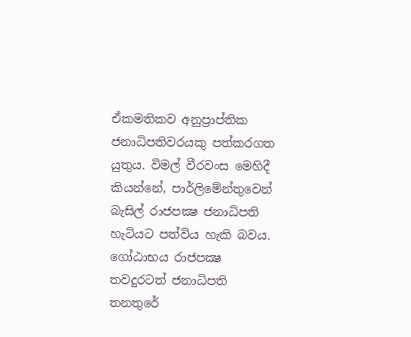ඒකමතිකව අනුප්‍රාප්තික ජනාධිපතිවරයකු පත්කරගත යුතුය. විමල් වීරවංස මෙහිදී කියන්නේ, පාර්ලිමේන්තුවෙන් බැසිල් රාජපක්‍ෂ ජනාධිපති හැටියට පත්විය හැකි බවය.
ගෝඨාභය රාජපක්‍ෂ තවදුරටත් ජනාධිපති තනතුරේ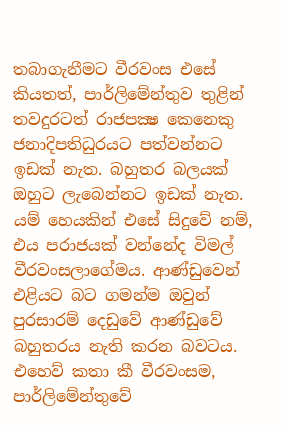තබාගැනීමට වීරවංස එසේ කියතත්, පාර්ලිමේන්තුව තුළින් තවදුරටත් රාජපක්‍ෂ කෙනෙකු ජනාදිපතිධුරයට පත්වන්නට ඉඩක් නැත. බහුතර බලයක් ඔහුට ලැබෙන්නට ඉඩක් නැත. යම් හෙයකින් එසේ සිදුවේ නම්, එය පරාජයක් වන්නේද විමල් වීරවංසලාගේමය. ආණ්ඩුවෙන් එළියට බට ගමන්ම ඔවුන් පුරසාරම් දෙඩුවේ ආණ්ඩුවේ බහුතරය නැති කරන බවටය. එහෙව් කතා කී වීරවංසම, පාර්ලිමේන්තුවේ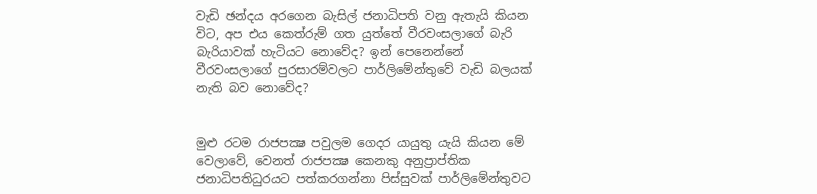වැඩි ඡන්දය අරගෙන බැසිල් ජනාධිපති වනු ඇතැයි කියන විට, අප එය කෙත්රුම් ගත යුත්තේ වීරවංසලාගේ බැරි බැරියාවක් හැටියට නොවේද? ඉන් පෙනෙන්නේ වීරවංසලාගේ පුරසාරම්වලට පාර්ලිමේන්තුවේ වැඩි බලයක් නැති බව නොවේද?


මුළු රටම රාජපක්‍ෂ පවුලම ගෙදර යායුතු යැයි කියන මේ වෙලාවේ, වෙනත් රාජපක්‍ෂ කෙනකු අනුප්‍රාප්තික ජනාධිපතිධුරයට පත්කරගන්නා පිස්සුවක් පාර්ලිමේන්තුවට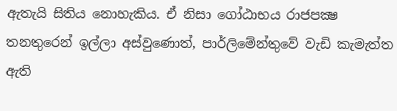ඇතැයි සිතිය නොහැකිය. ඒ නිසා ගෝඨාභය රාජපක්‍ෂ තනතුරෙන් ඉල්ලා අස්වුණොත්, පාර්ලිමේන්තුවේ වැඩි කැමැත්ත ඇති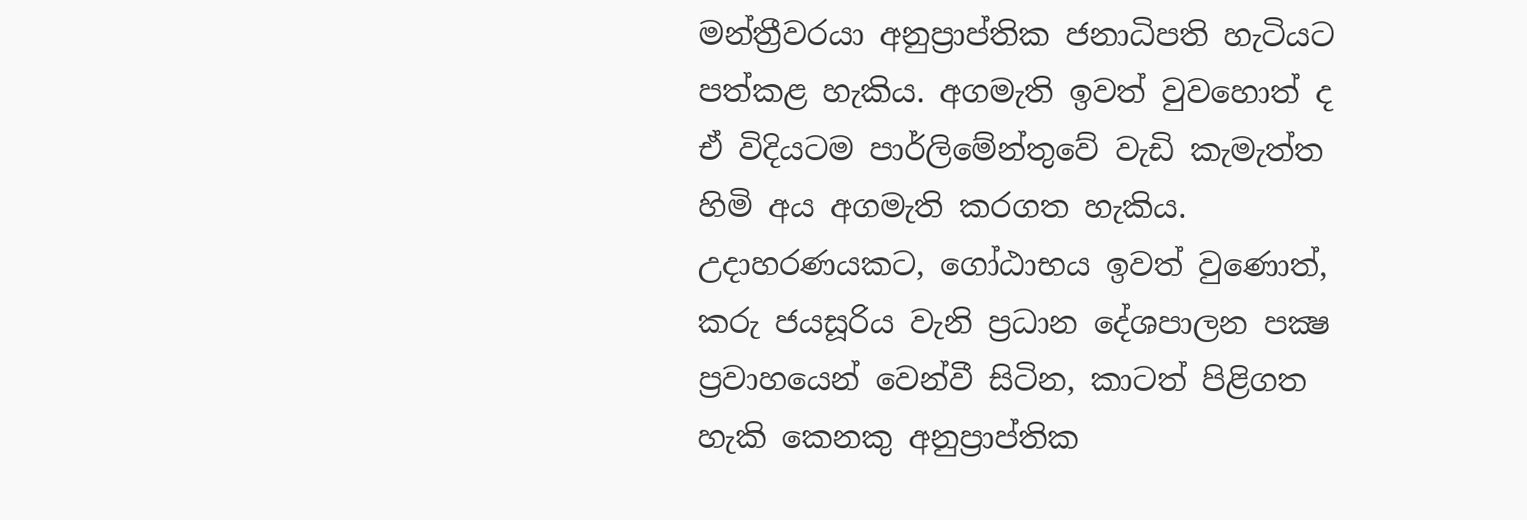මන්ත්‍රීවරයා අනුප්‍රාප්තික ජනාධිපති හැටියට පත්කළ හැකිය. අගමැති ඉවත් වුවහොත් ද ඒ විදියටම පාර්ලිමේන්තුවේ වැඩි කැමැත්ත හිමි අය අගමැති කරගත හැකිය. උදාහරණයකට, ගෝඨාභය ඉවත් වුණොත්, කරු ජයසූරිය වැනි ප්‍රධාන දේශපාලන පක්‍ෂ ප්‍රවාහයෙන් වෙන්වී සිටින, කාටත් පිළිගත හැකි කෙනකු අනුප්‍රාප්තික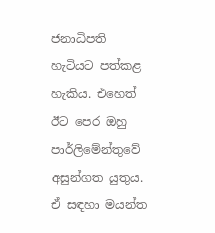ජනාධිපති හැටියට පත්කළ හැකිය. එහෙත් ඊට පෙර ඔහු පාර්ලිමේන්තුවේ අසුන්ගත යුතුය. ඒ සඳහා මයන්ත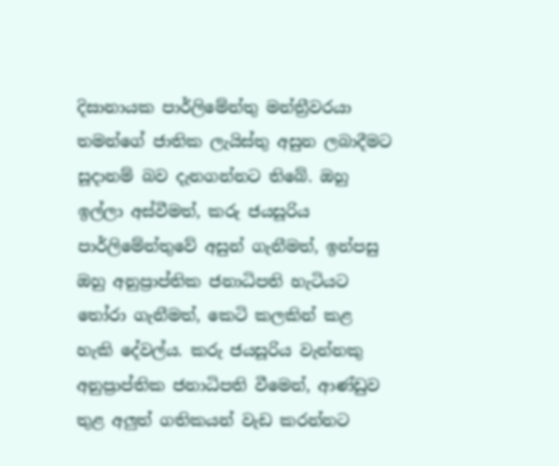දිසානායක පාර්ලිමේන්තු මන්ත්‍රීවරයා තමන්ගේ ජාතික ලැයිස්තු අසුන ලබාදීමට සූදානම් බව දැනගන්නට තිබේ. ඔහු ඉල්ලා අස්වීමත්, කරු ජයසූරිය පාර්ලිමේන්තුවේ අසුන් ගැනීමත්, ඉන්පසු ඔහු අනුප්‍රාප්තික ජනාධිපති හැටියට තෝරා ගැනීමත්, කෙටි කලකින් කළ හැකි දේවල්ය. කරු ජයසූරිය වැන්නකු අනුප්‍රාප්තික ජනාධිපති වීමෙන්, ආණ්ඩුව තුළ අලුත් ගතිකයන් වැඩ කරන්නට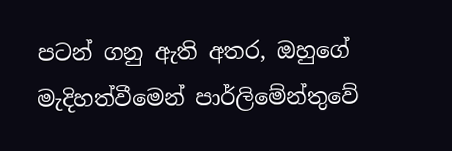පටන් ගනු ඇති අතර, ඔහුගේ මැදිහත්වීමෙන් පාර්ලිමේන්තුවේ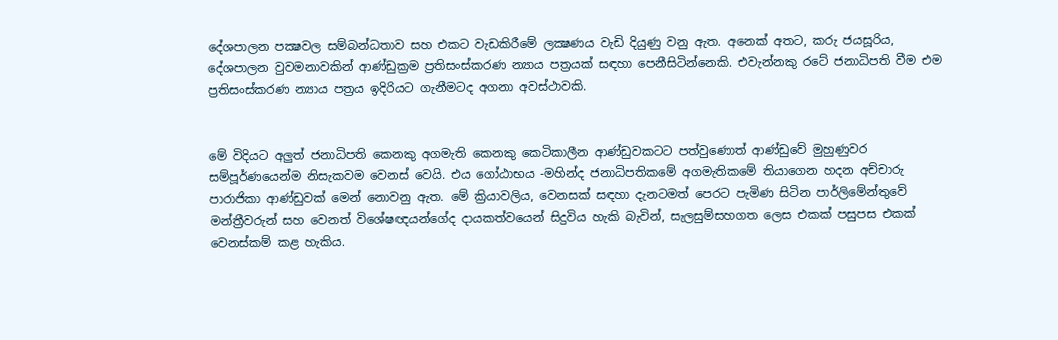දේශපාලන පක්‍ෂවල සම්බන්ධතාව සහ එකට වැඩකිරීමේ ලක්‍ෂණය වැඩි දියුණු වනු ඇත. අනෙක් අතට, කරු ජයසූරිය, දේශපාලන වුවමනාවකින් ආණ්ඩුක්‍රම ප්‍රතිසංස්කරණ න්‍යාය පත්‍රයක් සඳහා පෙනීසිටින්නෙකි. එවැන්නකු රටේ ජනාධිපති වීම එම ප්‍රතිසංස්කරණ න්‍යාය පත්‍රය ඉදිරියට ගැනීමටද අගනා අවස්ථාවකි.


මේ විදියට අලුත් ජනාධිපති කෙනකු අගමැති කෙනකු කෙටිකාලීන ආණ්ඩුවකටට පත්වුණොත් ආණ්ඩුවේ මුහුණුවර සම්පූර්ණයෙන්ම නිසැකවම වෙනස් වෙයි. එය ගෝඨාභය -මහින්ද ජනාධිපතිකමේ අගමැතිකමේ තියාගෙන හදන අච්චාරු පාරාජිකා ආණ්ඩුවක් මෙන් නොවනු ඇත. මේ ක්‍රියාවලිය, වෙනසක් සඳහා දැනටමත් පෙරට පැමිණ සිටින පාර්ලිමේන්තුවේ මන්ත්‍රීවරුන් සහ වෙනත් විශේෂඥයන්ගේද දායකත්වයෙන් සිදුවිය හැකි බැවින්, සැලසුම්සහගත ලෙස එකක් පසුපස එකක් වෙනස්කම් කළ හැකිය.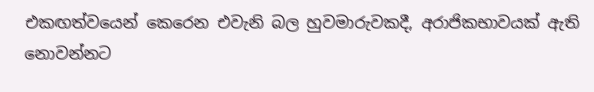එකඟත්වයෙන් කෙරෙන එවැනි බල හුවමාරුවකදී, අරාජිකභාවයක් ඇති නොවන්නට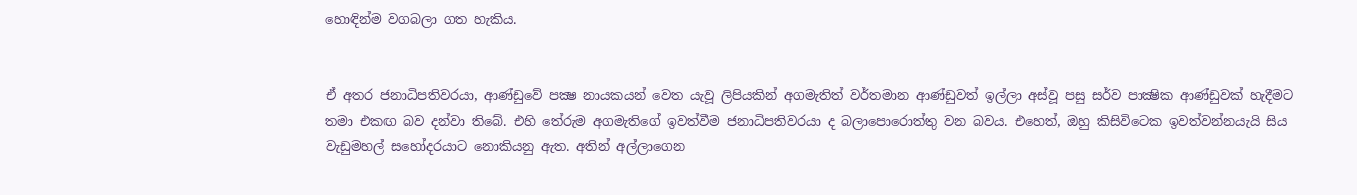හොඳින්ම වගබලා ගත හැකිය.


ඒ අතර ජනාධිපතිවරයා, ආණ්ඩුවේ පක්‍ෂ නායකයන් වෙත යැවූ ලිපියකින් අගමැතිත් වර්තමාන ආණ්ඩුවත් ඉල්ලා අස්වූ පසු සර්ව පාක්‍ෂික ආණ්ඩුවක් හැදීමට තමා එකඟ බව දන්වා තිබේ. එහි තේරුම අගමැතිගේ ඉවත්වීම ජනාධිපතිවරයා ද බලාපොරොත්තු වන බවය. එහෙත්, ඔහු කිසිවිටෙක ඉවත්වන්නයැයි සිය වැඩුමහල් සහෝදරයාට නොකියනු ඇත. අතින් අල්ලාගෙන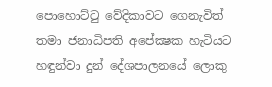පොහොට්ටු වේදිකාවට ගෙනැවිත් තමා ජනාධිපති අපේක්‍ෂක හැටියට හඳුන්වා දුන් දේශපාලනයේ ලොකු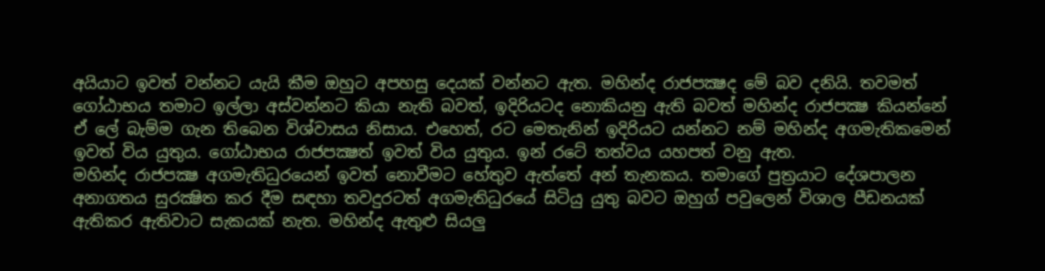අයියාට ඉවත් වන්නට යැයි කීම ඔහුට අපහසු දෙයක් වන්නට ඇත. මහින්ද රාජපක්‍ෂද මේ බව දනියි. තවමත් ගෝඨාභය තමාට ඉල්ලා අස්වන්නට කියා නැති බවත්, ඉදිරියටද නොකියනු ඇති බවත් මහින්ද රාජපක්‍ෂ කියන්නේ ඒ ලේ බැම්ම ගැන තිබෙන විශ්වාසය නිසාය. එහෙත්, රට මෙතැනින් ඉදිරියට යන්නට නම් මහින්ද අගමැතිකමෙන් ඉවත් විය යුතුය. ගෝඨාභය රාජපක්‍ෂත් ඉවත් විය යුතුය. ඉන් රටේ තත්වය යහපත් වනු ඇත.
මහින්ද රාජපක්‍ෂ අගමැතිධුරයෙන් ඉවත් නොවීමට හේතුව ඇත්තේ අන් තැනකය. තමාගේ පුත්‍රයාට දේශපාලන අනාගතය සුරක්‍ෂිත කර දීම සඳහා තවදුරටත් අගමැතිධුරයේ සිටියු යුතු බවට ඔහුග් පවුලෙන් විශාල පීඩනයක් ඇතිකර ඇතිවාට සැකයක් නැත. මහින්ද ඇතුළු සියලු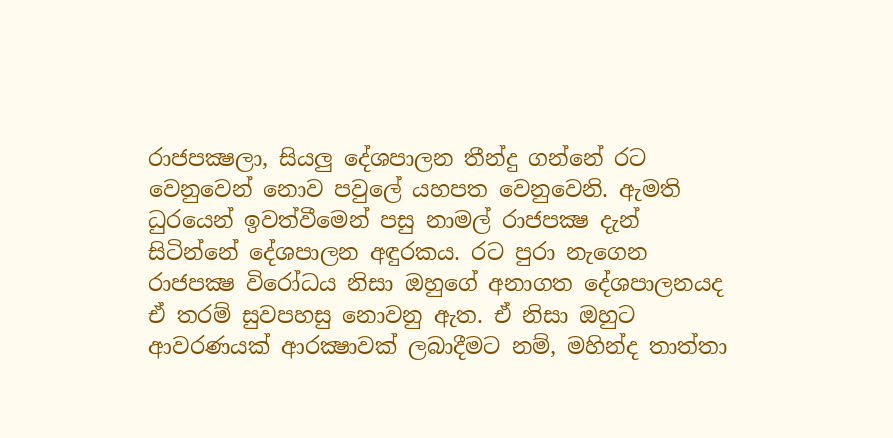රාජපක්‍ෂලා, සියලු දේශපාලන තීන්දු ගන්නේ රට වෙනුවෙන් නොව පවුලේ යහපත වෙනුවෙනි. ඇමති ධුරයෙන් ඉවත්වීමෙන් පසු නාමල් රාජපක්‍ෂ දැන් සිටින්නේ දේශපාලන අඳුරකය. රට පුරා නැගෙන රාජපක්‍ෂ විරෝධය නිසා ඔහුගේ අනාගත දේශපාලනයද ඒ තරම් සුවපහසු නොවනු ඇත. ඒ නිසා ඔහුට ආවරණයක් ආරක්‍ෂාවක් ලබාදීමට නම්, මහින්ද තාත්තා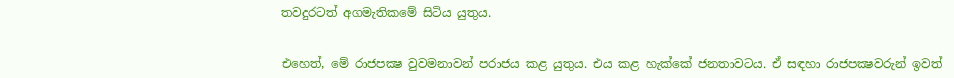තවදුරටත් අගමැතිකමේ සිටිය යුතුය.


එහෙත්, මේ රාජපක්‍ෂ වුවමනාවන් පරාජය කළ යුතුය. එය කළ හැක්කේ ජනතාවටය. ඒ සඳහා රාජපක්‍ෂවරුන් ඉවත්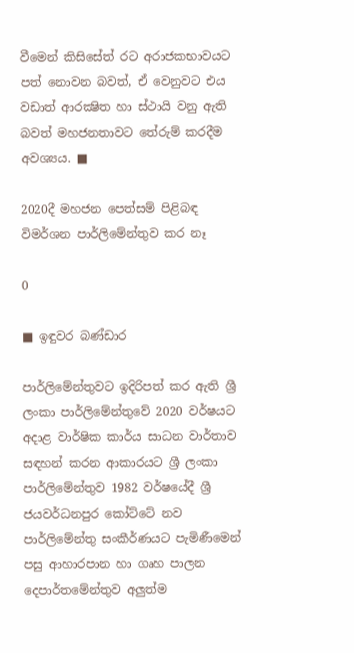වීමෙන් කිසිසේත් රට අරාජකභාවයට පත් නොවන බවත්, ඒ වෙනුවට එය වඩාත් ආරක්‍ෂිත හා ස්ථායි වනු ඇති බවත් මහජනතාවට තේරුම් කරදීම අවශ්‍යය. ■

2020දී මහජන පෙත්සම් පිළිබඳ විමර්ශන පාර්ලිමේන්තුව කර නෑ

0

■ ඉඳුවර බණ්ඩාර

පාර්ලිමේන්තුවට ඉදිරිපත් කර ඇති ශ්‍රී ලංකා පාර්ලිමේන්තුවේ 2020 වර්ෂයට අදාළ වාර්ෂික කාර්ය සාධන වාර්තාව සඳහන් කරන ආකාරයට ශ්‍රී ලංකා පාර්ලිමේන්තුව 1982 වර්ෂයේදී ශ්‍රී ජයවර්ධනපුර කෝට්ටේ නව පාර්ලිමේන්තු සංකීර්ණයට පැමිණීමෙන් පසු ආහාරපාන හා ගෘහ පාලන දෙපාර්තමේන්තුව අලුත්ම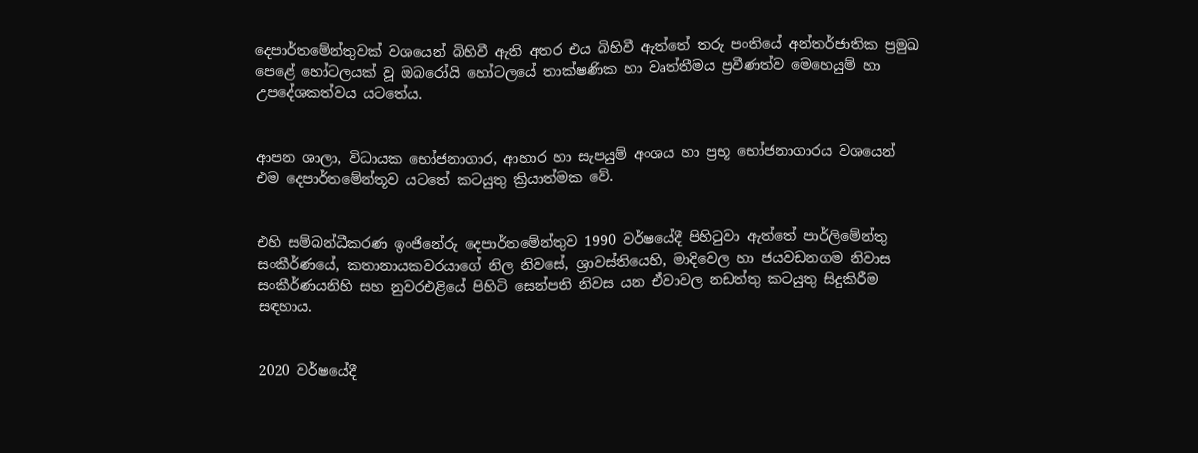දෙපාර්තමේන්තුවක් වශයෙන් බිහිවී ඇති අතර එය බිහිවී ඇත්තේ තරු පංතියේ අන්තර්ජාතික ප්‍රමුඛ පෙළේ හෝටලයක් වූ ඔබරෝයි හෝටලයේ තාක්ෂණික හා වෘත්තීමය ප්‍රවීණත්ව මෙහෙයුම් හා උපදේශකත්වය යටතේය.


ආපන ශාලා, විධායක භෝජනාගාර, ආහාර හා සැපයුම් අංශය හා ප්‍රභූ භෝජනාගාරය වශයෙන් එම දෙපාර්තමේන්තූව යටතේ කටයුතු ක්‍රියාත්මක වේ.


එහි සම්බන්ධීකරණ ඉංජිනේරු දෙපාර්තමේන්තුව 1990 වර්ෂයේදී පිහිටුවා ඇත්තේ පාර්ලිමේන්තු සංකීර්ණයේ, කතානායකවරයාගේ නිල නිවසේ, ශ්‍රාවස්තියෙහි, මාදිවෙල හා ජයවඩනගම නිවාස සංකීර්ණයනිහි සහ නුවරඑළියේ පිහිටි සෙන්පති නිවස යන ඒවාවල නඩත්තු කටයුතු සිදුකිරීම සඳහාය.


2020 වර්ෂයේදී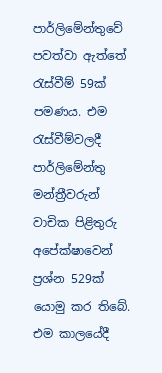පාර්ලිමේන්තුවේ පවත්වා ඇත්තේ රැස්වීම් 59ක් පමණය. එම රැස්වීම්වලදී පාර්ලිමේන්තු මන්ත්‍රීවරුන් වාචික පිළිතුරු අපේක්ෂාවෙන් ප්‍රශ්න 529ක් යොමු කර තිබේ. එම කාලයේදී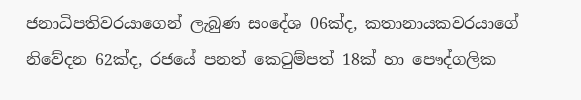ජනාධිපතිවරයාගෙන් ලැබුණ සංදේශ 06ක්ද, කතානායකවරයාගේ නිවේදන 62ක්ද, රජයේ පනත් කෙටුම්පත් 18ක් හා පෞද්ගලික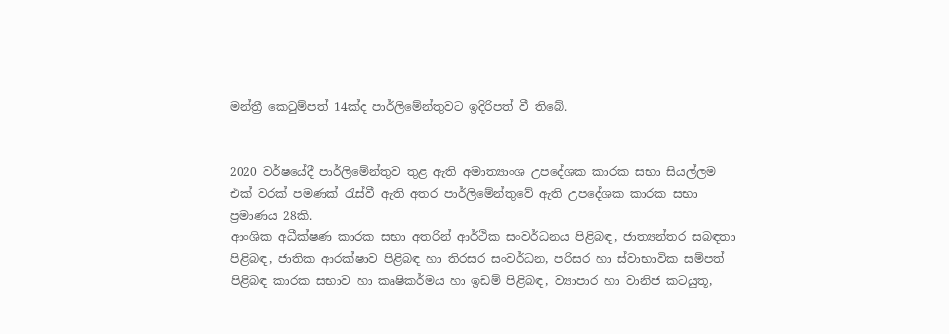මන්ත්‍රී කෙටුම්පත් 14ක්ද පාර්ලිමේන්තුවට ඉදිරිපත් වී තිබේ.


2020 වර්ෂයේදී පාර්ලිමේන්තුව තුළ ඇති අමාත්‍යාංශ උපදේශක කාරක සභා සියල්ලම එක් වරක් පමණක් රැස්වී ඇති අතර පාර්ලිමේන්තුවේ ඇති උපදේශක කාරක සභා ප්‍රමාණය 28කි.
ආංශික අධීක්ෂණ කාරක සභා අතරින් ආර්ථික සංවර්ධනය පිළිබඳ, ජාත්‍යන්තර සබඳතා පිළිබඳ, ජාතික ආරක්ෂාව පිළිබඳ හා තිරසර සංවර්ධන, පරිසර හා ස්වාභාවික සම්පත් පිළිබඳ කාරක සභාව හා කෘෂිකර්මය හා ඉඩම් පිළිබඳ, ව්‍යාපාර හා වානිජ කටයුතූ,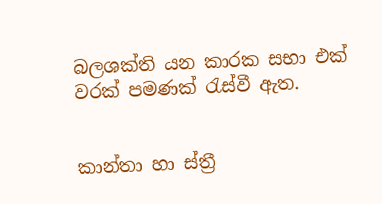බලශක්ති යන කාරක සභා එක් වරක් පමණක් රැස්වී ඇත.


කාන්තා හා ස්ත්‍රී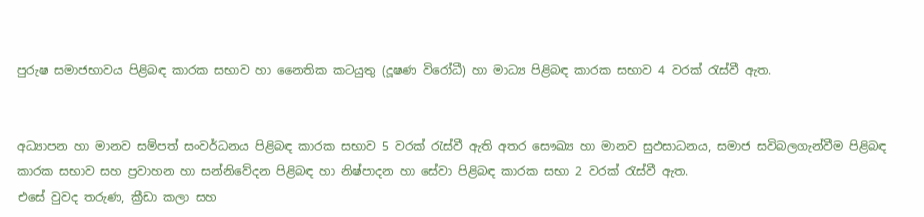පුරුෂ සමාජභාවය පිළිබඳ කාරක සභාව හා නෛතික කටයුතු (දූෂණ විරෝධී) හා මාධ්‍ය පිළිබඳ කාරක සභාව 4 වරක් රැස්වී ඇත.


අධ්‍යාපන හා මානව සම්පත් සංවර්ධනය පිළිබඳ කාරක සභාව 5 වරක් රැස්වී ඇති අතර සෞඛ්‍ය හා මානව සුඵසාධනය, සමාජ සවිබලගැන්වීම පිළිබඳ කාරක සභාව සහ ප්‍රවාහන හා සන්නිවේදන පිළිබඳ හා නිෂ්පාදන හා සේවා පිළිබඳ කාරක සභා 2 වරක් රැස්වී ඇත.
එසේ වුවද තරුණ, ක්‍රීඩා කලා සහ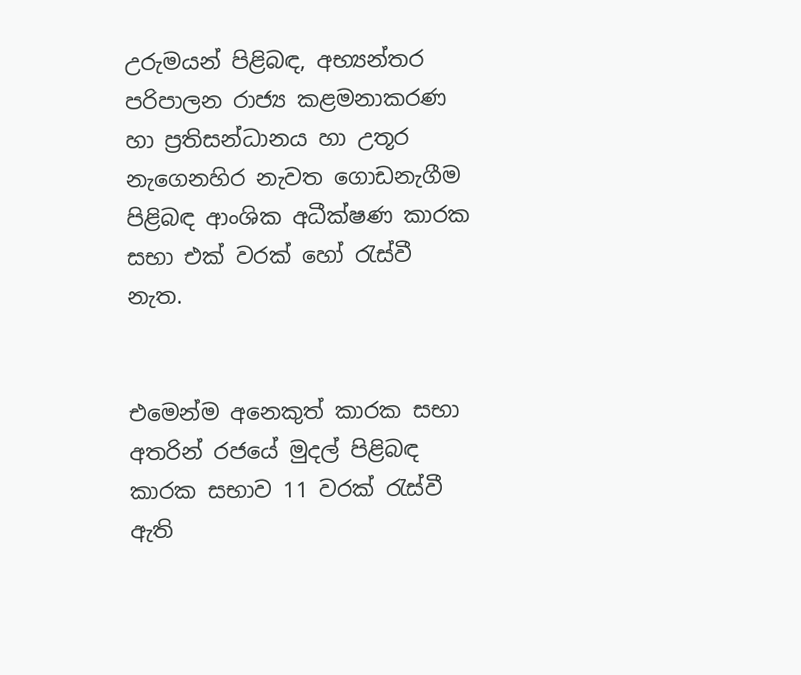උරුමයන් පිළිබඳ, අභ්‍යන්තර පරිපාලන රාජ්‍ය කළමනාකරණ හා ප්‍රතිසන්ධානය හා උතූර නැගෙනහිර නැවත ගොඩනැගීම පිළිබඳ ආංශික අධීක්ෂණ කාරක සභා එක් වරක් හෝ රැස්වී නැත.


එමෙන්ම අනෙකුත් කාරක සභා අතරින් රජයේ මුදල් පිළිබඳ කාරක සභාව 11 වරක් රැස්වී ඇති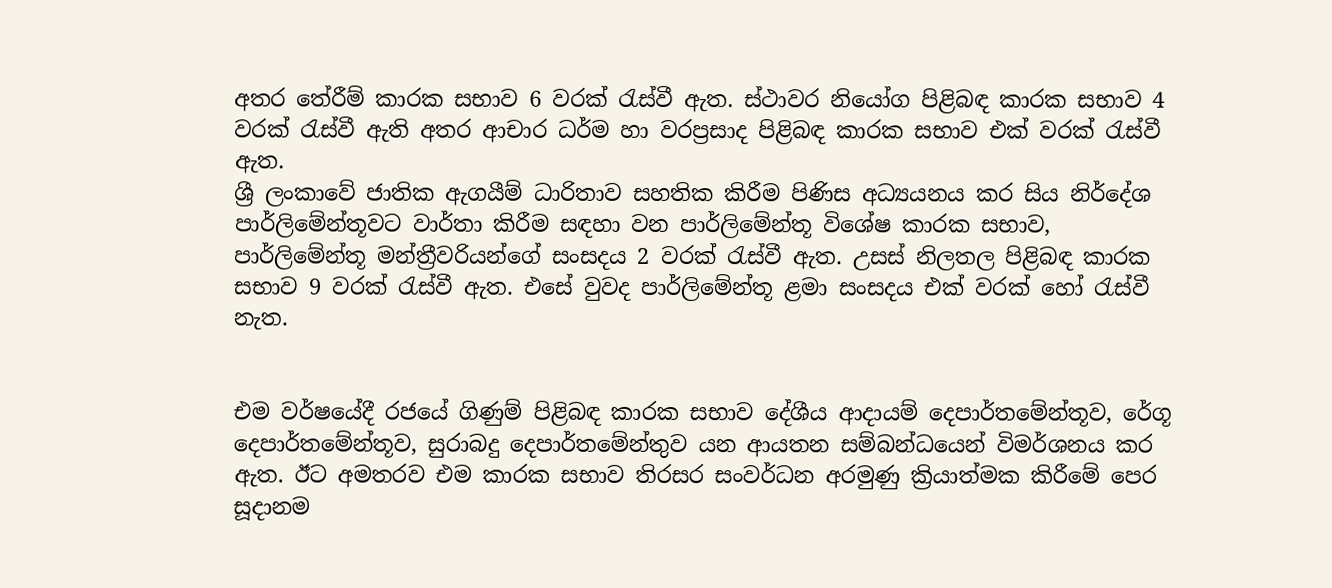අතර තේරීම් කාරක සභාව 6 වරක් රැස්වී ඇත. ස්ථාවර නියෝග පිළිබඳ කාරක සභාව 4 වරක් රැස්වී ඇති අතර ආචාර ධර්ම හා වරප්‍රසාද පිළිබඳ කාරක සභාව එක් වරක් රැස්වී ඇත.
ශ්‍රී ලංකාවේ ජාතික ඇගයීම් ධාරිතාව සහතික කිරීම පිණිස අධ්‍යයනය කර සිය නිර්දේශ පාර්ලිමේන්තූවට වාර්තා කිරීම සඳහා වන පාර්ලිමේන්තූ විශේෂ කාරක සභාව, පාර්ලිමේන්තූ මන්ත්‍රීවරියන්ගේ සංසදය 2 වරක් රැස්වී ඇත. උසස් නිලතල පිළිබඳ කාරක සභාව 9 වරක් රැස්වී ඇත. එසේ වුවද පාර්ලිමේන්තූ ළමා සංසදය එක් වරක් හෝ රැස්වී නැත.


එම වර්ෂයේදී රජයේ ගිණුම් පිළිබඳ කාරක සභාව දේශීය ආදායම් දෙපාර්තමේන්තූව, රේගූ දෙපාර්තමේන්තූව, සුරාබදු දෙපාර්තමේන්තුව යන ආයතන සම්බන්ධයෙන් විමර්ශනය කර ඇත. ඊට අමතරව එම කාරක සභාව තිරසර සංවර්ධන අරමුණු ක්‍රියාත්මක කිරීමේ පෙර සූදානම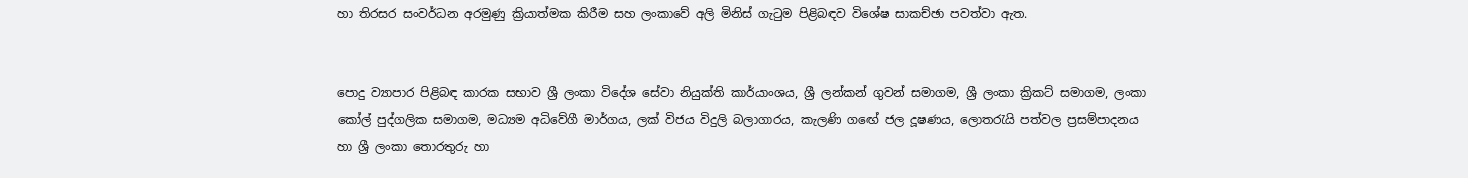හා තිරසර සංවර්ධන අරමුණු ක්‍රියාත්මක කිරීම සහ ලංකාවේ අලි මිනිස් ගැටුම පිළිබඳව විශේෂ සාකච්ඡා පවත්වා ඇත.


පොදු ව්‍යාපාර පිළිබඳ කාරක සභාව ශ්‍රී ලංකා විදේශ සේවා නියුක්ති කාර්යාංශය, ශ්‍රී ලන්කන් ගුවන් සමාගම, ශ්‍රී ලංකා ක්‍රිකට් සමාගම, ලංකා කෝල් පුද්ගලික සමාගම, මධ්‍යම අධිවේගී මාර්ගය, ලක් විජය විදුලි බලාගාරය, කැලණි ගඟේ ජල දූෂණය, ලොතරැයි පත්වල ප්‍රසම්පාදනය හා ශ්‍රී ලංකා තොරතුරු හා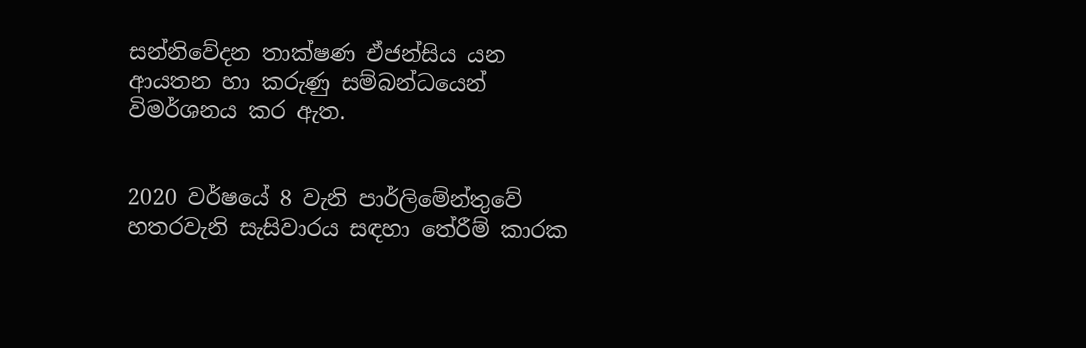සන්නිවේදන තාක්ෂණ ඒජන්සිය යන ආයතන හා කරුණු සම්බන්ධයෙන් විමර්ශනය කර ඇත.


2020 වර්ෂයේ 8 වැනි පාර්ලිමේන්තුවේ හතරවැනි සැසිවාරය සඳහා තේරීම් කාරක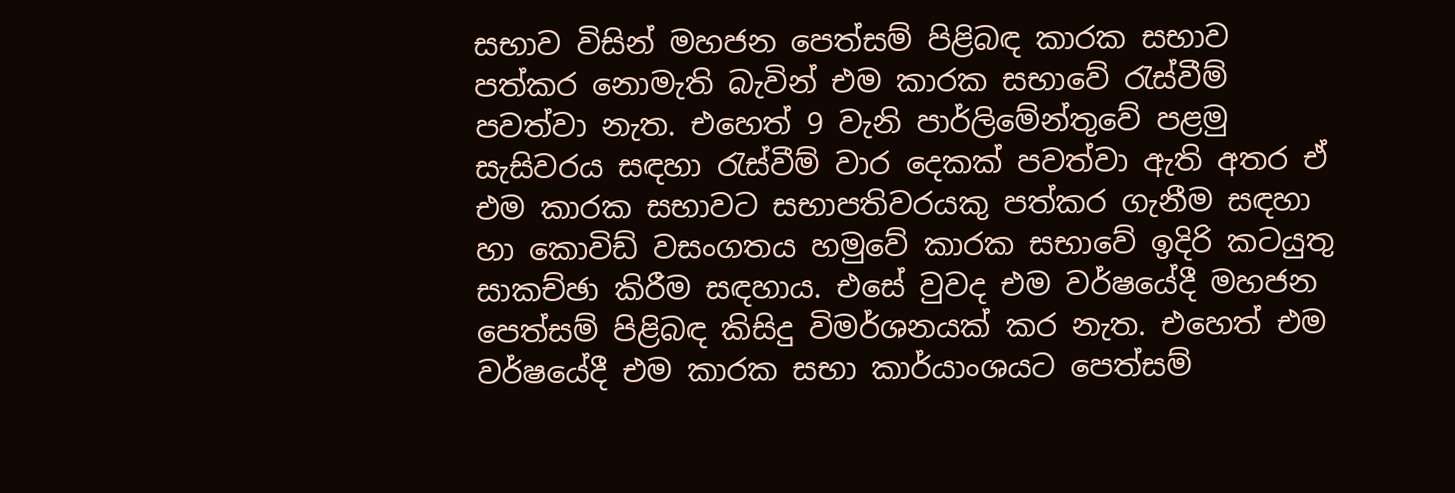සභාව විසින් මහජන පෙත්සම් පිළිබඳ කාරක සභාව පත්කර නොමැති බැවින් එම කාරක සභාවේ රැස්වීම් පවත්වා නැත. එහෙත් 9 වැනි පාර්ලිමේන්තුවේ පළමු සැසිවරය සඳහා රැස්වීම් වාර දෙකක් පවත්වා ඇති අතර ඒ එම කාරක සභාවට සභාපතිවරයකු පත්කර ගැනීම සඳහා හා කොවිඩ් වසංගතය හමුවේ කාරක සභාවේ ඉදිරි කටයුතු සාකච්ඡා කිරීම සඳහාය. එසේ වුවද එම වර්ෂයේදී මහජන පෙත්සම් පිළිබඳ කිසිදු විමර්ශනයක් කර නැත. එහෙත් එම වර්ෂයේදී එම කාරක සභා කාර්යාංශයට පෙත්සම්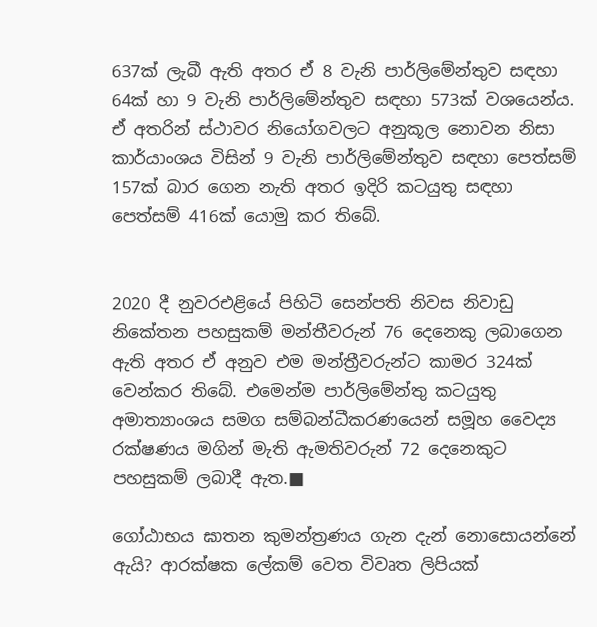637ක් ලැබී ඇති අතර ඒ 8 වැනි පාර්ලිමේන්තුව සඳහා 64ක් හා 9 වැනි පාර්ලිමේන්තුව සඳහා 573ක් වශයෙන්ය. ඒ අතරින් ස්ථාවර නියෝගවලට අනුකූල නොවන නිසා කාර්යාංශය විසින් 9 වැනි පාර්ලිමේන්තුව සඳහා පෙත්සම් 157ක් බාර ගෙන නැති අතර ඉදිරි කටයුතු සඳහා පෙත්සම් 416ක් යොමු කර තිබේ.


2020 දී නුවරඑළියේ පිහිටි සෙන්පති නිවස නිවාඩු නිකේතන පහසුකම් මන්තීවරුන් 76 දෙනෙකු ලබාගෙන ඇති අතර ඒ අනුව එම මන්ත්‍රීවරුන්ට කාමර 324ක් වෙන්කර තිබේ. එමෙන්ම පාර්ලිමේන්තු කටයුතු අමාත්‍යාංශය සමග සම්බන්ධීකරණයෙන් සමූහ වෛද්‍ය රක්ෂණය මගින් මැති ඇමතිවරුන් 72 දෙනෙකුට පහසුකම් ලබාදී ඇත.■

ගෝඨාභය ඝාතන කුමන්ත්‍රණය ගැන දැන් නොසොයන්නේ ඇයි? ආරක්ෂක ලේකම් වෙත විවෘත ලිපියක්‍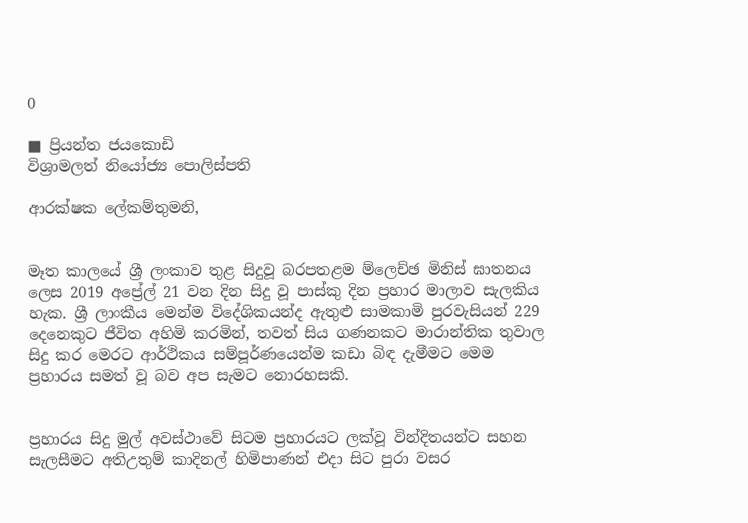0

■ ප්‍රියන්ත ජයකොඩි
විශ්‍රාමලත් නියෝජ්‍ය පොලිස්පති

ආරක්ෂක ලේකම්තුමනි,


මෑත කාලයේ ශ්‍රී ලංකාව තුළ සිදුවූ බරපතළම ම්ලෙච්ඡ මිනිස් ඝාතනය ලෙස 2019 අප්‍රේල් 21 වන දින සිදු වූ පාස්කු දින ප්‍රහාර මාලාව සැලකිය හැක. ශ්‍රී ලාංකීය මෙන්ම විදේශිකයන්ද ඇතුළු සාමකාමි පුරවැසියන් 229 දෙනෙකුට ජීවිත අහිමි කරමින්, තවත් සිය ගණනකට මාරාන්තික තුවාල සිදු කර මෙරට ආර්ථිකය සම්පූර්ණයෙන්ම කඩා බිඳ දැමීමට මෙම ප්‍රහාරය සමත් වූ බව අප සැමට නොරහසකි.


ප්‍රහාරය සිදු මුල් අවස්ථාවේ සිටම ප්‍රහාරයට ලක්වූ වින්දිතයන්ට සහන සැලසීමට අතිඋතුම් කාදිනල් හිමිපාණන් එදා සිට පුරා වසර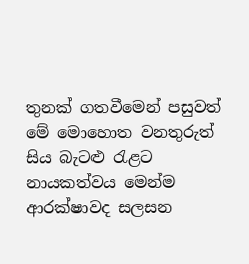තුනක් ගතවීමෙන් පසුවත් මේ මොහොත වනතුරුත් සිය බැටළු රැළට නායකත්වය මෙන්ම ආරක්ෂාවද සලසන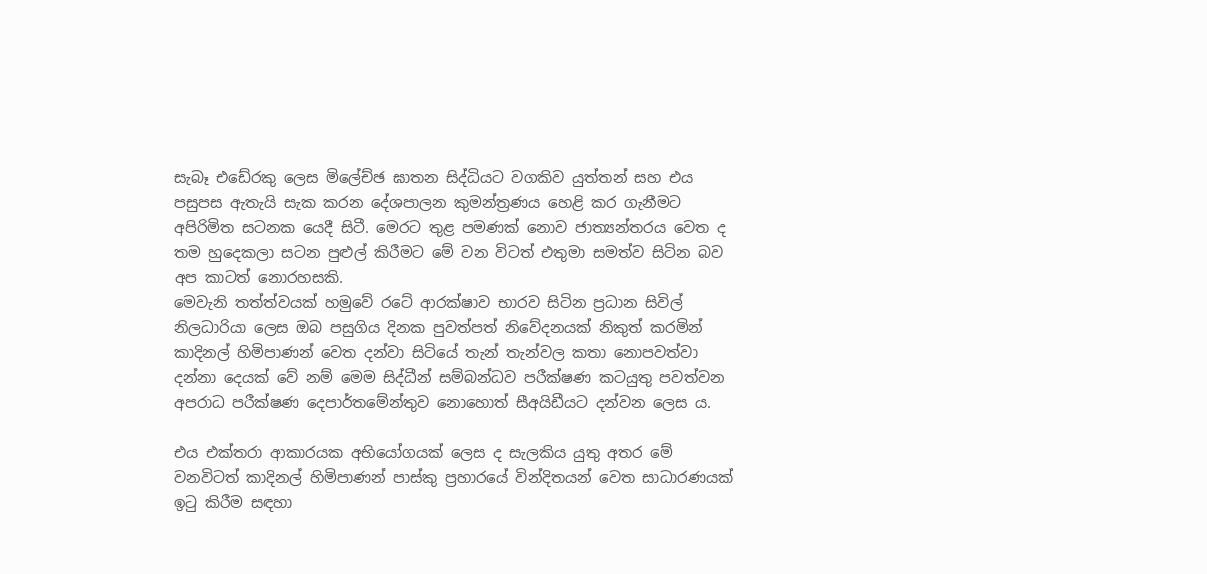සැබෑ එඩේරකු ලෙස මිලේච්ඡ ඝාතන සිද්ධියට වගකිව යුත්තන් සහ එය පසුපස ඇතැයි සැක කරන දේශපාලන කුමන්ත්‍රණය හෙළි කර ගැනීමට අපිරිමිත සටනක යෙදී සිටී. මෙරට තුළ පමණක් නොව ජාත්‍යන්තරය වෙත ද තම හුදෙකලා සටන පුළුල් කිරීමට මේ වන විටත් එතුමා සමත්ව සිටින බව අප කාටත් නොරහසකි.
මෙවැනි තත්ත්වයක් හමුවේ රටේ ආරක්ෂාව භාරව සිටින ප්‍රධාන සිවිල් නිලධාරියා ලෙස ඔබ පසුගිය දිනක පුවත්පත් නිවේදනයක් නිකුත් කරමින් කාදිනල් හිමිපාණන් වෙත දන්වා සිටියේ තැන් තැන්වල කතා නොපවත්වා දන්නා දෙයක් වේ නම් මෙම සිද්ධීන් සම්බන්ධව පරීක්ෂණ කටයුතු පවත්වන අපරාධ පරීක්ෂණ දෙපාර්තමේන්තුව නොහොත් සීඅයිඩීයට දන්වන ලෙස ය.

එය එක්තරා ආකාරයක අභියෝගයක් ලෙස ද සැලකිය යුතු අතර මේ වනවිටත් කාදිනල් හිමිපාණන් පාස්කු ප්‍රහාරයේ වින්දිතයන් වෙත සාධාරණයක් ඉටු කිරීම සඳහා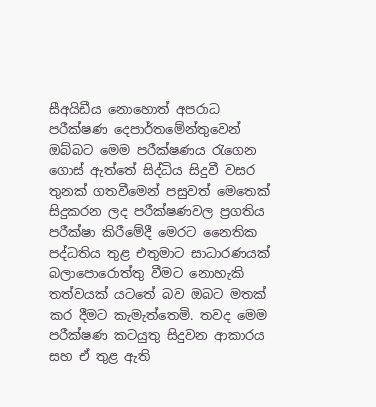සීඅයිඩීය නොහොත් අපරාධ පරීක්ෂණ දෙපාර්තමේන්තුවෙන් ඔබ්බට මෙම පරීක්ෂණය රැගෙන ගොස් ඇත්තේ සිද්ධිය සිදුවී වසර තුනක් ගතවීමෙන් පසුවත් මෙතෙක් සිදුකරන ලද පරීක්ෂණවල ප්‍රගතිය පරීක්ෂා කිරීමේදී මෙරට නෛතික පද්ධතිය තුළ එතුමාට සාධාරණයක් බලාපොරොත්තු වීමට නොහැකි තත්වයක් යටතේ බව ඔබට මතක් කර දීමට කැමැත්තෙමි. තවද මෙම පරීක්ෂණ කටයුතු සිදුවන ආකාරය සහ ඒ තුළ ඇති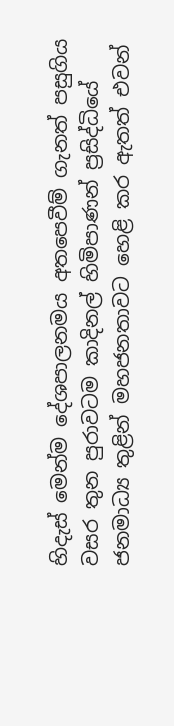හිදැස් මෙන්ම දේශපාලනමය අතපෙවීම් ගැනත් පසුගිය වසර තුන පුරාවටම කාදිනල් හිමිපාණන් ප්‍රසිද්ධියේ ජනමාධ්‍ය තුළින් මහජනතාවට හෙළි කර ඇතත් එවන්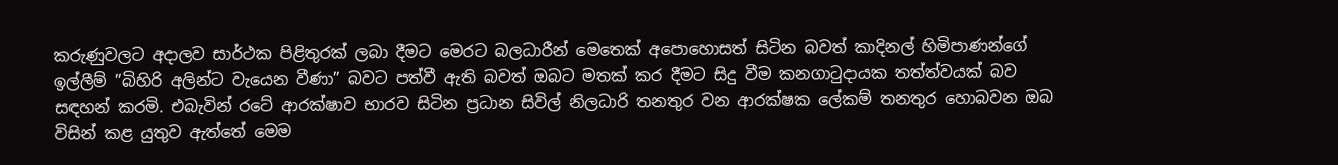කරුණුවලට අදාලව සාර්ථක පිළිතුරක් ලබා දීමට මෙරට බලධාරීන් මෙතෙක් අපොහොසත් සිටින බවත් කාදිනල් හිමිපාණන්ගේ ඉල්ලීම් ”බිහිරි අලින්ට වැයෙන වීණා” බවට පත්වී ඇති බවත් ඔබට මතක් කර දීමට සිදු වීම කනගාටුදායක තත්ත්වයක් බව සඳහන් කරමි. එබැවින් රටේ ආරක්ෂාව භාරව සිටින ප්‍රධාන සිවිල් නිලධාරි තනතුර වන ආරක්ෂක ලේකම් තනතුර හොබවන ඔබ විසින් කළ යුතුව ඇත්තේ මෙම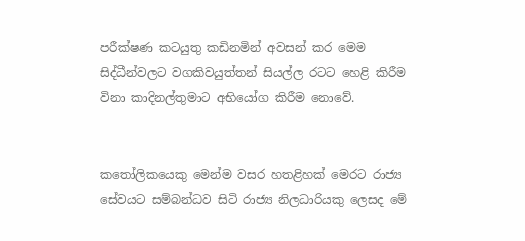පරීක්ෂණ කටයුතු කඩිනමින් අවසන් කර මෙම සිද්ධීන්වලට වගකිවයුත්තන් සියල්ල රටට හෙළි කිරීම විනා කාදිනල්තුමාට අභියෝග කිරීම නොවේ.


කතෝලිකයෙකු මෙන්ම වසර හතළිහක් මෙරට රාජ්‍ය සේවයට සම්බන්ධව සිටි රාජ්‍ය නිලධාරියකු ලෙසද මේ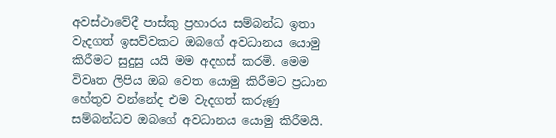අවස්ථාවේදී පාස්කු ප්‍රහාරය සම්බන්ධ ඉතා වැදගත් ඉසව්වකට ඔබගේ අවධානය යොමු කිරීමට සුදුසු යයි මම අදහස් කරමි. මෙම විවෘත ලිපිය ඔබ වෙත යොමු කිරීමට ප්‍රධාන හේතුව වන්නේද එම වැදගත් කරුණු සම්බන්ධව ඔබගේ අවධානය යොමු කිරීමයි.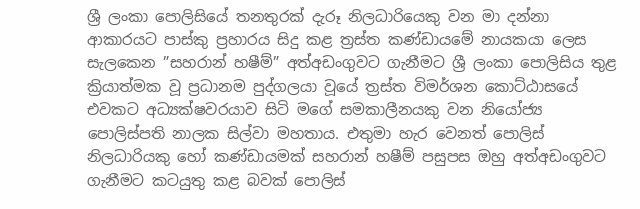ශ්‍රී ලංකා පොලිසියේ තනතුරක් දැරූ නිලධාරියෙකු වන මා දන්නා ආකාරයට පාස්කු ප්‍රහාරය සිදු කළ ත්‍රස්ත කණ්ඩායමේ නායකයා ලෙස සැලකෙන ”සහරාන් හෂීම්” අත්අඩංගුවට ගැනීමට ශ්‍රී ලංකා පොලිසිය තුළ ක්‍රියාත්මක වූ ප්‍රධානම පුද්ගලයා වූයේ ත්‍රස්ත විමර්ශන කොට්ඨාසයේ එවකට අධ්‍යක්ෂවරයාව සිටි මගේ සමකාලීනයකු වන නියෝජ්‍ය පොලිස්පති නාලක සිල්වා මහතාය. එතුමා හැර වෙනත් පොලිස් නිලධාරියකු හෝ කණ්ඩායමක් සහරාන් හෂීම් පසුපස ඔහු අත්අඩංගුවට ගැනීමට කටයුතු කළ බවක් පොලිස්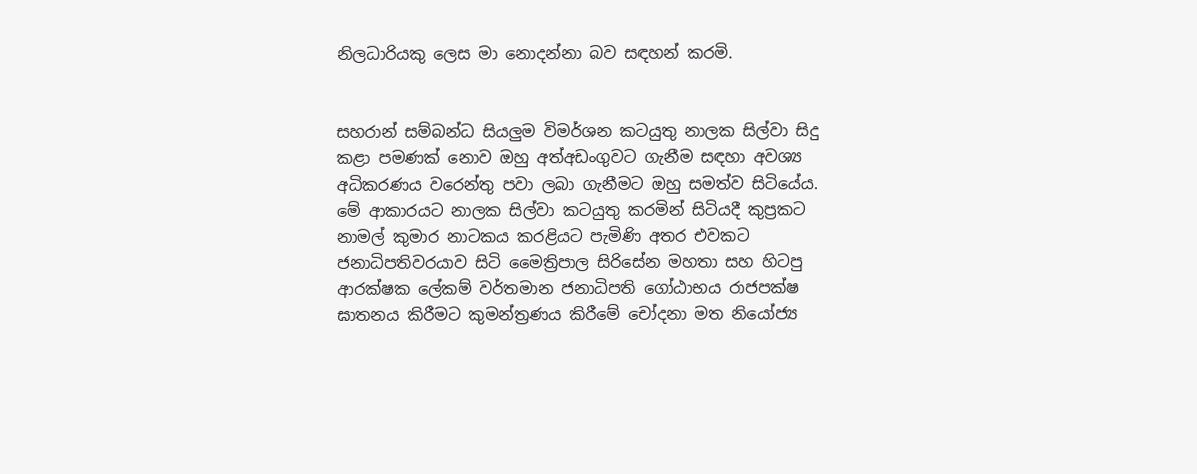නිලධාරියකු ලෙස මා නොදන්නා බව සඳහන් කරමි.


සහරාන් සම්බන්ධ සියලු‍ම විමර්ශන කටයුතු නාලක සිල්වා සිදු කළා පමණක් නොව ඔහු අත්අඩංගුවට ගැනීම සඳහා අවශ්‍ය අධිකරණය වරෙන්තු පවා ලබා ගැනීමට ඔහු සමත්ව සිටියේය. මේ ආකාරයට නාලක සිල්වා කටයුතු කරමින් සිටියදී කුප්‍රකට නාමල් කුමාර නාටකය කරළියට පැමිණි අතර එවකට ජනාධිපතිවරයාව සිටි මෛත්‍රිපාල සිරිසේන මහතා සහ හිටපු ආරක්ෂක ලේකම් වර්තමාන ජනාධිපති ගෝඨාභය රාජපක්ෂ ඝාතනය කිරීමට කුමන්ත්‍රණය කිරීමේ චෝදනා මත නියෝජ්‍ය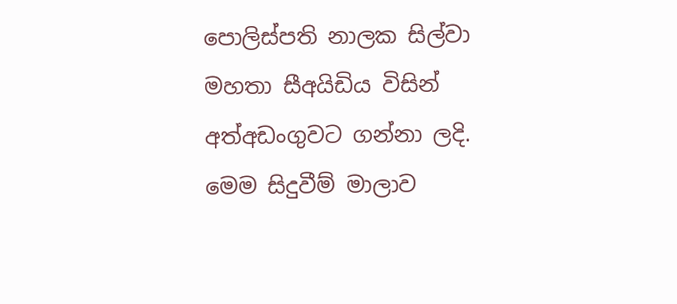පොලිස්පති නාලක සිල්වා මහතා සීඅයිඩිය විසින් අත්අඩංගුවට ගන්නා ලදි. මෙම සිදුවීම් මාලාව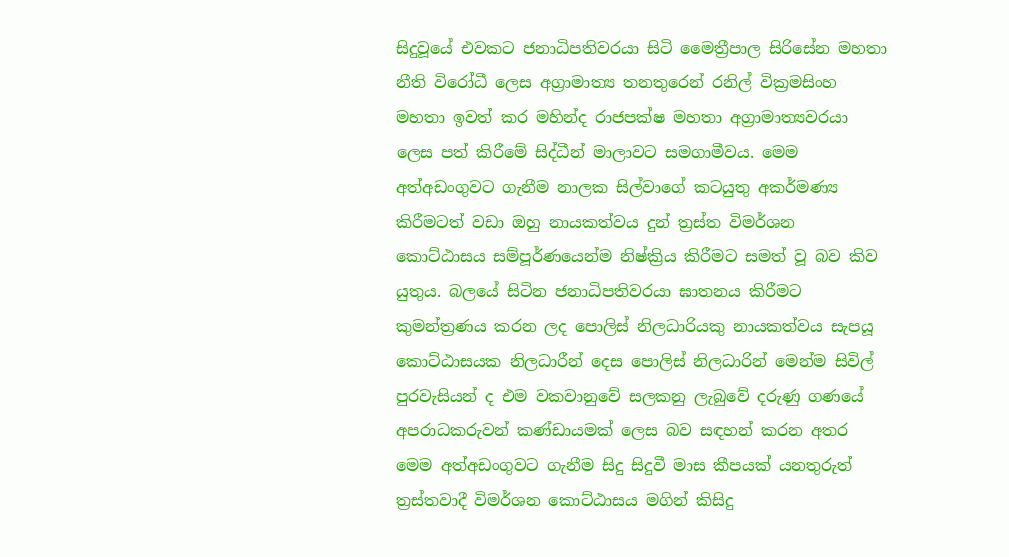සිදුවූයේ එවකට ජනාධිපතිවරයා සිටි මෛත්‍රීපාල සිරිසේන මහතා නීති විරෝධී ලෙස අග්‍රාමාත්‍ය තනතුරෙන් රනිල් වික්‍රමසිංහ මහතා ඉවත් කර මහින්ද රාජපක්ෂ මහතා අග්‍රාමාත්‍යවරයා ලෙස පත් කිරීමේ සිද්ධීන් මාලාවට සමගාමීවය. මෙම අත්අඩංගුවට ගැනීම නාලක සිල්වාගේ කටයුතු අකර්මණ්‍ය කිරීමටත් වඩා ඔහු නායකත්වය දුන් ත්‍රස්ත විමර්ශන කොට්ඨාසය සම්පූර්ණයෙන්ම නිෂ්ක්‍රිය කිරීමට සමත් වූ බව කිව යුතුය. බලයේ සිටින ජනාධිපතිවරයා ඝාතනය කිරීමට කුමන්ත්‍රණය කරන ලද පොලිස් නිලධාරියකු නායකත්වය සැපයූ කොට්ඨාසයක නිලධාරීන් දෙස පොලිස් නිලධාරින් මෙන්ම සිවිල් පුරවැසියන් ද එම වකවානුවේ සලකනු ලැබුවේ දරුණු ගණයේ අපරාධකරුවන් කණ්ඩායමක් ලෙස බව සඳහන් කරන අතර මෙම අත්අඩංගුවට ගැනීම සිදු සිදුවී මාස කීපයක් යනතුරුත් ත්‍රස්තවාදී විමර්ශන කොට්ඨාසය මගින් කිසිදු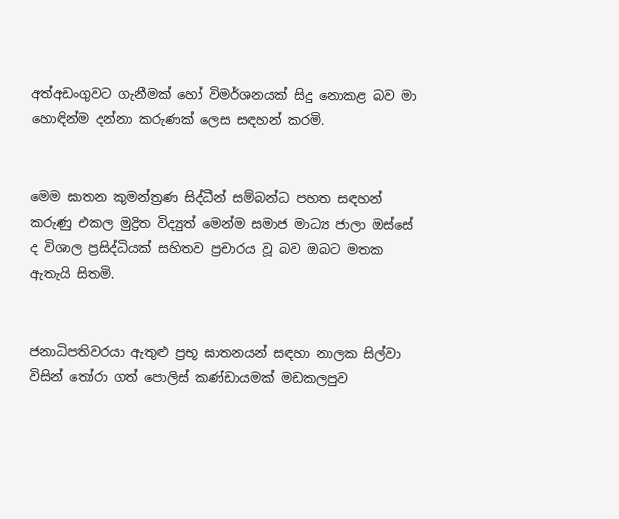අත්අඩංගුවට ගැනීමක් හෝ විමර්ශනයක් සිදු නොකළ බව මා හොඳින්ම දන්නා කරුණක් ලෙස සඳහන් කරමි.


මෙම ඝාතන කුමන්ත්‍රණ සිද්ධීන් සම්බන්ධ පහත සඳහන් කරුණු එකල මුද්‍රිත විද්‍යුත් මෙන්ම සමාජ මාධ්‍ය ජාලා ඔස්සේ ද විශාල ප්‍රසිද්ධියක් සහිතව ප්‍රචාරය වූ බව ඔබට මතක ඇතැයි සිතමි.


ජනාධිපතිවරයා ඇතුළු ප්‍රභූ ඝාතනයන් සඳහා නාලක සිල්වා විසින් තෝරා ගත් පොලිස් කණ්ඩායමක් මඩකලපුව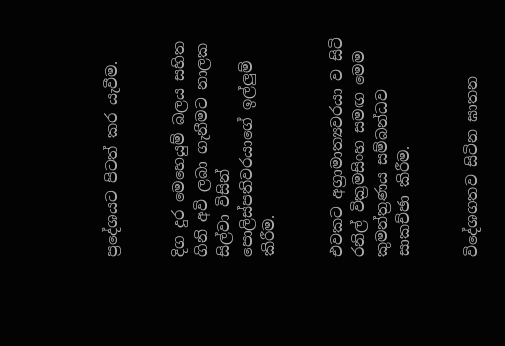ප්‍රදේශයට පිටත් කර යැවීම.


දිග දුර මෙහෙයුම් බලය සහිත ගිනි අවි ලබා ගැනීමට නාලක සිල්වා විසින් පොලිස්පතිවරයාගේ ඉල්ලු‍ම් කිරීම.


එවකට අග්‍රාමාත්‍යවරයා ව සිටි රනිල් වික්‍රමසිංහ සමඟ මෙම කුමන්ත්‍රණය සම්බන්ධව සාකච්ඡා කිරීම.


විදේශගතව සිටින ඝාතන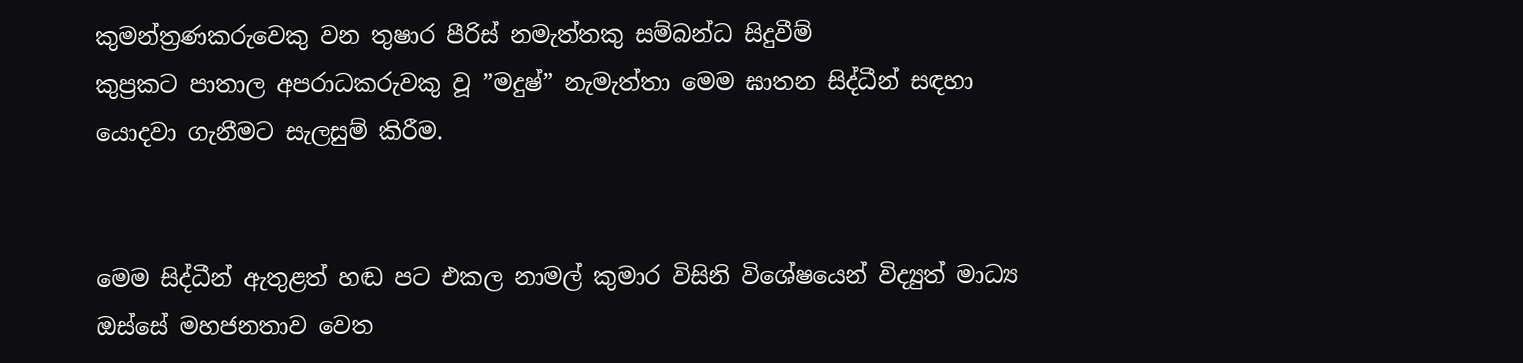කුමන්ත්‍රණකරුවෙකු වන තුෂාර පීරිස් නමැත්තකු සම්බන්ධ සිදුවීම්
කුප්‍රකට පාතාල අපරාධකරුවකු වූ ”මදුෂ්” නැමැත්තා මෙම ඝාතන සිද්ධීන් සඳහා යොදවා ගැනීමට සැලසුම් කිරීම.


මෙම සිද්ධීන් ඇතුළත් හඬ පට එකල නාමල් කුමාර විසිනි විශේෂයෙන් විද්‍යුත් මාධ්‍ය ඔස්සේ මහජනතාව වෙත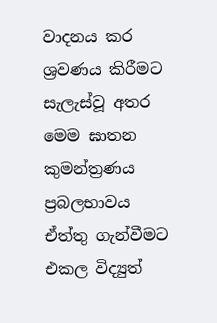වාදනය කර ශ්‍රවණය කිරීමට සැලැස්වූ අතර මෙම ඝාතන කුමන්ත්‍රණය ප්‍රබලභාවය ඒත්තු ගැන්වීමට එකල විද්‍යුත්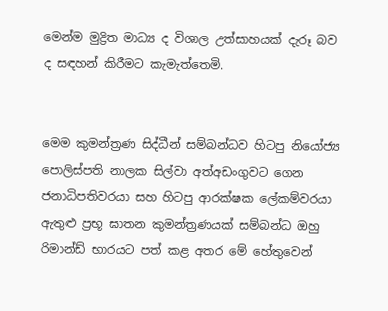මෙන්ම මුද්‍රිත මාධ්‍ය ද විශාල උත්සාහයක් දැරූ බව ද සඳහන් කිරීමට කැමැත්තෙමි.


මෙම කුමන්ත්‍රණ සිද්ධීන් සම්බන්ධව හිටපු නියෝජ්‍ය පොලිස්පති නාලක සිල්වා අත්අඩංගුවට ගෙන ජනාධිපතිවරයා සහ හිටපු ආරක්ෂක ලේකම්වරයා ඇතුළු ප්‍රභූ ඝාතන කුමන්ත්‍රණයක් සම්බන්ධ ඔහු රිමාන්ඩ් භාරයට පත් කළ අතර මේ හේතුවෙන්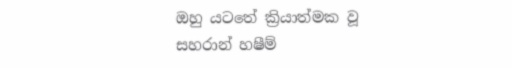ඔහු යටතේ ක්‍රියාත්මක වූ සහරාන් හෂීම්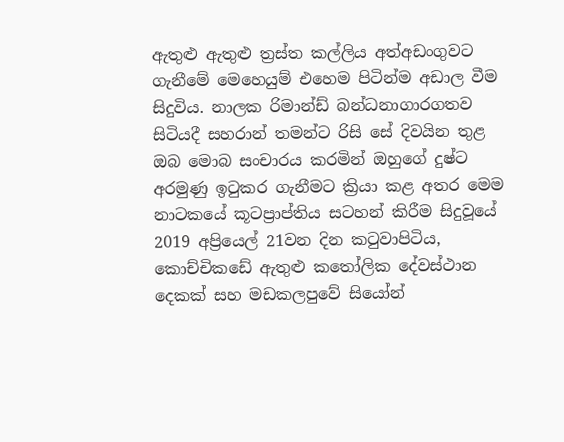ඇතුළු ඇතුළු ත්‍රස්ත කල්ලිය අත්අඩංගුවට ගැනීමේ මෙහෙයුම් එහෙම පිටින්ම අඩාල වීම සිදුවිය. නාලක රිමාන්ඩ් බන්ධනාගාරගතව සිටියදී සහරාන් තමන්ට රිසි සේ දිවයින තුළ ඔබ මොබ සංචාරය කරමින් ඔහුගේ දුෂ්ට අරමුණු ඉටුකර ගැනීමට ක්‍රියා කළ අතර මෙම නාටකයේ කූටප්‍රාප්තිය සටහන් කිරීම සිදුවූයේ 2019 අප්‍රියෙල් 21වන දින කටුවාපිටිය, කොච්චිකඩේ ඇතුළු කතෝලික දේවස්ථාන දෙකක් සහ මඩකලපුවේ සියෝන්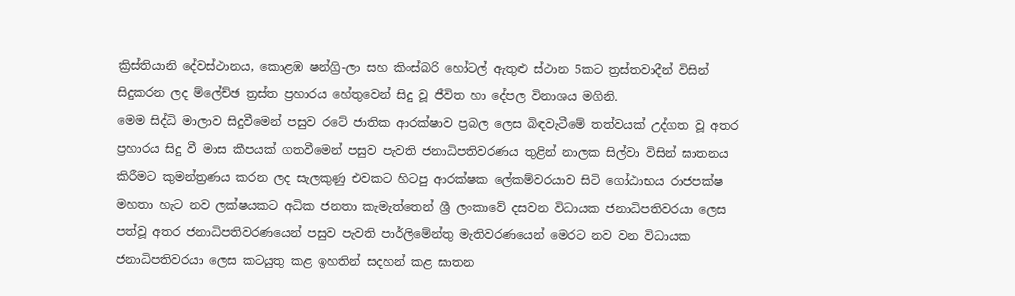ක්‍රිස්තියානි දේවස්ථානය, කොළඹ ෂන්ග්‍රි-ලා සහ කිංස්බරි හෝටල් ඇතුළු ස්ථාන 5කට ත්‍රස්තවාදීන් විසින් සිදුකරන ලද ම්ලේච්ඡ ත්‍රස්ත ප්‍රහාරය හේතුවෙන් සිදු වූ ජීවිත හා දේපල විනාශය මගිනි.
මෙම සිද්ධි මාලාව සිදුවීමෙන් පසුව රටේ ජාතික ආරක්ෂාව ප්‍රබල ලෙස බිඳවැටීමේ තත්වයක් උද්ගත වූ අතර ප්‍රහාරය සිදු වී මාස කීපයක් ගතවීමෙන් පසුව පැවති ජනාධිපතිවරණය තුළින් නාලක සිල්වා විසින් ඝාතනය කිරීමට කුමන්ත්‍රණය කරන ලද සැලකුණු එවකට හිටපු ආරක්ෂක ලේකම්වරයාව සිටි ගෝඨාභය රාජපක්ෂ මහතා හැට නව ලක්ෂයකට අධික ජනතා කැමැත්තෙන් ශ්‍රී ලංකාවේ දසවන විධායක ජනාධිපතිවරයා ලෙස පත්වූ අතර ජනාධිපතිවරණයෙන් පසුව පැවති පාර්ලිමේන්තු මැතිවරණයෙන් මෙරට නව වන විධායක ජනාධිපතිවරයා ලෙස කටයුතු කළ ඉහතින් සදහන් කළ ඝාතන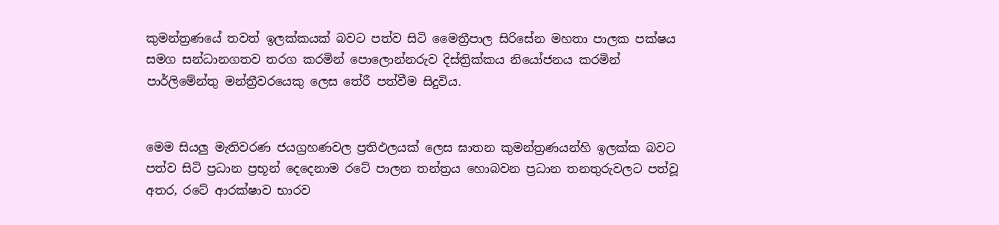කුමන්ත්‍රණයේ තවත් ඉලක්කයක් බවට පත්ව සිටි මෛත්‍රීපාල සිරිසේන මහතා පාලක පක්ෂය සමග සන්ධානගතව තරග කරමින් පොලොන්නරුව දිස්ත්‍රික්කය නියෝජනය කරමින් පාර්ලිමේන්තු මන්ත්‍රීවරයෙකු ලෙස තේරී පත්වීම සිදුවිය.


මෙම සියලු‍ මැතිවරණ ජයග්‍රහණවල ප්‍රතිඵලයක් ලෙස ඝාතන කුමන්ත්‍රණයන්හි ඉලක්ක බවට පත්ව සිටි ප්‍රධාන ප්‍රභූන් දෙදෙනාම රටේ පාලන තන්ත්‍රය හොබවන ප්‍රධාන තනතුරුවලට පත්වූ අතර, රටේ ආරක්ෂාව භාරව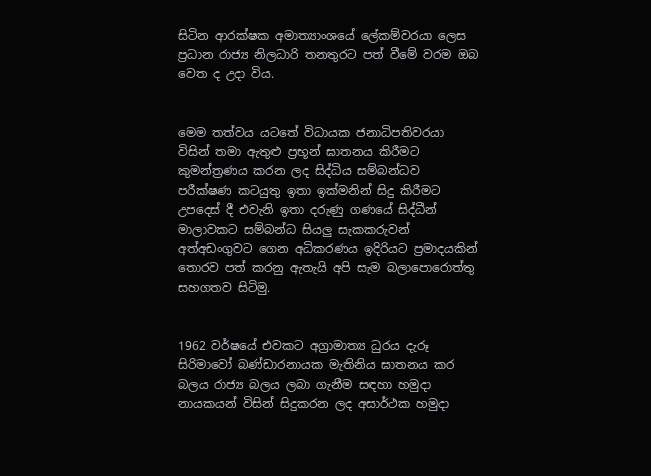සිටින ආරක්ෂක අමාත්‍යාංශයේ ලේකම්වරයා ලෙස ප්‍රධාන රාජ්‍ය නිලධාරි තනතුරට පත් වීමේ වරම ඔබ වෙත ද උදා විය.


මෙම තත්වය යටතේ විධායක ජනාධිපතිවරයා විසින් තමා ඇතුළු ප්‍රභූන් ඝාතනය කිරීමට කුමන්ත්‍රණය කරන ලද සිද්ධිය සම්බන්ධව පරීක්ෂණ කටයුතු ඉතා ඉක්මනින් සිදු කිරීමට උපදෙස් දී එවැනි ඉතා දරුණු ගණයේ සිද්ධීන් මාලාවකට සම්බන්ධ සියලු‍ සැකකරුවන් අත්අඩංගුවට ගෙන අධිකරණය ඉදිරියට ප්‍රමාදයකින් තොරව පත් කරනු ඇතැයි අපි සැම බලාපොරොත්තු සහගතව සිටිමු.


1962 වර්ෂයේ එවකට අග්‍රාමාත්‍ය ධුරය දැරූ සිරිමාවෝ බණ්ඩාරනායක මැතිනිය ඝාතනය කර බලය රාජ්‍ය බලය ලබා ගැනීම සඳහා හමුදා නායකයන් විසින් සිදුකරන ලද අසාර්ථක හමුදා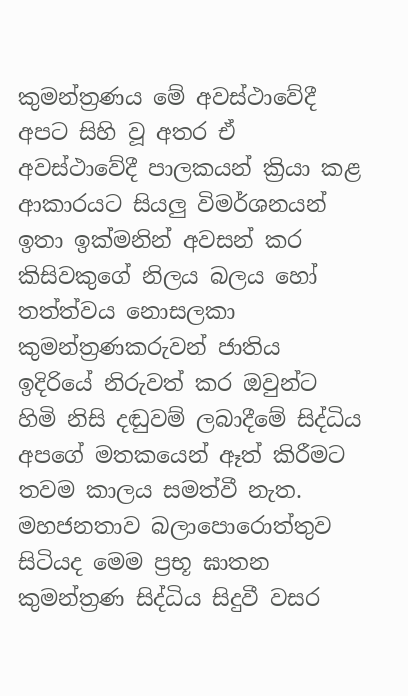කුමන්ත්‍රණය මේ අවස්ථාවේදී අපට සිහි වූ අතර ඒ අවස්ථාවේදී පාලකයන් ක්‍රියා කළ ආකාරයට සියලු‍ විමර්ශනයන් ඉතා ඉක්මනින් අවසන් කර කිසිවකුගේ නිලය බලය හෝ තත්ත්වය නොසලකා කුමන්ත්‍රණකරුවන් ජාතිය ඉදිරියේ නිරුවත් කර ඔවුන්ට හිමි නිසි දඬුවම් ලබාදීමේ සිද්ධිය අපගේ මතකයෙන් ඈත් කිරීමට තවම කාලය සමත්වී නැත. මහජනතාව බලාපොරොත්තුව සිටියද මෙම ප්‍රභූ ඝාතන කුමන්ත්‍රණ සිද්ධිය සිදුවී වසර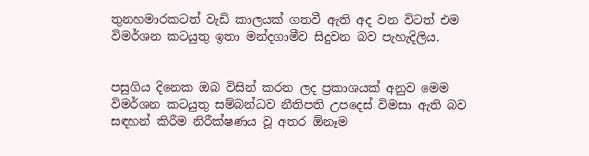තුනහමාරකටත් වැඩි කාලයක් ගතවී ඇති අද වන විටත් එම විමර්ශන කටයුතු ඉතා මන්දගාමීව සිදුවන බව පැහැදිලිය.


පසුගිය දිනෙක ඔබ විසින් කරන ලද ප්‍රකාශයක් අනුව මෙම විමර්ශන කටයුතු සම්බන්ධව නීතිපති උපදෙස් විමසා ඇති බව සඳහන් කිරීම නිරීක්ෂණය වූ අතර ඕනෑම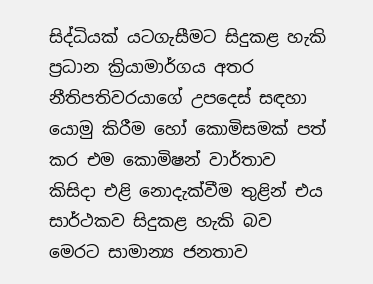සිද්ධියක් යටගැසීමට සිදුකළ හැකි ප්‍රධාන ක්‍රියාමාර්ගය අතර නීතිපතිවරයාගේ උපදෙස් සඳහා යොමු කිරීම හෝ කොමිසමක් පත් කර එම කොමිෂන් වාර්තාව කිසිදා එළි නොදැක්වීම තුළින් එය සාර්ථකව සිදුකළ හැකි බව මෙරට සාමාන්‍ය ජනතාව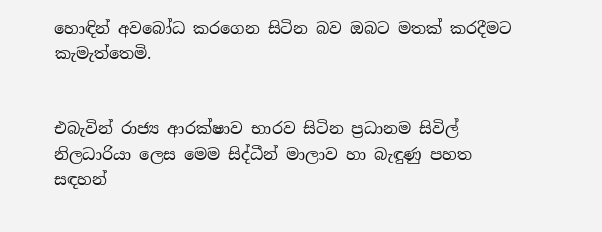හොඳින් අවබෝධ කරගෙන සිටින බව ඔබට මතක් කරදීමට කැමැත්තෙමි.


එබැවින් රාජ්‍ය ආරක්ෂාව භාරව සිටින ප්‍රධානම සිවිල් නිලධාරියා ලෙස මෙම සිද්ධීන් මාලාව හා බැඳුණු පහත සඳහන්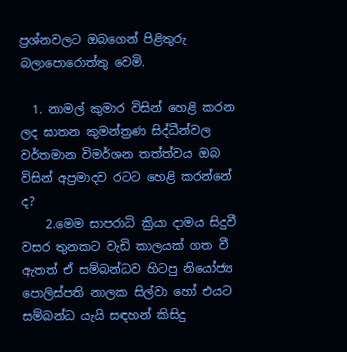ප්‍රශ්නවලට ඔබගෙන් පිළිතුරු බලාපොරොත්තු වෙමි.

  1. නාමල් කුමාර විසින් හෙළි කරන ලද ඝාතන කුමන්ත්‍රණ සිද්ධීන්වල වර්තමාන විමර්ශන තත්ත්වය ඔබ විසින් අප්‍රමාදව රටට හෙළි කරන්නේ ද?
    2.මෙම සාපරාධි ක්‍රියා දාමය සිදුවී වසර තුනකට වැඩි කාලයක් ගත වී ඇතත් ඒ සම්බන්ධව හිටපු නියෝජ්‍ය පොලිස්පති නාලක සිල්වා හෝ එයට සම්බන්ධ යැයි සඳහන් කිසිදු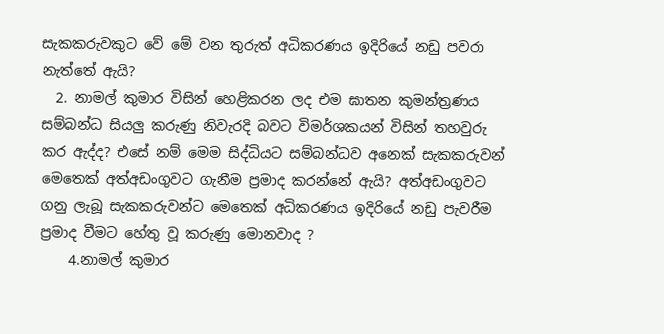සැකකරුවකුට වේ මේ වන තුරුත් අධිකරණය ඉදිරියේ නඩු පවරා නැත්තේ ඇයි?
  2. නාමල් කුමාර විසින් හෙළිකරන ලද එම ඝාතන කුමන්ත්‍රණය සම්බන්ධ සියලු‍ කරුණු නිවැරදි බවට විමර්ශකයන් විසින් තහවුරු කර ඇද්ද? එසේ නම් මෙම සිද්ධියට සම්බන්ධව අනෙක් සැකකරුවන් මෙතෙක් අත්අඩංගුවට ගැනීම ප්‍රමාද කරන්නේ ඇයි? අත්අඩංගුවට ගනු ලැබූ සැකකරුවන්ට මෙතෙක් අධිකරණය ඉදිරියේ නඩු පැවරීම ප්‍රමාද වීමට හේතු වූ කරුණු මොනවාද ?
    4.නාමල් කුමාර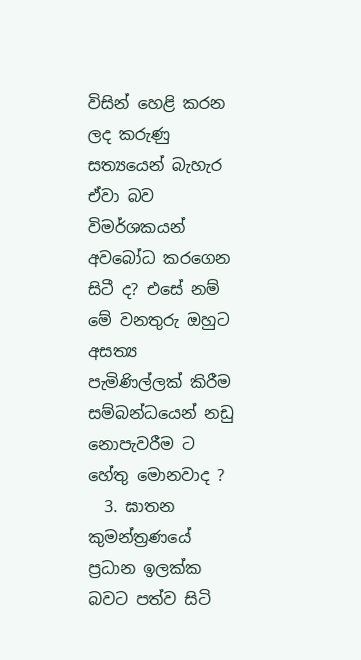විසින් හෙළි කරන ලද කරුණු සත්‍යයෙන් බැහැර ඒවා බව විමර්ශකයන් අවබෝධ කරගෙන සිටී ද? එසේ නම් මේ වනතුරු ඔහුට අසත්‍ය පැමිණිල්ලක් කිරීම සම්බන්ධයෙන් නඩු නොපැවරීම ට හේතු මොනවාද ?
  3. ඝාතන කුමන්ත්‍රණයේ ප්‍රධාන ඉලක්ක බවට පත්ව සිටි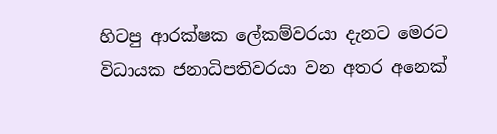හිටපු ආරක්ෂක ලේකම්වරයා දැනට මෙරට විධායක ජනාධිපතිවරයා වන අතර අනෙක්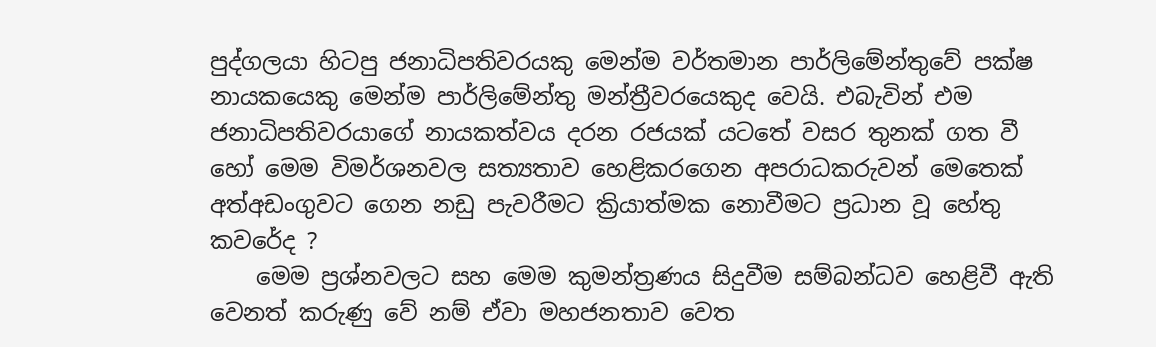පුද්ගලයා හිටපු ජනාධිපතිවරයකු මෙන්ම වර්තමාන පාර්ලිමේන්තුවේ පක්ෂ නායකයෙකු මෙන්ම පාර්ලිමේන්තු මන්ත්‍රීවරයෙකුද වෙයි. එබැවින් එම ජනාධිපතිවරයාගේ නායකත්වය දරන රජයක් යටතේ වසර තුනක් ගත වී හෝ මෙම විමර්ශනවල සත්‍යතාව හෙළිකරගෙන අපරාධකරුවන් මෙතෙක් අත්අඩංගුවට ගෙන නඩු පැවරීමට ක්‍රියාත්මක නොවීමට ප්‍රධාන වූ හේතු කවරේද ?
    මෙම ප්‍රශ්නවලට සහ මෙම කුමන්ත්‍රණය සිදුවීම සම්බන්ධව හෙළිවී ඇති වෙනත් කරුණු වේ නම් ඒවා මහජනතාව වෙත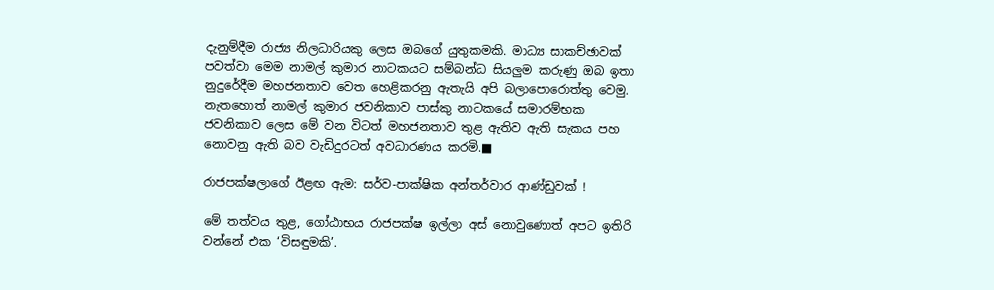දැනුම්දීම රාජ්‍ය නිලධාරියකු ලෙස ඔබගේ යුතුකමකි. මාධ්‍ය සාකච්ඡාවක් පවත්වා මෙම නාමල් කුමාර නාටකයට සම්බන්ධ සියලු‍ම කරුණු ඔබ ඉතා නුදුරේදීම මහජනතාව වෙත හෙළිකරනු ඇතැයි අපි බලාපොරොත්තු වෙමු. නැතහොත් නාමල් කුමාර ජවනිකාව පාස්කු නාටකයේ සමාරම්භක ජවනිකාව ලෙස මේ වන විටත් මහජනතාව තුළ ඇතිව ඇති සැකය පහ නොවනු ඇති බව වැඩිදුරටත් අවධාරණය කරමි.■

රාජපක්ෂලාගේ ඊළඟ ඇම: සර්ව-පාක්ෂික අන්තර්වාර ආණ්ඩුවක් !

මේ තත්වය තුළ, ගෝඨාභය රාජපක්ෂ ඉල්ලා අස් නොවුණොත් අපට ඉතිරි වන්නේ එක ‘විසඳුමකි’.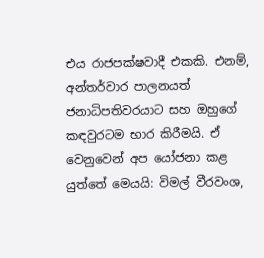එය රාජපක්ෂවාදී එකකි. එනම්, අන්තර්වාර පාලනයත් ජනාධිපතිවරයාට සහ ඔහුගේ කඳවුරටම භාර කිරීමයි. ඒ වෙනුවෙන් අප යෝජනා කළ යුත්තේ මෙයයි: විමල් වීරවංශ,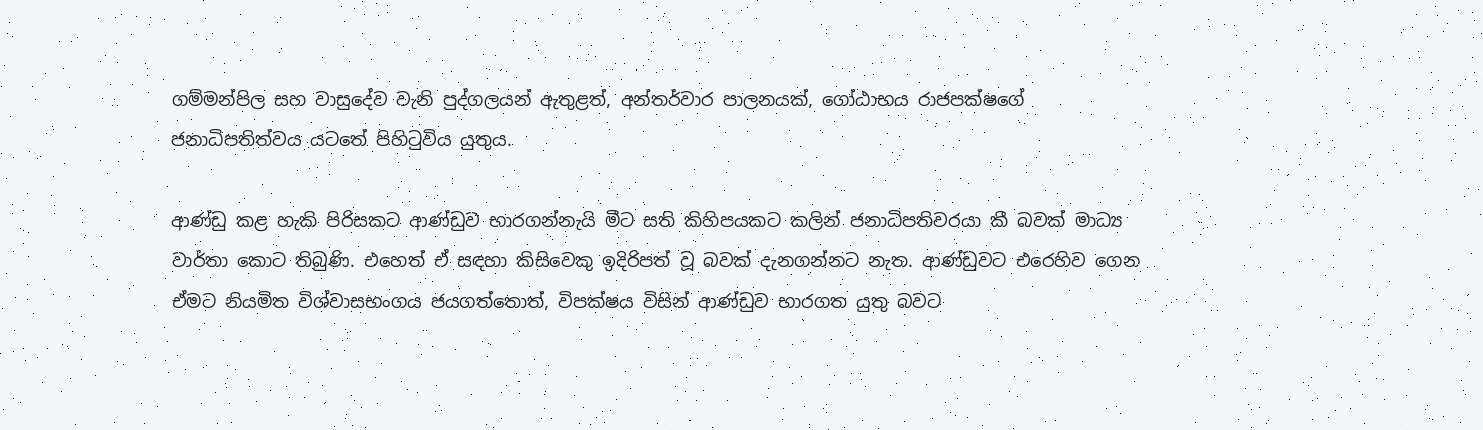ගම්මන්පිල සහ වාසුදේව වැනි පුද්ගලයන් ඇතුළත්, අන්තර්වාර පාලනයක්, ගෝඨාභය රාජපක්ෂගේ ජනාධිපතිත්වය යටතේ පිහිටුවිය යුතුය.

ආණ්ඩු කළ හැකි පිරිසකට ආණ්ඩුව භාරගන්නැයි මීට සති කිහිපයකට කලින් ජනාධිපතිවරයා කී බවක් මාධ්‍ය වාර්තා කොට තිබුණි. එහෙත් ඒ සඳහා කිසිවෙකු ඉදිරිපත් වූ බවක් දැනගන්නට නැත. ආණ්ඩුවට එරෙහිව ගෙන ඒමට නියමිත විශ්වාසභංගය ජයගත්තොත්, විපක්ෂය විසින් ආණ්ඩුව භාරගත යුතු බවට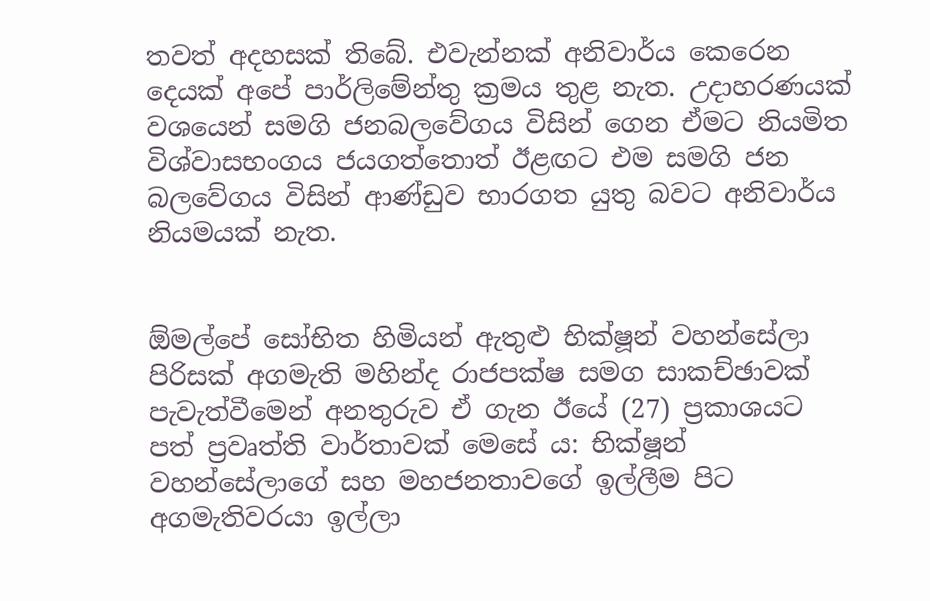තවත් අදහසක් තිබේ. එවැන්නක් අනිවාර්ය කෙරෙන දෙයක් අපේ පාර්ලිමේන්තු ක්‍රමය තුළ නැත. උදාහරණයක් වශයෙන් සමගි ජනබලවේගය විසින් ගෙන ඒමට නියමිත විශ්වාසභංගය ජයගත්තොත් ඊළඟට එම සමගි ජන බලවේගය විසින් ආණ්ඩුව භාරගත යුතු බවට අනිවාර්ය නියමයක් නැත.


ඕමල්පේ සෝභිත හිමියන් ඇතුළු භික්ෂූන් වහන්සේලා පිරිසක් අගමැති මහින්ද රාජපක්ෂ සමග සාකච්ඡාවක් පැවැත්වීමෙන් අනතුරුව ඒ ගැන ඊයේ (27) ප්‍රකාශයට පත් ප්‍රවෘත්ති වාර්තාවක් මෙසේ ය: භික්ෂූන් වහන්සේලාගේ සහ මහජනතාවගේ ඉල්ලීම පිට අගමැතිවරයා ඉල්ලා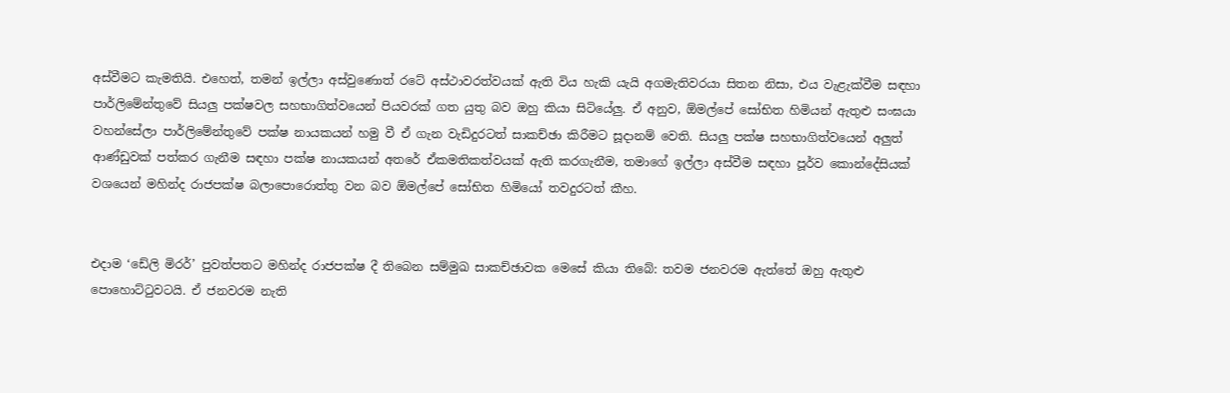අස්වීමට කැමතියි. එහෙත්, තමන් ඉල්ලා අස්වුණොත් රටේ අස්ථාවරත්වයක් ඇති විය හැකි යැයි අගමැතිවරයා සිතන නිසා, එය වැළැක්වීම සඳහා පාර්ලිමේන්තුවේ සියලු පක්ෂවල සහභාගිත්වයෙන් පියවරක් ගත යුතු බව ඔහු කියා සිටියේලු. ඒ අනුව, ඕමල්පේ සෝභිත හිමියන් ඇතුළු සංඝයා වහන්සේලා පාර්ලිමේන්තුවේ පක්ෂ නායකයන් හමු වී ඒ ගැන වැඩිදුරටත් සාකච්ඡා කිරීමට සූදානම් වෙති. සියලු පක්ෂ සහභාගිත්වයෙන් අලුත් ආණ්ඩුවක් පත්කර ගැනීම සඳහා පක්ෂ නායකයන් අතරේ ඒකමතිකත්වයක් ඇති කරගැනීම, තමාගේ ඉල්ලා අස්වීම සඳහා පූර්ව කොන්දේසියක් වශයෙන් මහින්ද රාජපක්ෂ බලාපොරොත්තු වන බව ඕමල්පේ සෝභිත හිමියෝ තවදුරටත් කීහ.


එදාම ‘ඩේලි මිරර්’ පුවත්පතට මහින්ද රාජපක්ෂ දී තිබෙන සම්මුඛ සාකච්ඡාවක මෙසේ කියා තිබේ: තවම ජනවරම ඇත්තේ ඔහු ඇතුළු පොහොට්ටුවටයි. ඒ ජනවරම නැති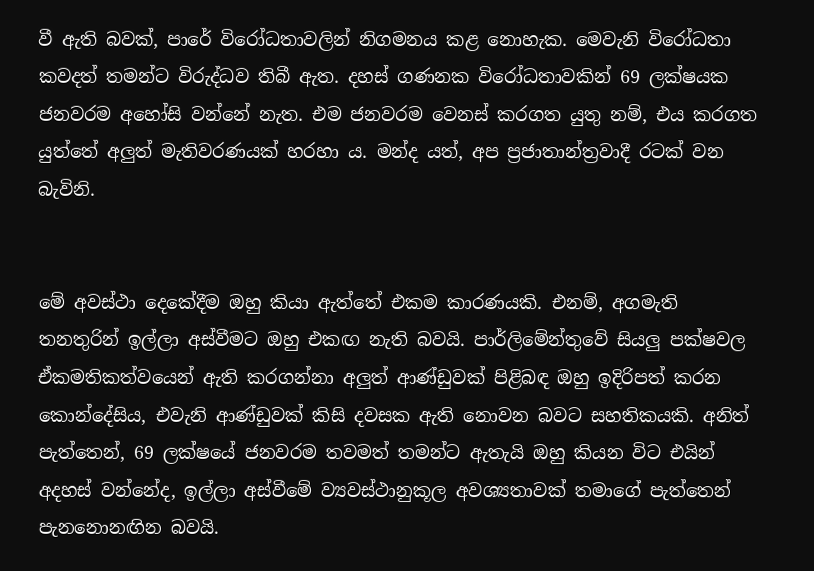වී ඇති බවක්, පාරේ විරෝධතාවලින් නිගමනය කළ නොහැක. මෙවැනි විරෝධතා කවදත් තමන්ට විරුද්ධව තිබී ඇත. දහස් ගණනක විරෝධතාවකින් 69 ලක්ෂයක ජනවරම අහෝසි වන්නේ නැත. එම ජනවරම වෙනස් කරගත යුතු නම්, එය කරගත යුත්තේ අලුත් මැතිවරණයක් හරහා ය. මන්ද යත්, අප ප්‍රජාතාන්ත්‍රවාදී රටක් වන බැවිනි.


මේ අවස්ථා දෙකේදීම ඔහු කියා ඇත්තේ එකම කාරණයකි. එනම්, අගමැති තනතුරින් ඉල්ලා අස්වීමට ඔහු එකඟ නැති බවයි. පාර්ලිමේන්තුවේ සියලු පක්ෂවල ඒකමතිකත්වයෙන් ඇති කරගන්නා අලුත් ආණ්ඩුවක් පිළිබඳ ඔහු ඉදිරිපත් කරන කොන්දේසිය, එවැනි ආණ්ඩුවක් කිසි දවසක ඇති නොවන බවට සහතිකයකි. අනිත් පැත්තෙන්, 69 ලක්ෂයේ ජනවරම තවමත් තමන්ට ඇතැයි ඔහු කියන විට එයින් අදහස් වන්නේද, ඉල්ලා අස්වීමේ ව්‍යවස්ථානුකූල අවශ්‍යතාවක් තමාගේ පැත්තෙන් පැනනොනඟින බවයි.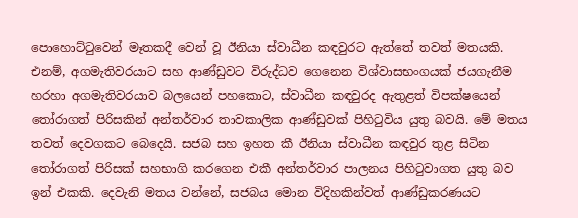පොහොට්ටුවෙන් මෑතකදී වෙන් වූ ඊනියා ස්වාධීන කඳවුරට ඇත්තේ තවත් මතයකි. එනම්, අගමැතිවරයාට සහ ආණ්ඩුවට විරුද්ධව ගෙනෙන විශ්වාසභංගයක් ජයගැනීම හරහා අගමැතිවරයාව බලයෙන් පහකොට, ස්වාධීන කඳවුරද ඇතුළත් විපක්ෂයෙන් තෝරාගත් පිරිසකින් අන්තර්වාර තාවකාලික ආණ්ඩුවක් පිහිටුවිය යුතු බවයි. මේ මතය තවත් දෙවගකට බෙදෙයි. සජබ සහ ඉහත කී ඊනියා ස්වාධීන කඳවුර තුළ සිටින තෝරාගත් පිරිසක් සහභාගි කරගෙන එකී අන්තර්වාර පාලනය පිහිටුවාගත යුතු බව ඉන් එකකි. දෙවැනි මතය වන්නේ, සජබය මොන විදිහකින්වත් ආණ්ඩුකරණයට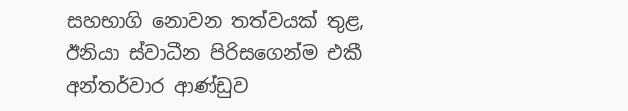සහභාගි නොවන තත්වයක් තුළ, ඊනියා ස්වාධීන පිරිසගෙන්ම එකී අන්තර්වාර ආණ්ඩුව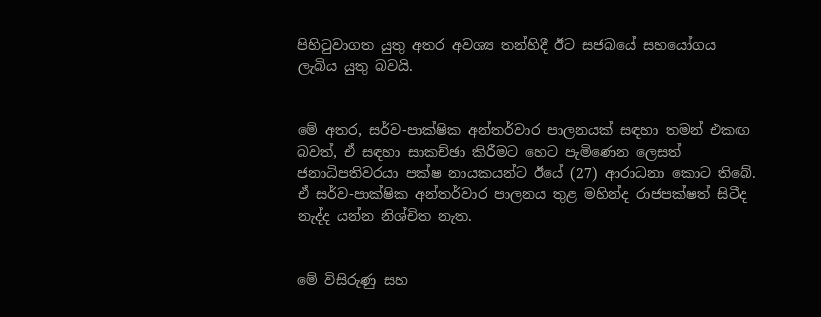පිහිටුවාගත යුතු අතර අවශ්‍ය තන්හිදී ඊට සජබයේ සහයෝගය ලැබිය යුතු බවයි.


මේ අතර, සර්ව-පාක්ෂික අන්තර්වාර පාලනයක් සඳහා තමන් එකඟ බවත්, ඒ සඳහා සාකච්ඡා කිරීමට හෙට පැමිණෙන ලෙසත් ජනාධිපතිවරයා පක්ෂ නායකයන්ට ඊයේ (27) ආරාධනා කොට තිබේ. ඒ සර්ව-පාක්ෂික අන්තර්වාර පාලනය තුළ මහින්ද රාජපක්ෂත් සිටීද නැද්ද යන්න නිශ්චිත නැත.


මේ විසිරුණු සහ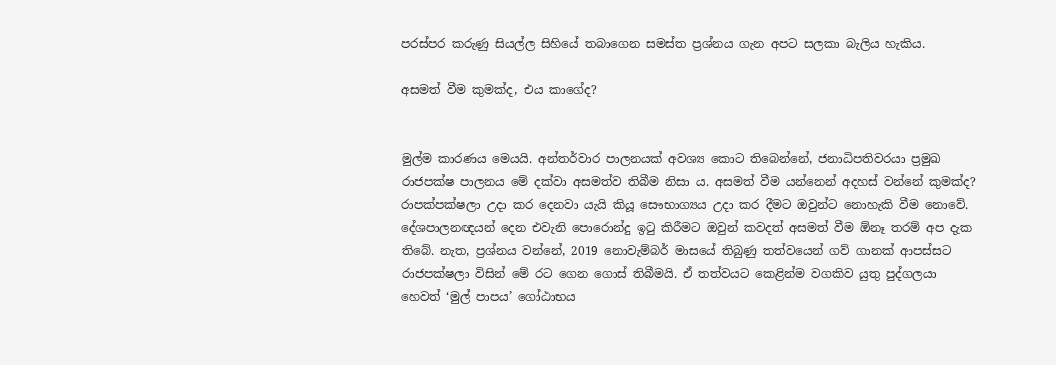පරස්පර කරුණු සියල්ල සිහියේ තබාගෙන සමස්ත ප්‍රශ්නය ගැන අපට සලකා බැලිය හැකිය.

අසමත් වීම කුමක්ද, එය කාගේද?


මුල්ම කාරණය මෙයයි. අන්තර්වාර පාලනයක් අවශ්‍ය කොට තිබෙන්නේ, ජනාධිපතිවරයා ප්‍රමුඛ රාජපක්ෂ පාලනය මේ දක්වා අසමත්ව තිබීම නිසා ය. අසමත් වීම යන්නෙන් අදහස් වන්නේ කුමක්ද? රාපක්පක්ෂලා උදා කර දෙනවා යැයි කියූ සෞභාග්‍යය උදා කර දීමට ඔවුන්ට නොහැකි වීම නොවේ. දේශපාලනඥයන් දෙන එවැනි පොරොන්දු ඉටු කිරීමට ඔවුන් කවදත් අසමත් වීම ඕනෑ තරම් අප දැක තිබේ. නැත, ප්‍රශ්නය වන්නේ, 2019 නොවැම්බර් මාසයේ තිබුණු තත්වයෙන් ගව් ගානක් ආපස්සට රාජපක්ෂලා විසින් මේ රට ගෙන ගොස් තිබීමයි. ඒ තත්වයට කෙළින්ම වගකිව යුතු පුද්ගලයා හෙවත් ‘මුල් පාපය’ ගෝඨාභය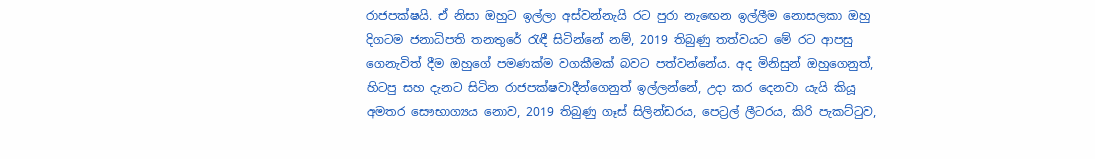රාජපක්ෂයි. ඒ නිසා ඔහුට ඉල්ලා අස්වන්නැයි රට පුරා නැඟෙන ඉල්ලීම නොසලකා ඔහු දිගටම ජනාධිපති තනතුරේ රැඳී සිටින්නේ නම්, 2019 තිබුණු තත්වයට මේ රට ආපසු ගෙනැවිත් දීම ඔහුගේ පමණක්ම වගකීමක් බවට පත්වන්නේය. අද මිනිසුන් ඔහුගෙනුත්, හිටපු සහ දැනට සිටින රාජපක්ෂවාදීන්ගෙනුත් ඉල්ලන්නේ, උදා කර දෙනවා යැයි කියූ අමතර සෞභාග්‍යය නොව, 2019 තිබුණු ගෑස් සිලින්ඩරය, පෙට්‍රල් ලීටරය, කිරි පැකට්ටුව,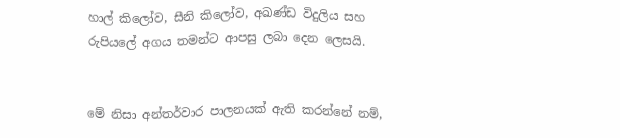හාල් කිලෝව, සීනි කිලෝව, අඛණ්ඩ විදුලිය සහ රුපියලේ අගය තමන්ට ආපසු ලබා දෙන ලෙසයි.


මේ නිසා අන්තර්වාර පාලනයක් ඇති කරන්නේ නම්,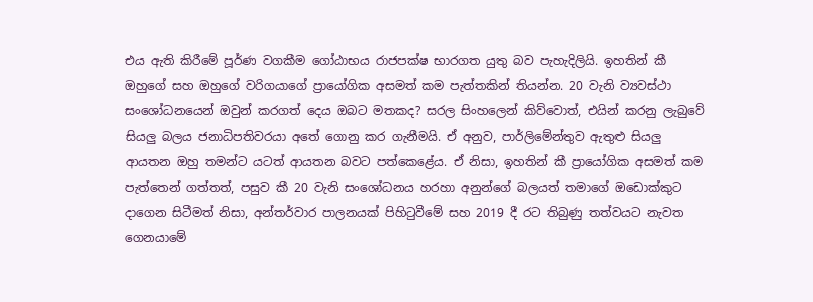එය ඇති කිරීමේ පූර්ණ වගකීම ගෝඨාභය රාජපක්ෂ භාරගත යුතු බව පැහැදිලියි. ඉහතින් කී ඔහුගේ සහ ඔහුගේ වරිගයාගේ ප්‍රායෝගික අසමත් කම පැත්තකින් තියන්න. 20 වැනි ව්‍යවස්ථා සංශෝධනයෙන් ඔවුන් කරගත් දෙය ඔබට මතකද? සරල සිංහලෙන් කිව්වොත්, එයින් කරනු ලැබුවේ සියලු බලය ජනාධිපතිවරයා අතේ ගොනු කර ගැනීමයි. ඒ අනුව, පාර්ලිමේන්තුව ඇතුළු සියලු ආයතන ඔහු තමන්ට යටත් ආයතන බවට පත්කෙළේය. ඒ නිසා, ඉහතින් කී ප්‍රායෝගික අසමත් කම පැත්තෙන් ගත්තත්, පසුව කී 20 වැනි සංශෝධනය හරහා අනුන්ගේ බලයත් තමාගේ ඔඩොක්කුට දාගෙන සිටීමත් නිසා, අන්තර්වාර පාලනයක් පිහිටුවීමේ සහ 2019 දී රට තිබුණු තත්වයට නැවත ගෙනයාමේ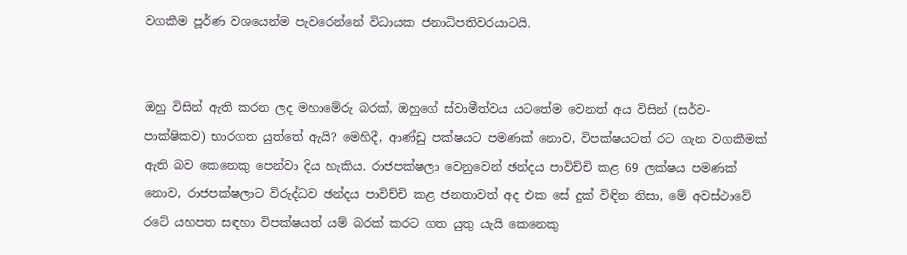වගකීම පූර්ණ වශයෙන්ම පැවරෙන්නේ විධායක ජනාධිපතිවරයාටයි.


ඔහු විසින් ඇති කරන ලද මහාමේරු බරක්, ඔහුගේ ස්වාමීත්වය යටතේම වෙනත් අය විසින් (සර්ව-පාක්ෂිකව) භාරගත යුත්තේ ඇයි? මෙහිදී, ආණ්ඩු පක්ෂයට පමණක් නොව, විපක්ෂයටත් රට ගැන වගකීමක් ඇති බව කෙනෙකු පෙන්වා දිය හැකිය. රාජපක්ෂලා වෙනුවෙන් ඡන්දය පාවිච්චි කළ 69 ලක්ෂය පමණක් නොව, රාජපක්ෂලාට විරුද්ධව ඡන්දය පාවිච්චි කළ ජනතාවත් අද එක සේ දුක් විඳින නිසා, මේ අවස්ථාවේ රටේ යහපත සඳහා විපක්ෂයත් යම් බරක් කරට ගත යුතු යැයි කෙනෙකු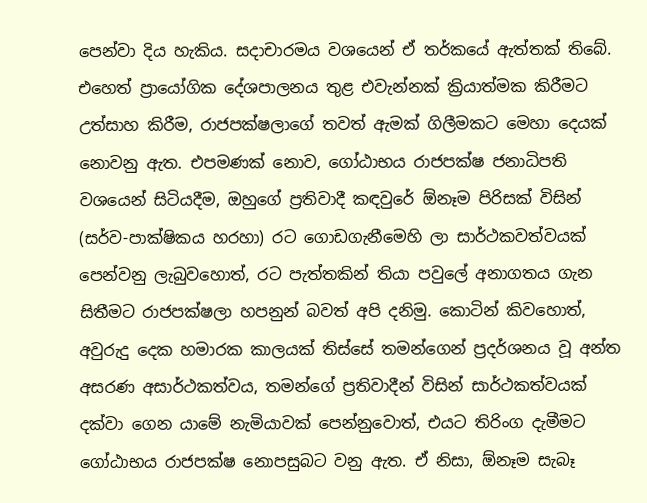පෙන්වා දිය හැකිය. සදාචාරමය වශයෙන් ඒ තර්කයේ ඇත්තක් තිබේ. එහෙත් ප්‍රායෝගික දේශපාලනය තුළ එවැන්නක් ක්‍රියාත්මක කිරීමට උත්සාහ කිරීම, රාජපක්ෂලාගේ තවත් ඇමක් ගිලීමකට මෙහා දෙයක් නොවනු ඇත. එපමණක් නොව, ගෝඨාභය රාජපක්ෂ ජනාධිපති වශයෙන් සිටියදීම, ඔහුගේ ප්‍රතිවාදී කඳවුරේ ඕනෑම පිරිසක් විසින් (සර්ව-පාක්ෂිකය හරහා) රට ගොඩගැනීමෙහි ලා සාර්ථකවත්වයක් පෙන්වනු ලැබුවහොත්, රට පැත්තකින් තියා පවුලේ අනාගතය ගැන සිතීමට රාජපක්ෂලා හපනුන් බවත් අපි දනිමු. කොටින් කිවහොත්, අවුරුදු දෙක හමාරක කාලයක් තිස්සේ තමන්ගෙන් ප්‍රදර්ශනය වූ අන්ත අසරණ අසාර්ථකත්වය, තමන්ගේ ප්‍රතිවාදීන් විසින් සාර්ථකත්වයක් දක්වා ගෙන යාමේ නැමියාවක් පෙන්නුවොත්, එයට තිරිංග දැමීමට ගෝඨාභය රාජපක්ෂ නොපසුබට වනු ඇත. ඒ නිසා, ඕනෑම සැබෑ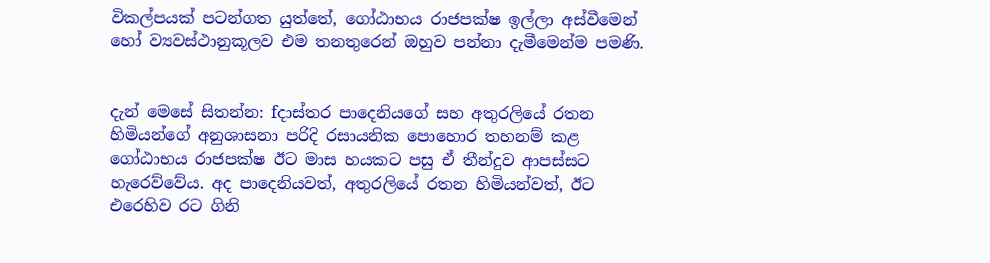විකල්පයක් පටන්ගත යුත්තේ, ගෝඨාභය රාජපක්ෂ ඉල්ලා අස්වීමෙන් හෝ ව්‍යවස්ථානුකූලව එම තනතුරෙන් ඔහුව පන්නා දැමීමෙන්ම පමණි.


දැන් මෙසේ සිතන්න: fදාස්තර පාදෙනියගේ සහ අතුරලියේ රතන හිමියන්ගේ අනුශාසනා පරිදි රසායනික පොහොර තහනම් කළ ගෝඨාභය රාජපක්ෂ ඊට මාස හයකට පසු ඒ තීන්දුව ආපස්සට හැරෙව්වේය. අද පාදෙනියවත්, අතුරලියේ රතන හිමියන්වත්, ඊට එරෙහිව රට ගිනි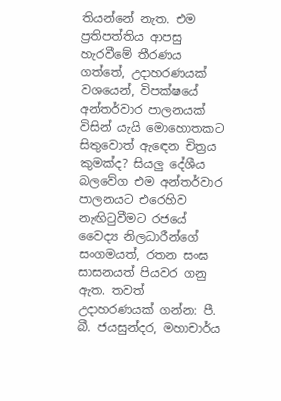තියන්නේ නැත. එම ප්‍රතිපත්තිය ආපසු හැරවීමේ තීරණය ගත්තේ, උදාහරණයක් වශයෙන්, විපක්ෂයේ අන්තර්වාර පාලනයක් විසින් යැයි මොහොතකට සිතුවොත් ඇඳෙන චිත්‍රය කුමක්ද? සියලු දේශීය බලවේග එම අන්තර්වාර පාලනයට එරෙහිව නැඟිටුවීමට රජයේ වෛද්‍ය නිලධාරීන්ගේ සංගමයත්, රතන සංඝ සාසනයත් පියවර ගනු ඇත. තවත් උදාහරණයක් ගන්න: පී. බී. ජයසුන්දර, මහාචාර්ය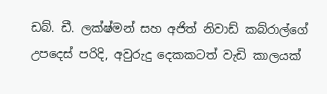ඩබ්. ඩී. ලක්ෂ්මන් සහ අජිත් නිවාඩ් කබ්රාල්ගේ උපදෙස් පරිදි, අවුරුදු දෙකකටත් වැඩි කාලයක්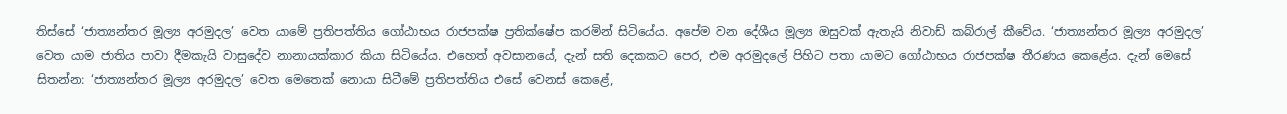තිස්සේ ‘ජාත්‍යන්තර මූල්‍ය අරමුදල’ වෙත යාමේ ප්‍රතිපත්තිය ගෝඨාභය රාජපක්ෂ ප්‍රතික්ෂේප කරමින් සිටියේය. අපේම වන දේශීය මූල්‍ය ඔසුවක් ඇතැයි නිවාඩ් කබ්රාල් කීවේය. ‘ජාත්‍යන්තර මූල්‍ය අරමුදල’ වෙත යාම ජාතිය පාවා දීමකැයි වාසුදේව නානායක්කාර කියා සිටියේය. එහෙත් අවසානයේ, දැන් සති දෙකකට පෙර, එම අරමුදලේ පිහිට පතා යාමට ගෝඨාභය රාජපක්ෂ තීරණය කෙළේය. දැන් මෙසේ සිතන්න: ‘ජාත්‍යන්තර මූල්‍ය අරමුදල’ වෙත මෙතෙක් නොයා සිටීමේ ප්‍රතිපත්තිය එසේ වෙනස් කෙළේ,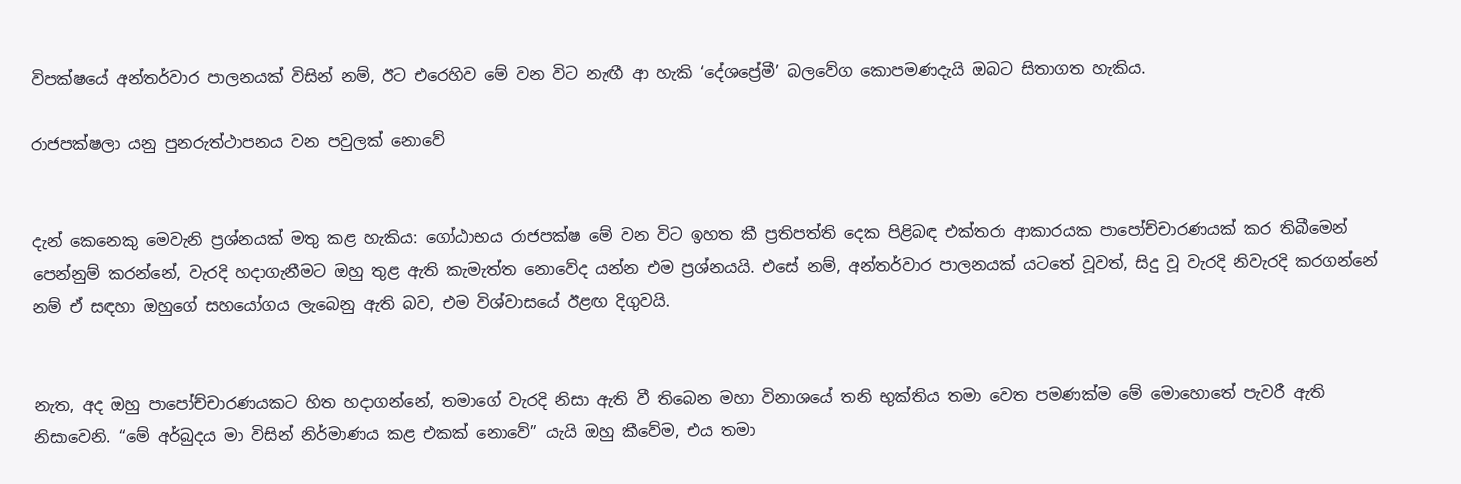විපක්ෂයේ අන්තර්වාර පාලනයක් විසින් නම්, ඊට එරෙහිව මේ වන විට නැඟී ආ හැකි ‘දේශප්‍රේමී’ බලවේග කොපමණදැයි ඔබට සිතාගත හැකිය.

රාජපක්ෂලා යනු පුනරුත්ථාපනය වන පවුලක් නොවේ


දැන් කෙනෙකු මෙවැනි ප්‍රශ්නයක් මතු කළ හැකිය: ගෝඨාභය රාජපක්ෂ මේ වන විට ඉහත කී ප්‍රතිපත්ති දෙක පිළිබඳ එක්තරා ආකාරයක පාපෝච්චාරණයක් කර තිබීමෙන් පෙන්නුම් කරන්නේ, වැරදි හදාගැනීමට ඔහු තුළ ඇති කැමැත්ත නොවේද යන්න එම ප්‍රශ්නයයි. එසේ නම්, අන්තර්වාර පාලනයක් යටතේ වූවත්, සිදු වූ වැරදි නිවැරදි කරගන්නේ නම් ඒ සඳහා ඔහුගේ සහයෝගය ලැබෙනු ඇති බව, එම විශ්වාසයේ ඊළඟ දිගුවයි.


නැත, අද ඔහු පාපෝච්චාරණයකට හිත හදාගන්නේ, තමාගේ වැරදි නිසා ඇති වී තිබෙන මහා විනාශයේ තනි භුක්තිය තමා වෙත පමණක්ම මේ මොහොතේ පැවරී ඇති නිසාවෙනි. “මේ අර්බුදය මා විසින් නිර්මාණය කළ එකක් නොවේ” යැයි ඔහු කීවේම, එය තමා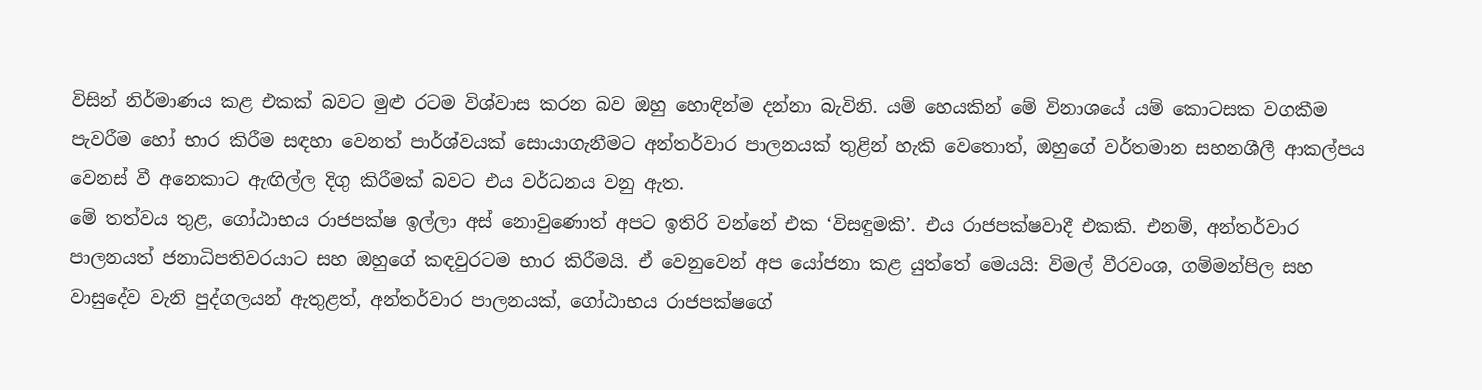විසින් නිර්මාණය කළ එකක් බවට මුළු රටම විශ්වාස කරන බව ඔහු හොඳින්ම දන්නා බැවිනි. යම් හෙයකින් මේ විනාශයේ යම් කොටසක වගකීම පැවරීම හෝ භාර කිරීම සඳහා වෙනත් පාර්ශ්වයක් සොයාගැනීමට අන්තර්වාර පාලනයක් තුළින් හැකි වෙතොත්, ඔහුගේ වර්තමාන සහනශීලී ආකල්පය වෙනස් වී අනෙකාට ඇඟිල්ල දිගු කිරීමක් බවට එය වර්ධනය වනු ඇත.
මේ තත්වය තුළ, ගෝඨාභය රාජපක්ෂ ඉල්ලා අස් නොවුණොත් අපට ඉතිරි වන්නේ එක ‘විසඳුමකි’. එය රාජපක්ෂවාදී එකකි. එනම්, අන්තර්වාර පාලනයත් ජනාධිපතිවරයාට සහ ඔහුගේ කඳවුරටම භාර කිරීමයි. ඒ වෙනුවෙන් අප යෝජනා කළ යුත්තේ මෙයයි: විමල් වීරවංශ, ගම්මන්පිල සහ වාසුදේව වැනි පුද්ගලයන් ඇතුළත්, අන්තර්වාර පාලනයක්, ගෝඨාභය රාජපක්ෂගේ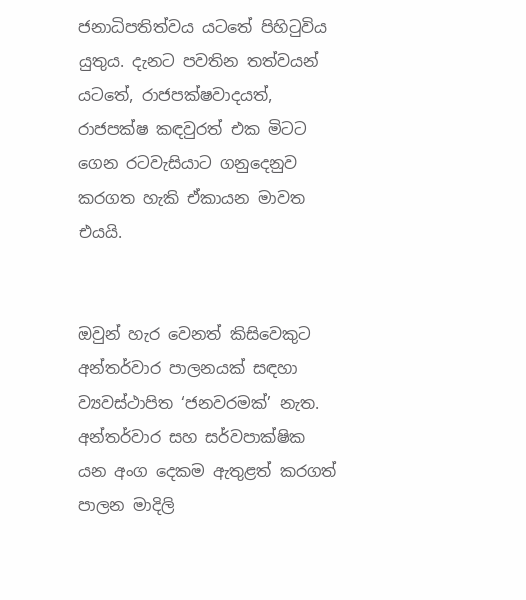ජනාධිපතිත්වය යටතේ පිහිටුවිය යුතුය. දැනට පවතින තත්වයන් යටතේ, රාජපක්ෂවාදයත්, රාජපක්ෂ කඳවුරත් එක මිටට ගෙන රටවැසියාට ගනුදෙනුව කරගත හැකි ඒකායන මාවත එයයි.


ඔවුන් හැර වෙනත් කිසිවෙකුට අන්තර්වාර පාලනයක් සඳහා ව්‍යවස්ථාපිත ‘ජනවරමක්’ නැත. අන්තර්වාර සහ සර්වපාක්ෂික යන අංග දෙකම ඇතුළත් කරගත් පාලන මාදිලි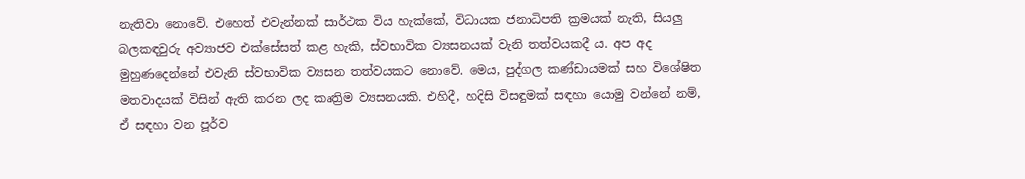නැතිවා නොවේ. එහෙත් එවැන්නක් සාර්ථක විය හැක්කේ, විධායක ජනාධිපති ක්‍රමයක් නැති, සියලු බලකඳවුරු අව්‍යාජව එක්සේසත් කළ හැකි, ස්වභාවික ව්‍යසනයක් වැනි තත්වයකදී ය. අප අද මුහුණදෙන්නේ එවැනි ස්වභාවික ව්‍යසන තත්වයකට නොවේ. මෙය, පුද්ගල කණ්ඩායමක් සහ විශේෂිත මතවාදයක් විසින් ඇති කරන ලද කෘත්‍රිම ව්‍යසනයකි. එහිදී, හදිසි විසඳුමක් සඳහා යොමු වන්නේ නම්, ඒ සඳහා වන පූර්ව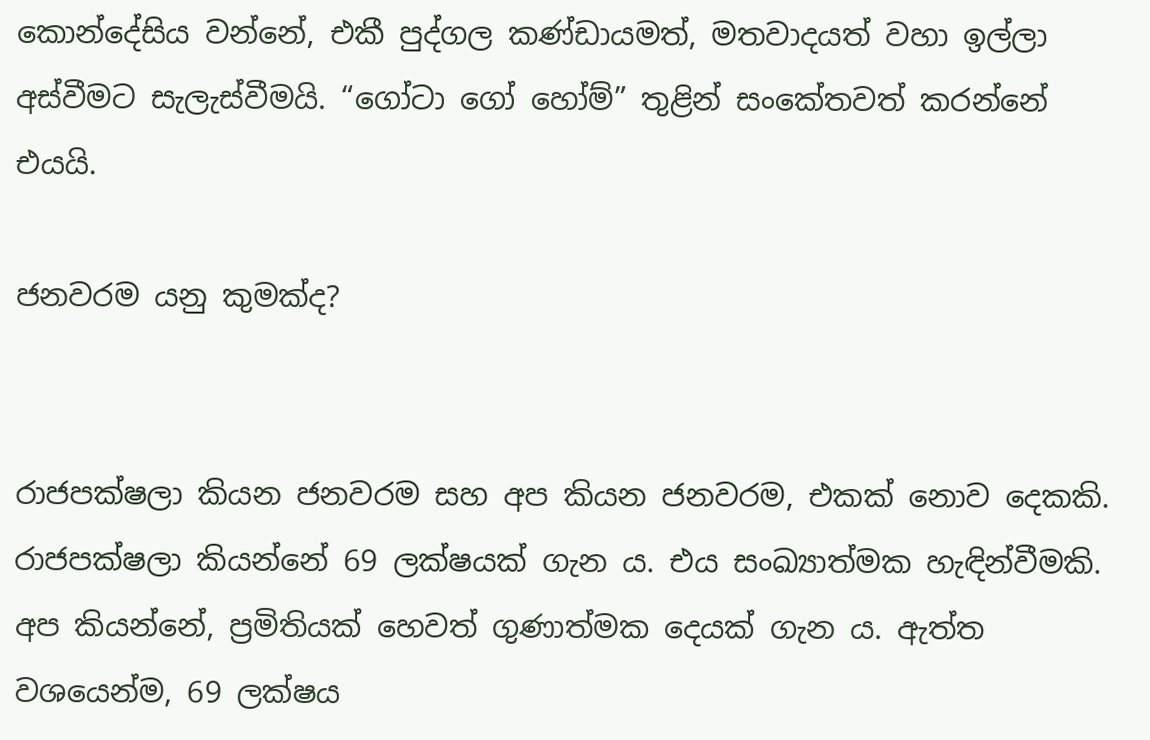කොන්දේසිය වන්නේ, එකී පුද්ගල කණ්ඩායමත්, මතවාදයත් වහා ඉල්ලා අස්වීමට සැලැස්වීමයි. “ගෝටා ගෝ හෝම්” තුළින් සංකේතවත් කරන්නේ එයයි.

ජනවරම යනු කුමක්ද?


රාජපක්ෂලා කියන ජනවරම සහ අප කියන ජනවරම, එකක් නොව දෙකකි. රාජපක්ෂලා කියන්නේ 69 ලක්ෂයක් ගැන ය. එය සංඛ්‍යාත්මක හැඳින්වීමකි. අප කියන්නේ, ප්‍රමිතියක් හෙවත් ගුණාත්මක දෙයක් ගැන ය. ඇත්ත වශයෙන්ම, 69 ලක්ෂය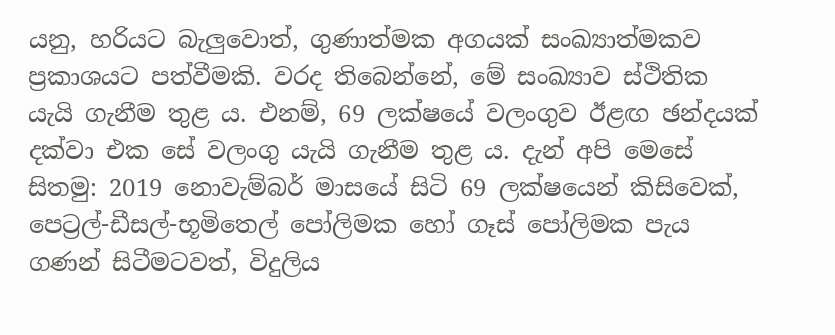යනු, හරියට බැලුවොත්, ගුණාත්මක අගයක් සංඛ්‍යාත්මකව ප්‍රකාශයට පත්වීමකි. වරද තිබෙන්නේ, මේ සංඛ්‍යාව ස්ථිතික යැයි ගැනීම තුළ ය. එනම්, 69 ලක්ෂයේ වලංගුව ඊළඟ ඡන්දයක් දක්වා එක සේ වලංගු යැයි ගැනීම තුළ ය. දැන් අපි මෙසේ සිතමු: 2019 නොවැම්බර් මාසයේ සිටි 69 ලක්ෂයෙන් කිසිවෙක්, පෙට්‍රල්-ඩීසල්-භූමිතෙල් පෝලිමක හෝ ගෑස් පෝලිමක පැය ගණන් සිටීමටවත්, විදුලිය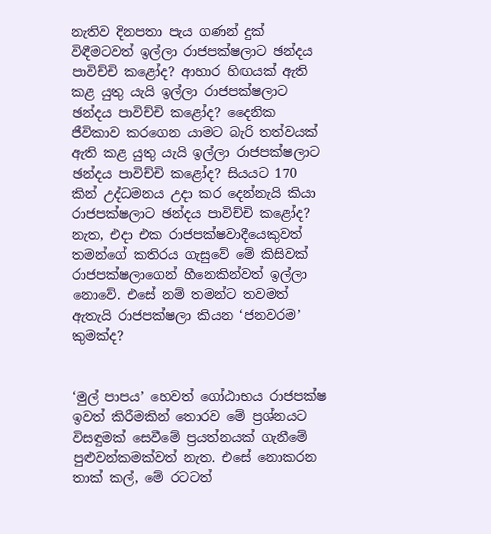නැතිව දිනපතා පැය ගණන් දුක් විඳීමටවත් ඉල්ලා රාජපක්ෂලාට ඡන්දය පාවිච්චි කළෝද? ආහාර හිඟයක් ඇති කළ යුතු යැයි ඉල්ලා රාජපක්ෂලාට ඡන්දය පාවිච්චි කළෝද? දෛනික ජීවිකාව කරගෙන යාමට බැරි තත්වයක් ඇති කළ යුතු යැයි ඉල්ලා රාජපක්ෂලාට ඡන්දය පාවිච්චි කළෝද? සියයට 170 කින් උද්ධමනය උදා කර දෙන්නැයි කියා රාජපක්ෂලාට ඡන්දය පාවිච්චි කළෝද? නැත, එදා එක රාජපක්ෂවාදීයෙකුවත් තමන්ගේ කතිරය ගැසුවේ මේ කිසිවක් රාජපක්ෂලාගෙන් හීනෙකින්වත් ඉල්ලා නොවේ. එසේ නම් තමන්ට තවමත් ඇතැයි රාජපක්ෂලා කියන ‘ජනවරම’ කුමක්ද?


‘මුල් පාපය’ හෙවත් ගෝඨාභය රාජපක්ෂ ඉවත් කිරීමකින් තොරව මේ ප්‍රශ්නයට විසඳුමක් සෙවීමේ ප්‍රයත්නයක් ගැනීමේ පුළුවන්කමක්වත් නැත. එසේ නොකරන තාක් කල්, මේ රටටත්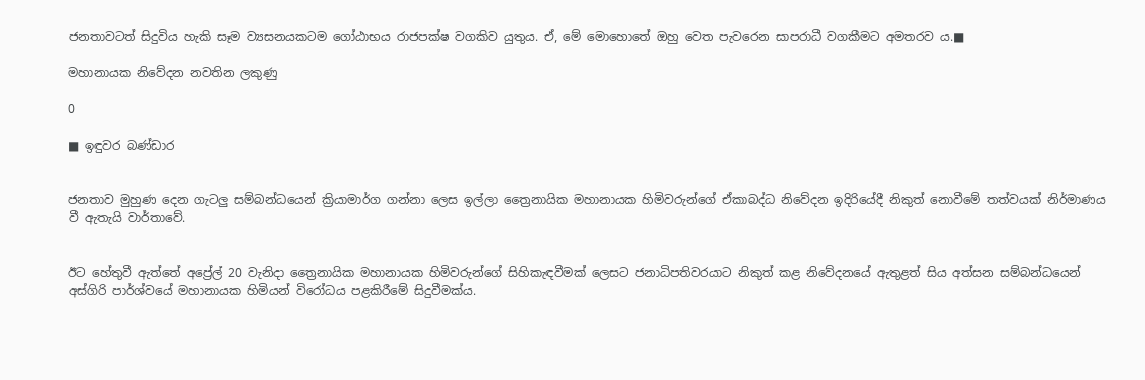ජනතාවටත් සිදුවිය හැකි සෑම ව්‍යසනයකටම ගෝඨාභය රාජපක්ෂ වගකිව යුතුය. ඒ, මේ මොහොතේ ඔහු වෙත පැවරෙන සාපරාධී වගකීමට අමතරව ය.■

මහානායක නිවේදන නවතින ලකුණු

0

■ ඉඳුවර බණ්ඩාර


ජනතාව මුහුණ දෙන ගැටලු සම්බන්ධයෙන් ක්‍රියාමාර්ග ගන්නා ලෙස ඉල්ලා ත්‍රෛනායික මහානායක හිමිවරුන්ගේ ඒකාබද්ධ නිවේදන ඉදිරියේදී නිකුත් නොවීමේ තත්වයක් නිර්මාණය වී ඇතැයි වාර්තාවේ.


ඊට හේතුවී ඇත්තේ අප්‍රේල් 20 වැනිදා ත්‍රෛනායික මහානායක හිමිවරුන්ගේ සිහිකැඳවීමක් ලෙසට ජනාධිපතිවරයාට නිකුත් කළ නිවේදනයේ ඇතුළත් සිය අත්සන සම්බන්ධයෙන් අස්ගිරි පාර්ශ්වයේ මහානායක හිමියන් විරෝධය පළකිරීමේ සිදුවීමක්ය.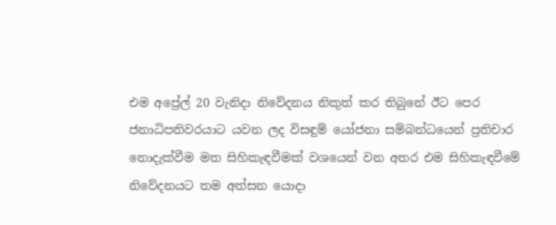එම අප්‍රේල් 20 වැනිදා නිවේදනය නිකුත් කර තිබුනේ ඊට පෙර ජනාධිපතිවරයාට යවන ලද විසඳුම් යෝජනා සම්බන්ධයෙන් ප්‍රතිචාර නොදැක්වීම මත සිහිකැඳවීමක් වශයෙන් වන අතර එම සිහිකැඳවීමේ නිවේදනයට තම අත්සන යොදා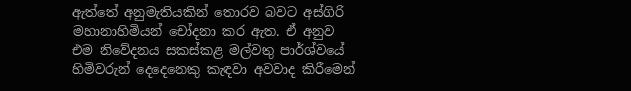ඇත්තේ අනුමැතියකින් තොරව බවට අස්ගිරි මහානාහිමියන් චෝදනා කර ඇත. ඒ අනුව එම නිවේදනය සකස්කළ මල්වතු පාර්ශ්වයේ හිමිවරුන් දෙදෙනෙකු කැඳවා අවවාද කිරීමෙන්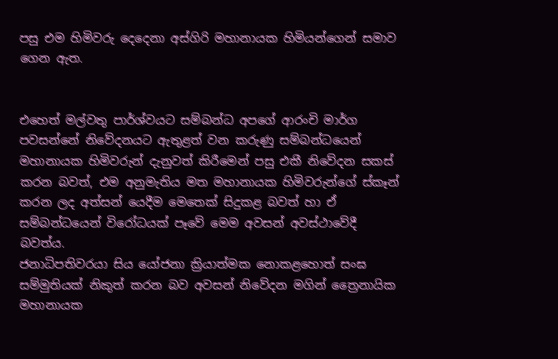පසු එම හිමිවරු දෙදෙනා අස්ගිරි මහානායක හිමියන්ගෙන් සමාව ගෙන ඇත.


එහෙත් මල්වතු පාර්ශ්වයට සම්බන්ධ අපගේ ආරංචි මාර්ග පවසන්නේ නිවේදනයට ඇතුළත් වන කරුණු සම්බන්ධයෙන් මහානායක හිමිවරුන් දැනුවත් කිරීමෙන් පසු එකී නිවේදන සකස් කරන බවත්, එම අනුමැතිය මත මහානායක හිමිවරුන්ගේ ස්කෑන් කරන ලද අත්සන් යෙදීම මෙතෙක් සිදුකළ බවත් හා ඒ සම්බන්ධයෙන් විරෝධයක් පෑවේ මෙම අවසන් අවස්ථාවේදී බවත්ය.
ජනාධිපතිවරයා සිය යෝජනා ක්‍රියාත්මක නොකළහොත් සංඝ සම්මුතියක් නිකුත් කරන බව අවසන් නිවේදන මගින් ත්‍රෛනායික මහානායක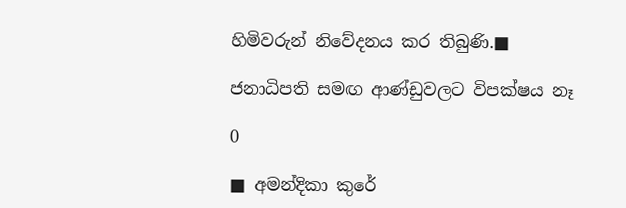හිමිවරුන් නිවේදනය කර තිබුණි.■

ජනාධිපති සමඟ ආණ්ඩුවලට විපක්ෂය නෑ

0

■ අමන්දිකා කුරේ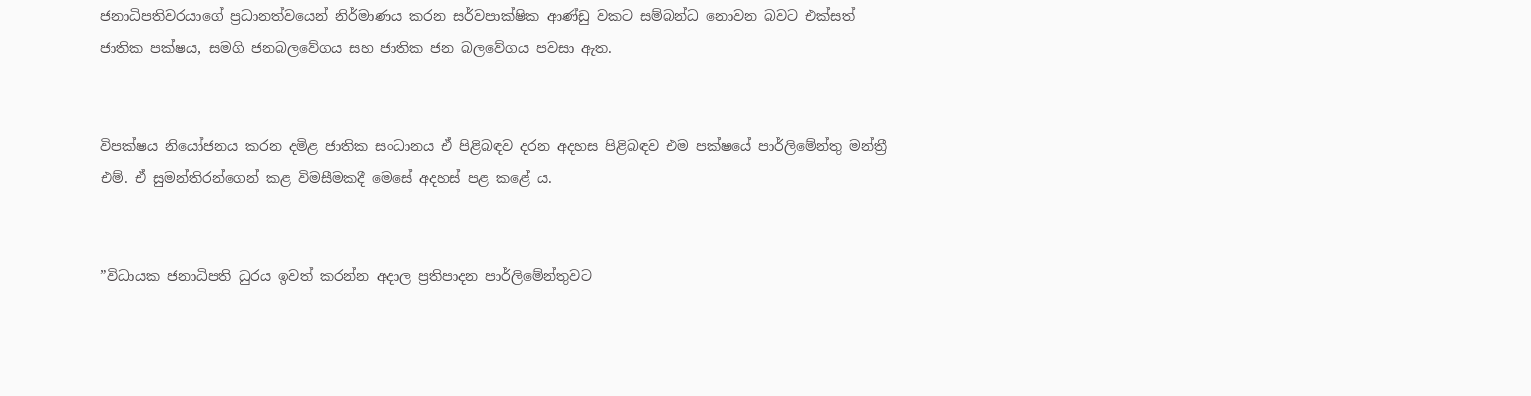ජනාධිපතිවරයාගේ ප්‍රධානත්වයෙන් නිර්මාණය කරන සර්වපාක්ෂික ආණ්ඩු වකට සම්බන්ධ නොවන බවට එක්සත් ජාතික පක්ෂය, සමගි ජනබලවේගය සහ ජාතික ජන බලවේගය පවසා ඇත.


විපක්ෂය නියෝජනය කරන දමිළ ජාතික සංධානය ඒ පිළිබඳව දරන අදහස පිළිබඳව එම පක්ෂයේ පාර්ලිමේන්තු මන්ත්‍රී එම්. ඒ සුමන්තිරන්ගෙන් කළ විමසීමකදී මෙසේ අදහස් පළ කළේ ය.


”විධායක ජනාධිපති ධුරය ඉවත් කරන්න අදාල ප්‍රතිපාදන පාර්ලිමේන්තුවට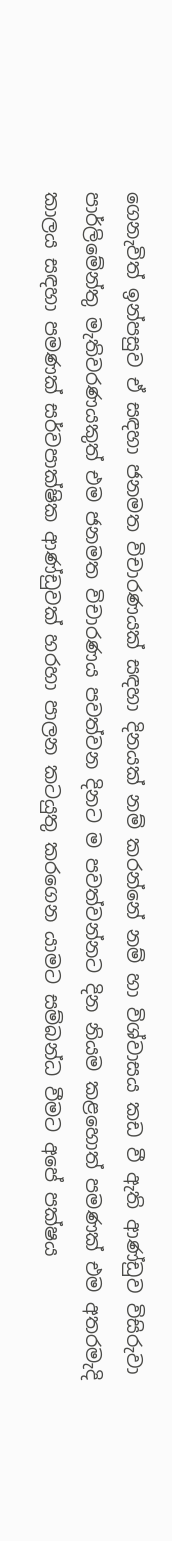ගෙනැවිත් ඉන්පසුව ඒ සඳහා ජනමත විචාරණයක් සඳහා දිනයක් නම් කරන්නේ නම් හා විශ්වාසය කඩ වී ඇති ආණ්ඩුව විසිරුවා පාර්ලිමේන්තු මැතිවරණයකුත් එම ජනමත විචාරණය පවත්වන දිනට ම පවත්වන්නට දින නියම කළහොත් පමණක් එම අතරමැදි කාලය සඳහා පමණක් සර්වපාක්ෂික ආණ්ඩුවක් හරහා පාලන කටයුතු කරගෙන යාමට සම්බන්ධ වීමට අපේ පක්ෂය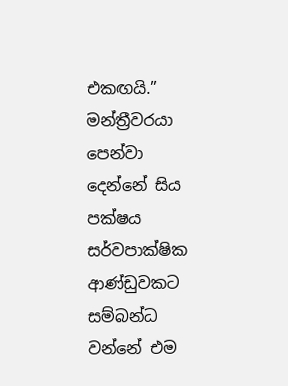එකඟයි.”
මන්ත්‍රීවරයා පෙන්වා දෙන්නේ සිය පක්ෂය සර්වපාක්ෂික ආණ්ඩුවකට සම්බන්ධ වන්නේ එම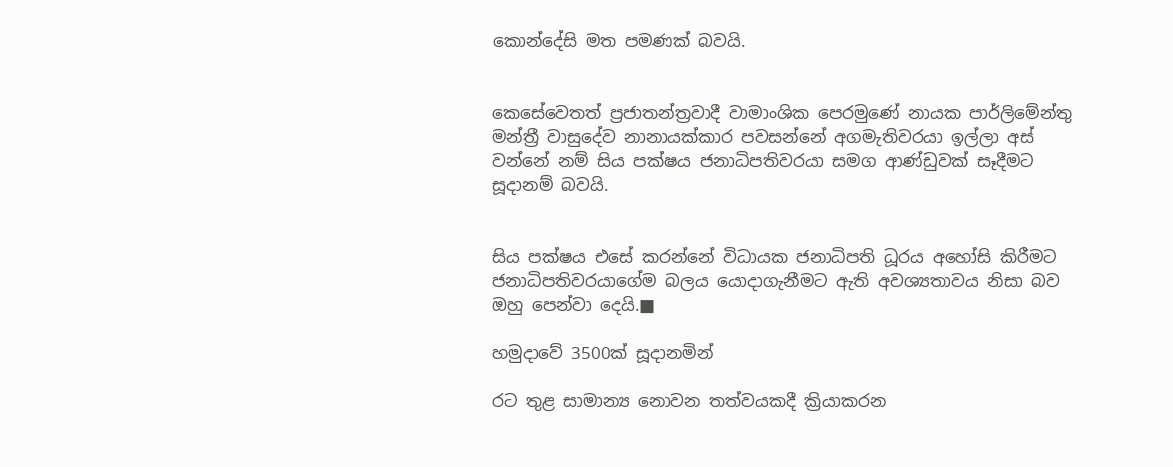කොන්දේසි මත පමණක් බවයි.


කෙසේවෙතත් ප්‍රජාතන්ත්‍රවාදී වාමාංශික පෙරමුණේ නායක පාර්ලිමේන්තු මන්ත්‍රී වාසුදේව නානායක්කාර පවසන්නේ අගමැතිවරයා ඉල්ලා අස් වන්නේ නම් සිය පක්ෂය ජනාධිපතිවරයා සමග ආණ්ඩුවක් සෑදීමට සූදානම් බවයි.


සිය පක්ෂය එසේ කරන්නේ විධායක ජනාධිපති ධූරය අහෝසි කිරීමට ජනාධිපතිවරයාගේම බලය යොදාගැනීමට ඇති අවශ්‍යතාවය නිසා බව ඔහු පෙන්වා දෙයි.■

හමුදාවේ 3500ක් සූදානමින්

රට තුළ සාමාන්‍ය නොවන තත්වයකදී ක්‍රියාකරන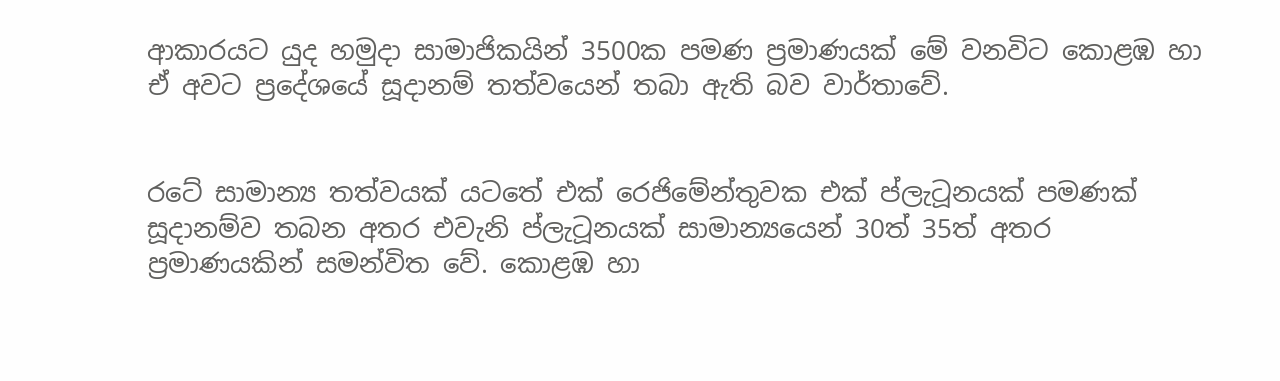ආකාරයට යුද හමුදා සාමාජිකයින් 3500ක පමණ ප්‍රමාණයක් මේ වනවිට කොළඹ හා ඒ අවට ප්‍රදේශයේ සූදානම් තත්වයෙන් තබා ඇති බව වාර්තාවේ.


රටේ සාමාන්‍ය තත්වයක් යටතේ එක් රෙජිමේන්තුවක එක් ප්ලැටූනයක් පමණක් සූදානම්ව තබන අතර එවැනි ප්ලැටූනයක් සාමාන්‍යයෙන් 30ත් 35ත් අතර ප්‍රමාණයකින් සමන්විත වේ. කොළඹ හා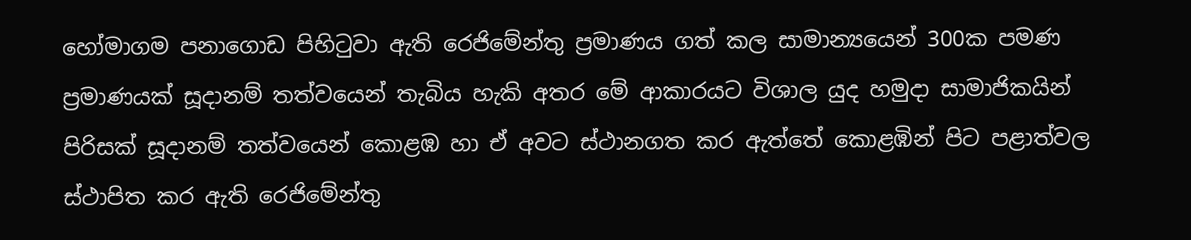හෝමාගම පනාගොඩ පිහිටුවා ඇති රෙජිමේන්තු ප්‍රමාණය ගත් කල සාමාන්‍යයෙන් 300ක පමණ ප්‍රමාණයක් සූදානම් තත්වයෙන් තැබිය හැකි අතර මේ ආකාරයට විශාල යුද හමුදා සාමාජිකයින් පිරිසක් සූදානම් තත්වයෙන් කොළඹ හා ඒ අවට ස්ථානගත කර ඇත්තේ කොළඹින් පිට පළාත්වල ස්ථාපිත කර ඇති රෙජිමේන්තු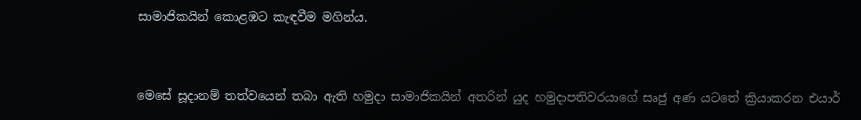සාමාජිකයින් කොළඹට කැඳවීම මගින්ය.


මෙසේ සූදානම් තත්වයෙන් තබා ඇති හමුදා සාමාජිකයින් අතරින් යුද හමුදාපතිවරයාගේ සෘජු අණ යටතේ ක්‍රියාකරන එයාර්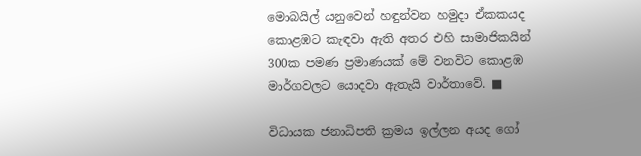මොබයිල් යනුවෙන් හඳුන්වන හමුදා ඒකකයද කොළඹට කැඳවා ඇති අතර එහි සාමාජිකයින් 300ක පමණ ප්‍රමාණයක් මේ වනවිට කොළඹ මාර්ගවලට යොදවා ඇතැයි වාර්තාවේ. ■

විධායක ජනාධිපති ක්‍රමය ඉල්ලන අයද ගෝ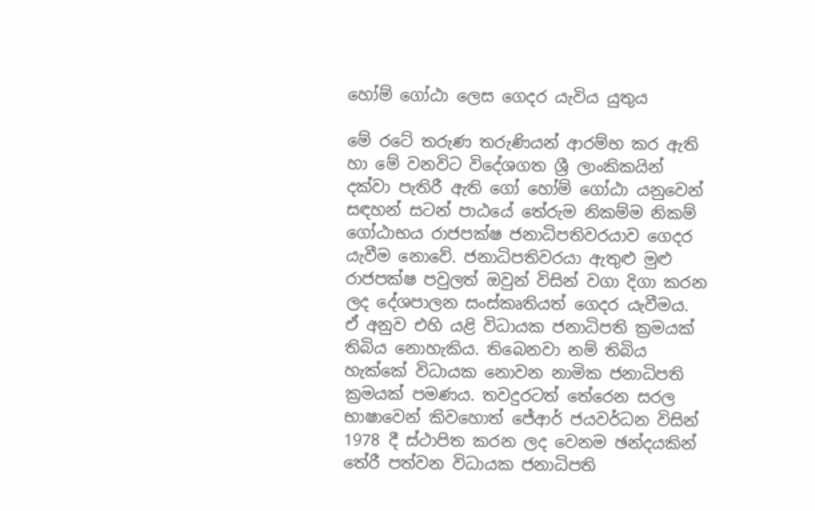හෝම් ගෝඨා ලෙස ගෙදර යැවිය යුතුය

මේ රටේ තරුණ තරුණියන් ආරම්භ කර ඇති හා මේ වනවිට විදේශගත ශ්‍රී ලාංකිකයින් දක්වා පැතිරී ඇති ගෝ හෝම් ගෝඨා යනුවෙන් සඳහන් සටන් පාඨයේ තේරුම නිකම්ම නිකම් ගෝඨාභය රාජපක්ෂ ජනාධිපතිවරයාව ගෙදර යැවීම නොවේ. ජනාධිපතිවරයා ඇතුළු මුළු රාජපක්ෂ පවුලත් ඔවුන් විසින් වගා දිගා කරන ලද දේශපාලන සංස්කෘතියත් ගෙදර යැවීමය.
ඒ අනුව එහි යළි විධායක ජනාධිපති ක්‍රමයක් තිබිය නොහැකිය. තිබෙනවා නම් තිබිය හැක්කේ විධායක නොවන නාමික ජනාධිපති ක්‍රමයක් පමණය. තවදුරටත් තේරෙන සරල භාෂාවෙන් කිවහොත් ජේආර් ජයවර්ධන විසින් 1978 දී ස්ථාපිත කරන ලද වෙනම ඡන්දයකින් තේරී පත්වන විධායක ජනාධිපති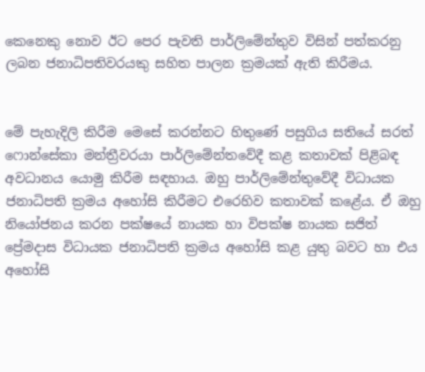කෙනෙකු නොව ඊට පෙර පැවති පාර්ලිමේන්තුව විසින් පත්කරනු ලබන ජනාධිපතිවරයකු සහිත පාලන ක්‍රමයක් ඇති කිරීමය.


මේ පැහැදිලි කිරීම මෙසේ කරන්නට හිතුණේ පසුගිය සතියේ සරත් ෆොන්සේකා මන්ත්‍රීවරයා පාර්ලිමේන්තවේදී කළ කතාවක් පිළිබඳ අවධානය යොමු කිරීම සඳහාය. ඔහු පාර්ලිමේන්තුවේදී විධායක ජනාධිපති ක්‍රමය අහෝසි කිරීමට එරෙහිව කතාවක් කළේය. ඒ ඔහු නියෝජනය කරන පක්ෂයේ නායක හා විපක්ෂ නායක සජිත් ප්‍රේමදාස විධායක ජනාධිපති ක්‍රමය අහෝසි කළ යුතු බවට හා එය අහෝසි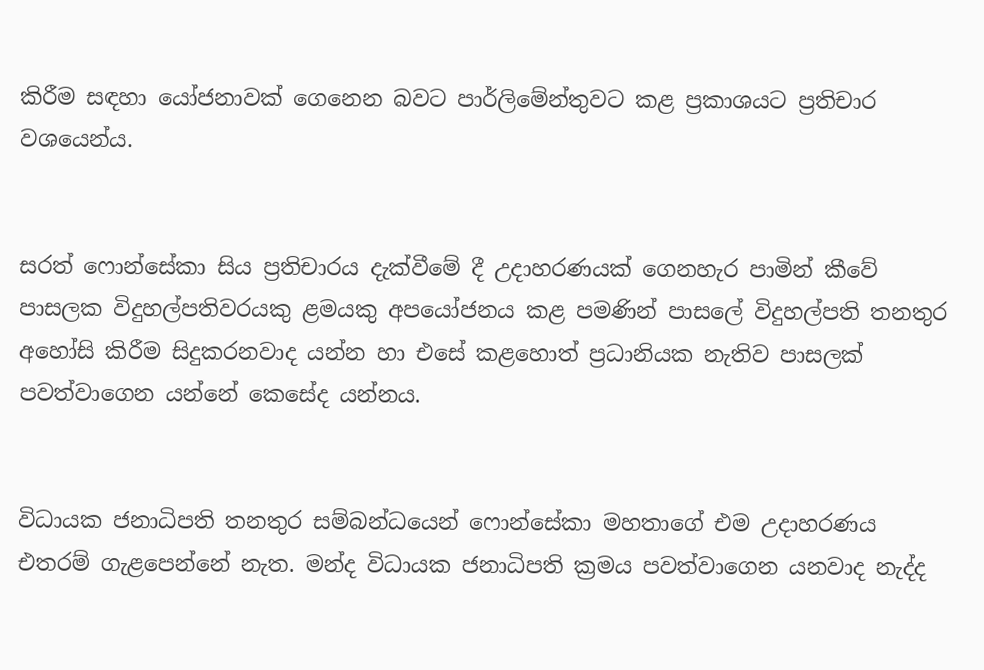කිරීම සඳහා යෝජනාවක් ගෙනෙන බවට පාර්ලිමේන්තුවට කළ ප්‍රකාශයට ප්‍රතිචාර වශයෙන්ය.


සරත් ෆොන්සේකා සිය ප්‍රතිචාරය දැක්වීමේ දී උදාහරණයක් ගෙනහැර පාමින් කීවේ පාසලක විදුහල්පතිවරයකු ළමයකු අපයෝජනය කළ පමණින් පාසලේ විදුහල්පති තනතුර අහෝසි කිරීම සිදුකරනවාද යන්න හා එසේ කළහොත් ප්‍රධානියක නැතිව පාසලක් පවත්වාගෙන යන්නේ කෙසේද යන්නය.


විධායක ජනාධිපති තනතුර සම්බන්ධයෙන් ෆොන්සේකා මහතාගේ එම උදාහරණය එතරම් ගැළපෙන්නේ නැත. මන්ද විධායක ජනාධිපති ක්‍රමය පවත්වාගෙන යනවාද නැද්ද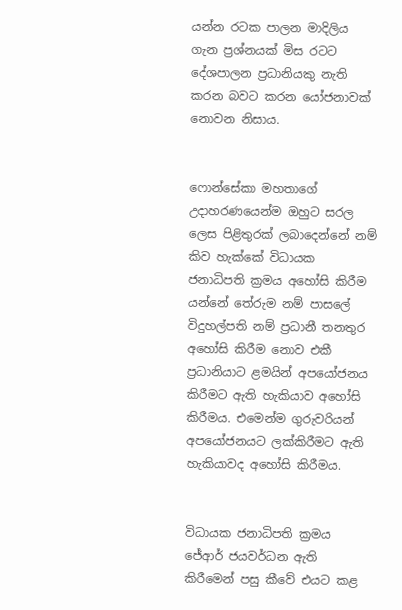යන්න රටක පාලන මාදිලිය ගැන ප්‍රශ්නයක් මිස රටට දේශපාලන ප්‍රධානියකු නැති කරන බවට කරන යෝජනාවක් නොවන නිසාය.


ෆොන්සේකා මහතාගේ උදාහරණයෙන්ම ඔහුට සරල ලෙස පිළිතුරක් ලබාදෙන්නේ නම් කිව හැක්කේ විධායක ජනාධිපති ක්‍රමය අහෝසි කිරීම යන්නේ තේරුම නම් පාසලේ විදුහල්පති නම් ප්‍රධානී තනතුර අහෝසි කිරීම නොව එකී ප්‍රධානියාට ළමයින් අපයෝජනය කිරීමට ඇති හැකියාව අහෝසි කිරීමය. එමෙන්ම ගුරුවරියන් අපයෝජනයට ලක්කිරීමට ඇති හැකියාවද අහෝසි කිරීමය.


විධායක ජනාධිපති ක්‍රමය ජේආර් ජයවර්ධන ඇති කිරීමෙන් පසු කීවේ එයට කළ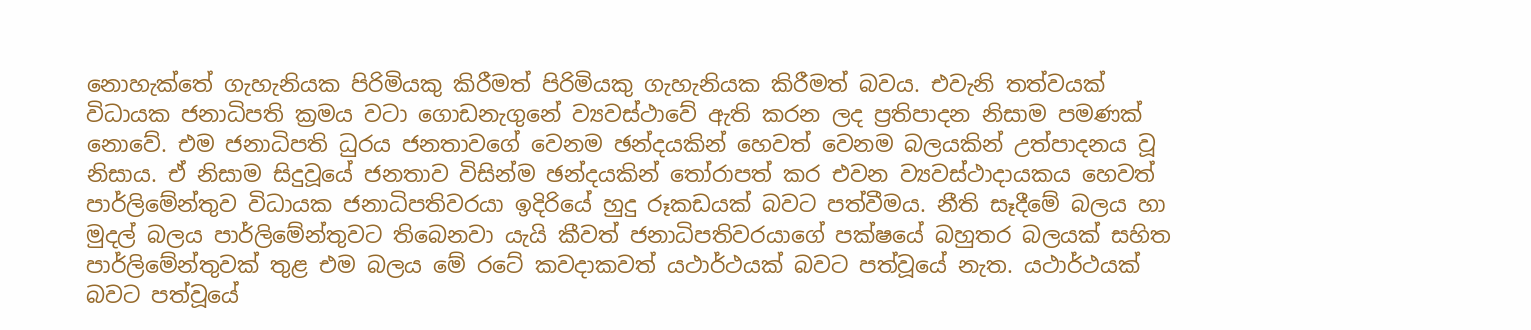නොහැක්තේ ගැහැනියක පිරිමියකු කිරීමත් පිරිමියකු ගැහැනියක කිරීමත් බවය. එවැනි තත්වයක් විධායක ජනාධිපති ක්‍රමය වටා ගොඩනැගුනේ ව්‍යවස්ථාවේ ඇති කරන ලද ප්‍රතිපාදන නිසාම පමණක් නොවේ. එම ජනාධිපති ධුරය ජනතාවගේ වෙනම ඡන්දයකින් හෙවත් වෙනම බලයකින් උත්පාදනය වූ නිසාය. ඒ නිසාම සිදුවූයේ ජනතාව විසින්ම ඡන්දයකින් තෝරාපත් කර එවන ව්‍යවස්ථාදායකය හෙවත් පාර්ලිමේන්තුව විධායක ජනාධිපතිවරයා ඉදිරියේ හුදු රූකඩයක් බවට පත්වීමය. නීති සෑදීමේ බලය හා මුදල් බලය පාර්ලිමේන්තුවට තිබෙනවා යැයි කීවත් ජනාධිපතිවරයාගේ පක්ෂයේ බහුතර බලයක් සහිත පාර්ලිමේන්තුවක් තුළ එම බලය මේ රටේ කවදාකවත් යථාර්ථයක් බවට පත්වූයේ නැත. යථාර්ථයක් බවට පත්වූයේ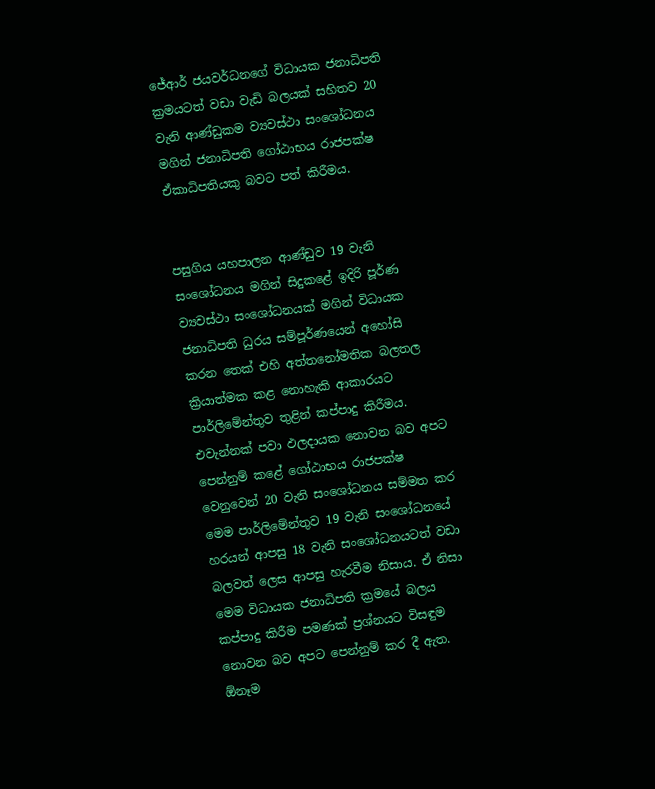ජේආර් ජයවර්ධනගේ විධායක ජනාධිපති ක්‍රමයටත් වඩා වැඩි බලයක් සහිතව 20 වැනි ආණ්ඩුකම ව්‍යවස්ථා සංශෝධනය මගින් ජනාධිපති ගෝඨාභය රාජපක්ෂ ඒකාධිපතියකු බවට පත් කිරීමය.


පසුගිය යහපාලන ආණ්ඩුව 19 වැනි සංශෝධනය මගින් සිදුකළේ ඉදිරි පූර්ණ ව්‍යවස්ථා සංශෝධනයක් මගින් විධායක ජනාධිපති ධුරය සම්පූර්ණයෙන් අහෝසි කරන තෙක් එහි අත්තනෝමතික බලතල ක්‍රියාත්මක කළ නොහැකි ආකාරයට පාර්ලිමේන්තුව තුළින් කප්පාදු කිරීමය. එවැන්නක් පවා ඵලදායක නොවන බව අපට පෙන්නුම් කළේ ගෝඨාභය රාජපක්ෂ වෙනුවෙන් 20 වැනි සංශෝධනය සම්මත කර මෙම පාර්ලිමේන්තුව 19 වැනි සංශෝධනයේ හරයන් ආපසු 18 වැනි සංශෝධනයටත් වඩා බලවත් ලෙස ආපසු හැරවීම නිසාය. ඒ නිසා මෙම විධායක ජනාධිපති ක්‍රමයේ බලය කප්පාදු කිරීම පමණක් ප්‍රශ්නයට විසඳුම නොවන බව අපට පෙන්නුම් කර දී ඇත. ඕනෑම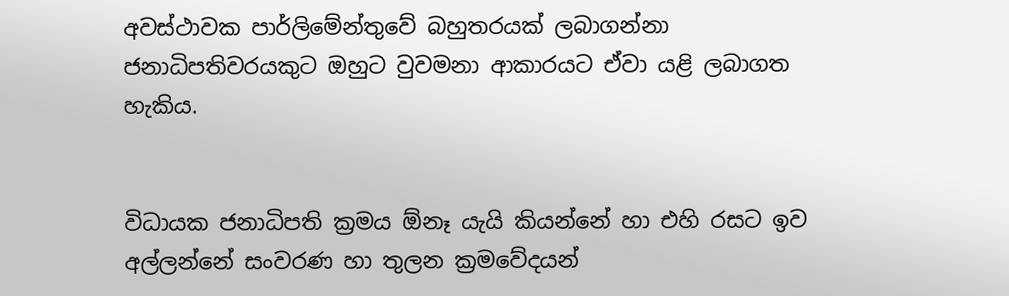අවස්ථාවක පාර්ලිමේන්තුවේ බහුතරයක් ලබාගන්නා ජනාධිපතිවරයකුට ඔහුට වුවමනා ආකාරයට ඒවා යළි ලබාගත හැකිය.


විධායක ජනාධිපති ක්‍රමය ඕනෑ යැයි කියන්නේ හා එහි රසට ඉව අල්ලන්නේ සංවරණ හා තුලන ක්‍රමවේදයන්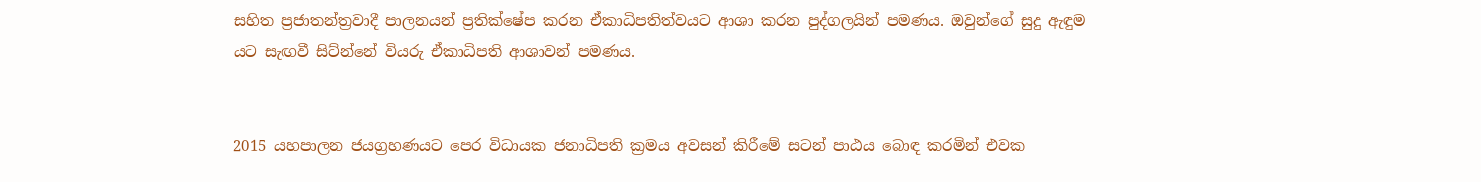සහිත ප්‍රජාතන්ත්‍රවාදී පාලනයන් ප්‍රතික්ෂේප කරන ඒකාධිපතිත්වයට ආශා කරන පුද්ගලයින් පමණය. ඔවුන්ගේ සුදු ඇඳුම යට සැඟවී සිට්න්නේ වියරු ඒකාධිපති ආශාවන් පමණය.


2015 යහපාලන ජයග්‍රහණයට පෙර විධායක ජනාධිපති ක්‍රමය අවසන් කිරීමේ සටන් පාඨය බොඳ කරමින් එවක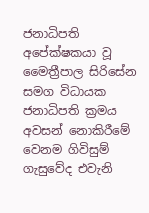ජනාධිපති අපේක්ෂකයා වූ මෛත්‍රීපාල සිරිසේන සමග විධායක ජනාධිපති ක්‍රමය අවසන් නොකිරීමේ වෙනම ගිවිසුම් ගැසුවේද එවැනි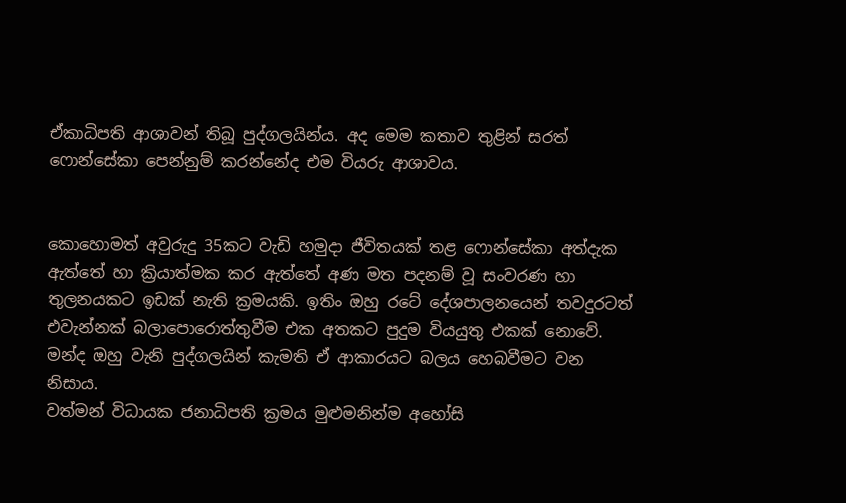ඒකාධිපති ආශාවන් තිබූ පුද්ගලයින්ය. අද මෙම කතාව තුළින් සරත් ෆොන්සේකා පෙන්නුම් කරන්නේද එම වියරු ආශාවය.


කොහොමත් අවුරුදු 35කට වැඩි හමුදා ජීවිතයක් තළ ෆොන්සේකා අත්දැක ඇත්තේ හා ක්‍රියාත්මක කර ඇත්තේ අණ මත පදනම් වූ සංවරණ හා තුලනයකට ඉඩක් නැති ක්‍රමයකි. ඉතිං ඔහු රටේ දේශපාලනයෙන් තවදුරටත් එවැන්නක් බලාපොරොත්තුවීම එක අතකට පුදුම වියයුතු එකක් නොවේ. මන්ද ඔහු වැනි පුද්ගලයින් කැමති ඒ ආකාරයට බලය හෙබවීමට වන නිසාය.
වත්මන් විධායක ජනාධිපති ක්‍රමය මුළුමනින්ම අහෝසි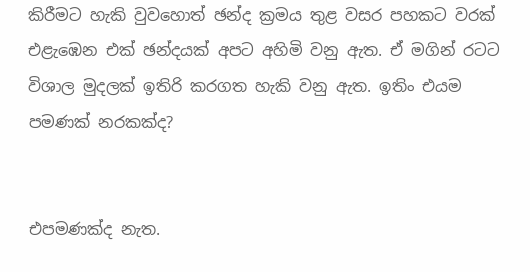කිරීමට හැකි වුවහොත් ඡන්ද ක්‍රමය තුළ වසර පහකට වරක් එළැඹෙන එක් ඡන්දයක් අපට අහිමි වනු ඇත. ඒ මගින් රටට විශාල මුදලක් ඉතිරි කරගත හැකි වනු ඇත. ඉතිං එයම පමණක් නරකක්ද?


එපමණක්ද නැත.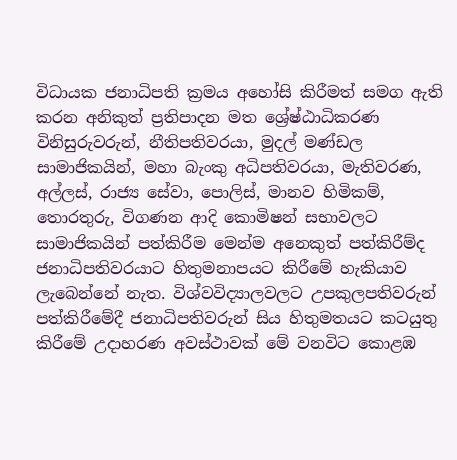විධායක ජනාධිපති ක්‍රමය අහෝසි කිරීමත් සමග ඇති කරන අනිකුත් ප්‍රතිපාදන මත ශ්‍රේෂ්ඨාධිකරණ විනිසුරුවරුන්, නීතිපතිවරයා, මුදල් මණ්ඩල සාමාජිකයින්, මහා බැංකු අධිපතිවරයා, මැතිවරණ, අල්ලස්, රාජ්‍ය සේවා, පොලිස්, මානව හිමිකම්, තොරතුරු, විගණන ආදි කොමිෂන් සභාවලට සාමාජිකයින් පත්කිරීම මෙන්ම අනෙකුත් පත්කිරීම්ද ජනාධිපතිවරයාට හිතුමනාපයට කිරීමේ හැකියාව ලැබෙන්නේ නැත. විශ්වවිද්‍යාලවලට උපකුලපතිවරුන් පත්කිරීමේදී ජනාධිපතිවරුන් සිය හිතුමතයට කටයුතු කිරීමේ උදාහරණ අවස්ථාවක් මේ වනවිට කොළඹ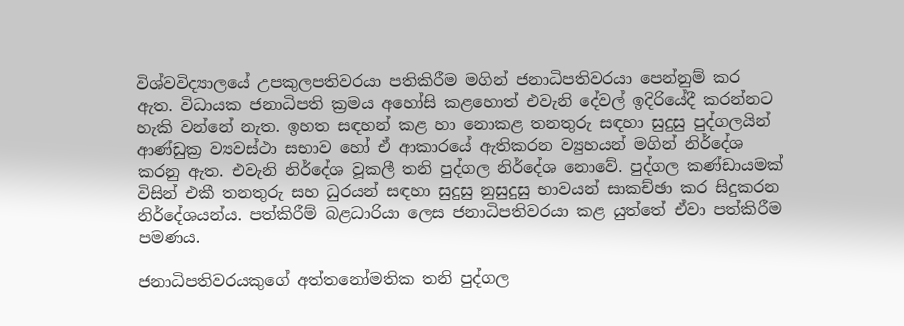විශ්වවිද්‍යාලයේ උපකුලපතිවරයා පතිකිරීම මගින් ජනාධිපතිවරයා පෙන්නුම් කර ඇත. විධායක ජනාධිපති ක්‍රමය අහෝසි කළහොත් එවැනි දේවල් ඉදිරියේදී කරන්නට හැකි වන්නේ නැත. ඉහත සඳහන් කළ හා නොකළ තනතුරු සඳහා සුදුසු පුද්ගලයින් ආණ්ඩුක්‍ර ව්‍යවස්ථා සභාව හෝ ඒ ආකාරයේ ඇතිකරන ව්‍යුහයන් මගින් නිර්දේශ කරනු ඇත. එවැනි නිර්දේශ වූකලී තනි පුද්ගල නිර්දේශ නොවේ. පුද්ගල කණ්ඩායමක් විසින් එකී තනතුරු සහ ධුරයන් සඳහා සුදුසු නුසුදුසු භාවයන් සාකච්ඡා කර සිදුකරන නිර්දේශයන්ය. පත්කිරීම් බළධාරියා ලෙස ජනාධිපතිවරයා කළ යුත්තේ ඒවා පත්කිරීම පමණය.

ජනාධිපතිවරයකුගේ අත්තනෝමතික තනි පුද්ගල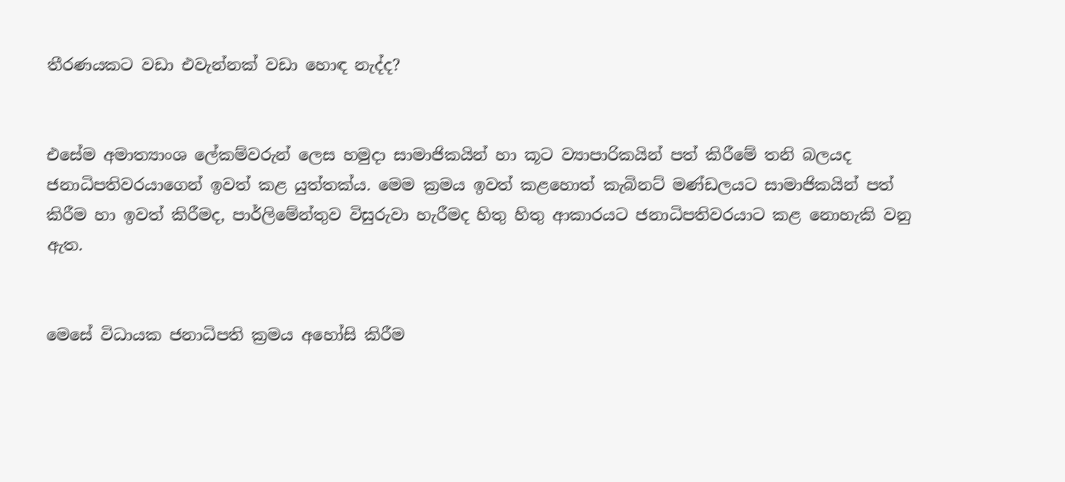තීරණයකට වඩා එවැන්නක් වඩා හොඳ නැද්ද?


එසේම අමාත්‍යාංශ ලේකම්වරුන් ලෙස හමුදා සාමාජිකයින් හා කූට ව්‍යාපාරිකයින් පත් කිරීමේ තනි බලයද ජනාධිපතිවරයාගෙන් ඉවත් කළ යුත්තක්ය. මෙම ක්‍රමය ඉවත් කළහොත් කැබිනට් මණ්ඩලයට සාමාජිකයින් පත් කිරීම හා ඉවත් කිරීමද, පාර්ලිමේන්තුව විසුරුවා හැරීමද හිතු හිතු ආකාරයට ජනාධිපතිවරයාට කළ නොහැකි වනු ඇත.


මෙසේ විධායක ජනාධිපති ක්‍රමය අහෝසි කිරීම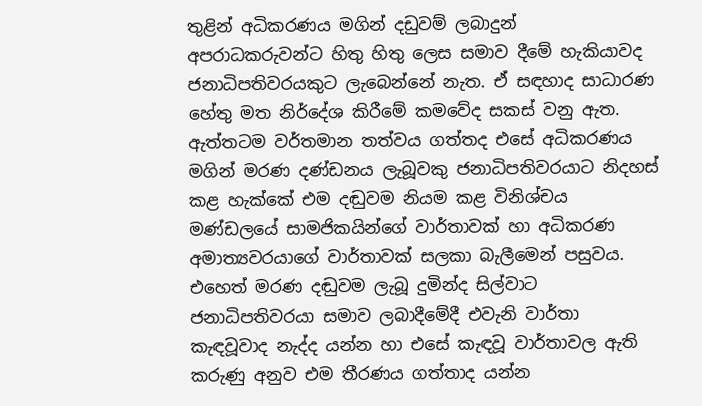තුළින් අධිකරණය මගින් දඩුවම් ලබාදුන් අපරාධකරුවන්ට හිතු හිතු ලෙස සමාව දීමේ හැකියාවද ජනාධිපතිවරයකුට ලැබෙන්නේ නැත. ඒ සඳහාද සාධාරණ හේතු මත නිර්දේශ කිරීමේ කමවේද සකස් වනු ඇත. ඇත්තටම වර්තමාන තත්වය ගත්තද එසේ අධිකරණය මගින් මරණ දණ්ඩනය ලැබූවකු ජනාධිපතිවරයාට නිදහස් කළ හැක්කේ එම දඬුවම නියම කළ විනිශ්චය මණ්ඩලයේ සාමජිකයින්ගේ වාර්තාවක් හා අධිකරණ අමාත්‍යවරයාගේ වාර්තාවක් සලකා බැලීමෙන් පසුවය. එහෙත් මරණ දඬුවම ලැබූ දුමින්ද සිල්වාට ජනාධිපතිවරයා සමාව ලබාදීමේදී එවැනි වාර්තා කැඳවූවාද නැද්ද යන්න හා එසේ කැඳවූ වාර්තාවල ඇති කරුණු අනුව එම තීරණය ගත්තාද යන්න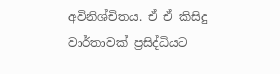අවිනිශ්චිතය. ඒ ඒ කිසිදු වාර්තාවක් ප්‍රසිද්ධියට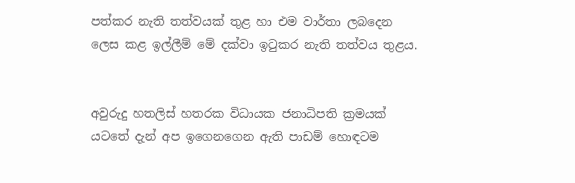පත්කර නැති තත්වයක් තුළ හා එම වාර්තා ලබදෙන ලෙස කළ ඉල්ලීම් මේ දක්වා ඉටුකර නැති තත්වය තුළය.


අවුරුදු හතලිස් හතරක විධායක ජනාධිපති ක්‍රමයක් යටතේ දැන් අප ඉගෙනගෙන ඇති පාඩම් හොඳටම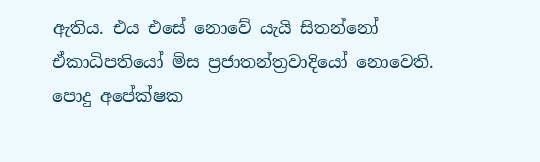ඇතිය. එය එසේ නොවේ යැයි සිතන්නෝ ඒකාධිපතියෝ මිස ප්‍රජාතන්ත්‍රවාදියෝ නොවෙති. පොදු අපේක්ෂක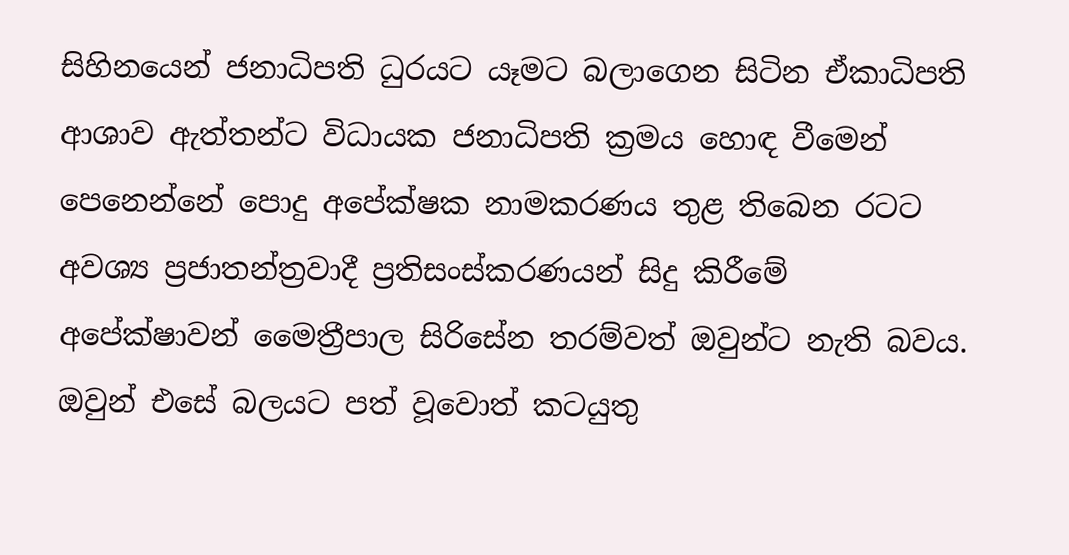සිහිනයෙන් ජනාධිපති ධුරයට යෑමට බලාගෙන සිටින ඒකාධිපති ආශාව ඇත්තන්ට විධායක ජනාධිපති ක්‍රමය හොඳ වීමෙන් පෙනෙන්නේ පොදු අපේක්ෂක නාමකරණය තුළ තිබෙන රටට අවශ්‍ය ප්‍රජාතන්ත්‍රවාදී ප්‍රතිසංස්කරණයන් සිදු කිරීමේ අපේක්ෂාවන් මෛත්‍රීපාල සිරිසේන තරම්වත් ඔවුන්ට නැති බවය. ඔවුන් එසේ බලයට පත් වූවොත් කටයුතු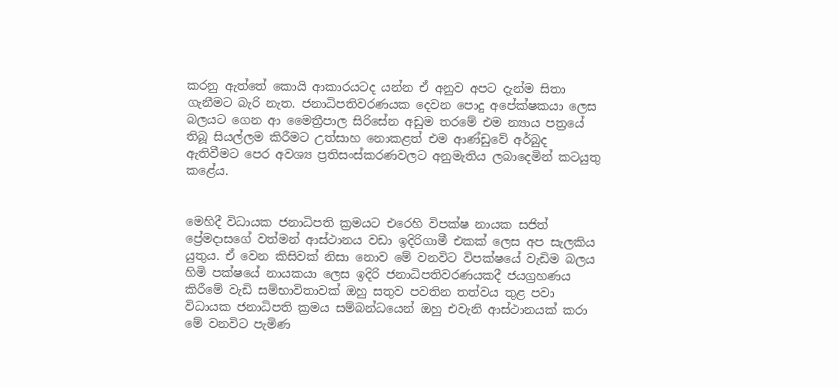කරනු ඇත්තේ කොයි ආකාරයටද යන්න ඒ අනුව අපට දැන්ම සිතා ගැනීමට බැරි නැත. ජනාධිපතිවරණයක දෙවන පොදු අපේක්ෂකයා ලෙස බලයට ගෙන ආ මෛත්‍රීපාල සිරිසේන අඩුම තරමේ එම න්‍යාය පත්‍රයේ තිබූ සියල්ලම කිරීමට උත්සාහ නොකළත් එම ආණ්ඩුවේ අර්බුද ඇතිවීමට පෙර අවශ්‍ය ප්‍රතිසංස්කරණවලට අනුමැතිය ලබාදෙමින් කටයුතු කළේය.


මෙහිදී විධායක ජනාධිපති ක්‍රමයට එරෙහි විපක්ෂ නායක සජිත් ප්‍රේමදාසගේ වත්මන් ආස්ථානය වඩා ඉදිරිගාමී එකක් ලෙස අප සැලකිය යුතුය. ඒ වෙන කිසිවක් නිසා නොව මේ වනවිට විපක්ෂයේ වැඩිම බලය හිමි පක්ෂයේ නායකයා ලෙස ඉදිරි ජනාධිපතිවරණයකදී ජයග්‍රහණය කිරීමේ වැඩි සම්භාවිතාවක් ඔහු සතුව පවතින තත්වය තුළ පවා විධායක ජනාධිපති ක්‍රමය සම්බන්ධයෙන් ඔහු එවැනි ආස්ථානයක් කරා මේ වනවිට පැමිණ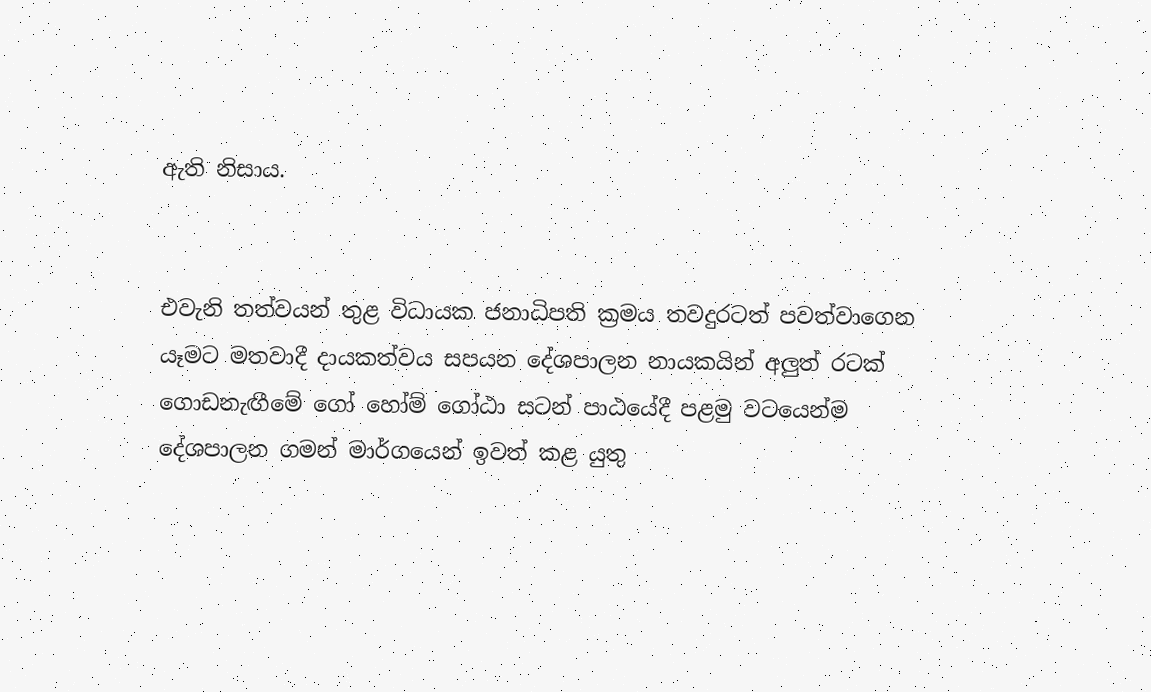ඇති නිසාය.


එවැනි තත්වයන් තුළ විධායක ජනාධිපති ක්‍රමය තවදුරටත් පවත්වාගෙන යෑමට මතවාදී දායකත්වය සපයන දේශපාලන නායකයින් අලුත් රටක් ගොඩනැඟීමේ ගෝ හෝම් ගෝඨා සටන් පාඨයේදී පළමු වටයෙන්ම දේශපාලන ගමන් මාර්ගයෙන් ඉවත් කළ යුතු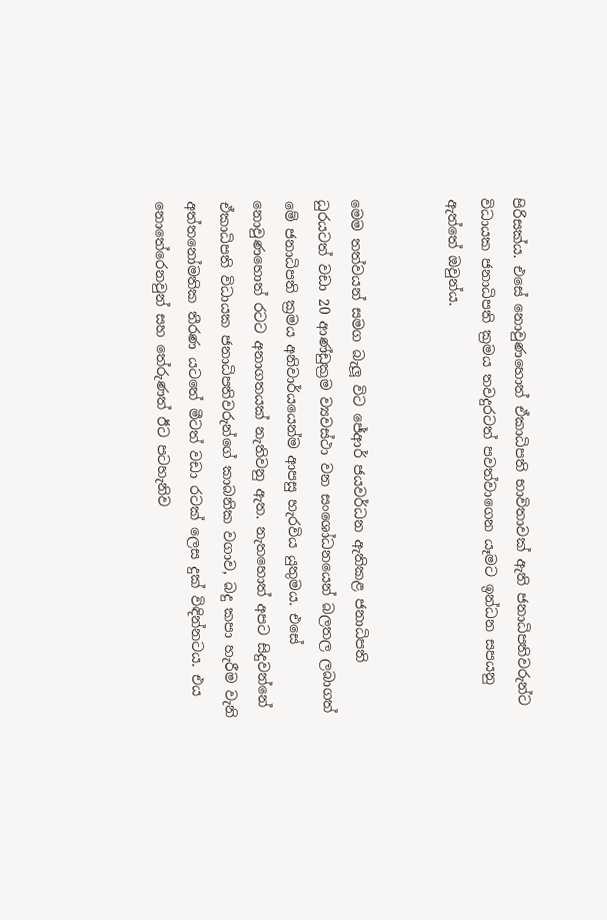පිරිසක්ය. එසේ නොවුණහොත් ඒකාධිපති භාවිතාවක් ඇති ජනාධිපතිවරුන්ට විධායක ජනාධිපති ක්‍රමය තවදුරටත් පවත්වාගෙන යෑමට ඉන්ධන සපයනු ඇත්තේ ඔවුන්ය.


මෙම තත්වයන් සමග බැලූ විට ජේආර් ජයවර්ධන ඇතිකළ ජනාධිපති ධුරයටත් වඩා 20 ආණ්ඩුක්‍රම ව්‍යවස්ථා වන සංශෝධනයෙන් බලතල ලබාගත් මේ ජනාධිපති ක්‍රමය අනිවාර්යයෙන්ම ආපසු හැරවිය යුතුමය. එසේ නොවුණහොත් රටට අනාගතයක් නැතිවනු ඇත. නැතහොත් අපට සිදුවන්නේ ඒකාධිපති විධායක ජනාධිපතිවරුන්ගේ කාබනික වගාව, බදු කපා හැරීම වැනි අත්තනෝමතික තීරණ යටතේ මීටත් වඩා රටක් ලෙස දුක් විඳින්නටය. එය නොතේරෙනවුන් සහ තේරුණත් ඊට පටහැනිව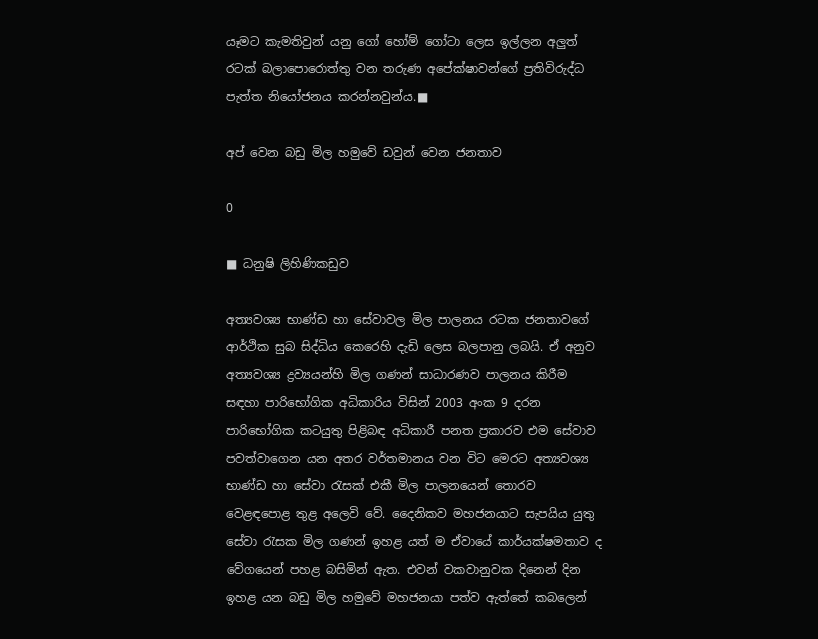යෑමට කැමතිවුන් යනු ගෝ හෝම් ගෝටා ලෙස ඉල්ලන අලුත් රටක් බලාපොරොත්තු වන තරුණ අපේක්ෂාවන්ගේ ප්‍රතිවිරුද්ධ පැත්ත නියෝජනය කරන්නවුන්ය.■

අප් වෙන බඩු මිල හමුවේ ඩවුන් වෙන ජනතාව

0

■ ධනුෂි ලිහිණිකඩුව

අත්‍යවශ්‍ය භාණ්ඩ හා සේවාවල මිල පාලනය රටක ජනතාවගේ ආර්ථික සුබ සිද්ධිය කෙරෙහි දැඩි ලෙස බලපානු ලබයි. ඒ අනුව අත්‍යවශ්‍ය ද්‍රව්‍යයන්හි මිල ගණන් සාධාරණව පාලනය කිරීම සඳහා පාරිභෝගික අධිකාරිය විසින් 2003 අංක 9 දරන පාරිභෝගික කටයුතු පිළිබඳ අධිකාරී පනත ප්‍රකාරව එම සේවාව පවත්වාගෙන යන අතර වර්තමානය වන විට මෙරට අත්‍යවශ්‍ය භාණ්ඩ හා සේවා රැසක් එකී මිල පාලනයෙන් තොරව වෙළඳපොළ තුළ අලෙවි වේ. දෛනිකව මහජනයාට සැපයිය යුතු සේවා රැසක මිල ගණන් ඉහළ යත් ම ඒවායේ කාර්යක්ෂමතාව ද වේගයෙන් පහළ බසිමින් ඇත. එවන් වකවානුවක දිනෙන් දින ඉහළ යන බඩු මිල හමුවේ මහජනයා පත්ව ඇත්තේ කබලෙන්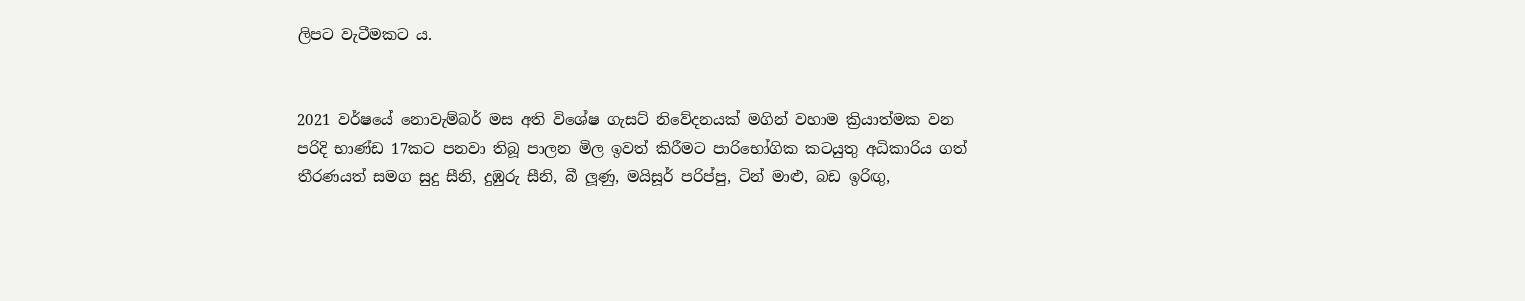ලිපට වැටීමකට ය.


2021 වර්ෂයේ නොවැම්බර් මස අති විශේෂ ගැසට් නිවේදනයක් මගින් වහාම ක්‍රියාත්මක වන පරිදි භාණ්ඩ 17කට පනවා තිබූ පාලන මිල ඉවත් කිරීමට පාරිභෝගික කටයුතු අධිකාරිය ගත් තීරණයත් සමග සුදු සීනි, දුඹුරු සීනි, බී ලූණු, මයිසූර් පරිප්පු, ටින් මාළු, බඩ ඉරිඟු,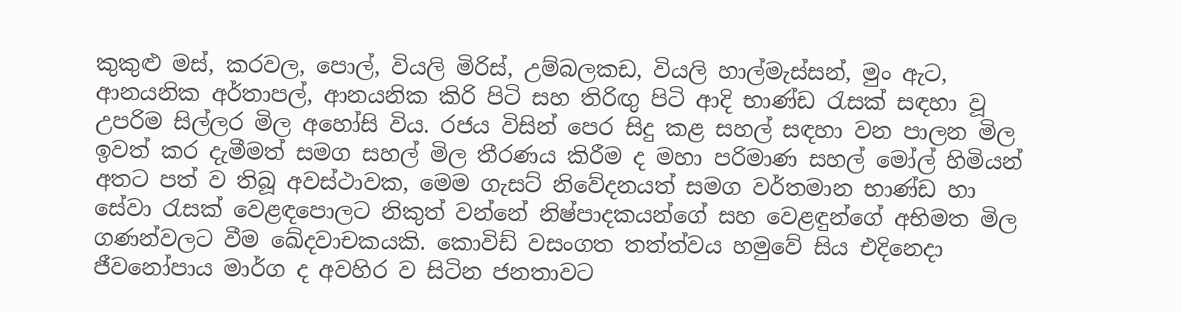කුකුළු මස්, කරවල, පොල්, වියලි මිරිස්, උම්බලකඩ, වියලි හාල්මැස්සන්, මුං ඇට, ආනයනික අර්තාපල්, ආනයනික කිරි පිටි සහ තිරිඟු පිටි ආදි භාණ්ඩ රැසක් සඳහා වූ උපරිම සිල්ලර මිල අහෝසි විය. රජය විසින් පෙර සිදු කළ සහල් සඳහා වන පාලන මිල ඉවත් කර දැමීමත් සමග සහල් මිල තීරණය කිරීම ද මහා පරිමාණ සහල් මෝල් හිමියන් අතට පත් ව තිබූ අවස්ථාවක, මෙම ගැසට් නිවේදනයත් සමග වර්තමාන භාණ්ඩ හා සේවා රැසක් වෙළඳපොලට නිකුත් වන්නේ නිෂ්පාදකයන්ගේ සහ වෙළඳුන්ගේ අභිමත මිල ගණන්වලට වීම ඛේදවාචකයකි. කොවිඩ් වසංගත තත්ත්වය හමුවේ සිය එදිනෙදා ජීවනෝපාය මාර්ග ද අවහිර ව සිටින ජනතාවට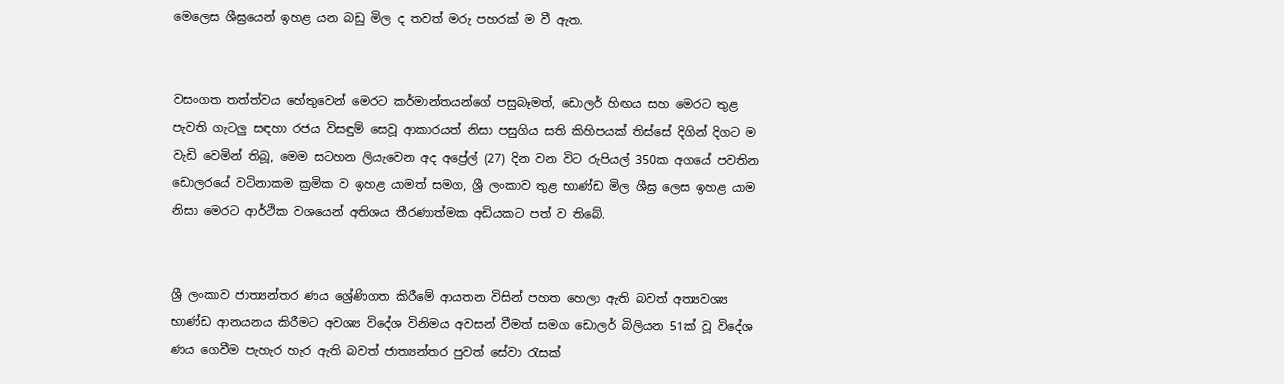මෙලෙස ශීඝ්‍රයෙන් ඉහළ යන බඩු මිල ද තවත් මරු පහරක් ම වී ඇත.


වසංගත තත්ත්වය හේතුවෙන් මෙරට කර්මාන්තයන්ගේ පසුබෑමත්, ඩොලර් හිඟය සහ මෙරට තුළ පැවති ගැටලු සඳහා රජය විසඳුම් සෙවූ ආකාරයත් නිසා පසුගිය සති කිහිපයක් තිස්සේ දිගින් දිගට ම වැඩි වෙමින් තිබූ, මෙම සටහන ලියැවෙන අද අප්‍රේල් (27) දින වන විට රුපියල් 350ක අගයේ පවතින ඩොලරයේ වටිනාකම ක්‍රමික ව ඉහළ යාමත් සමග, ශ්‍රී ලංකාව තුළ භාණ්ඩ මිල ශීඝ්‍ර ලෙස ඉහළ යාම නිසා මෙරට ආර්ථික වශයෙන් අතිශය තීරණාත්මක අඩියකට පත් ව තිබේ.


ශ්‍රී ලංකාව ජාත්‍යන්තර ණය ශ්‍රේණිගත කිරීමේ ආයතන විසින් පහත හෙලා ඇති බවත් අත්‍යවශ්‍ය භාණ්ඩ ආනයනය කිරීමට අවශ්‍ය විදේශ විනිමය අවසන් වීමත් සමග ඩොලර් බිලියන 51ක් වූ විදේශ ණය ගෙවීම පැහැර හැර ඇති බවත් ජාත්‍යන්තර පුවත් සේවා රැසක්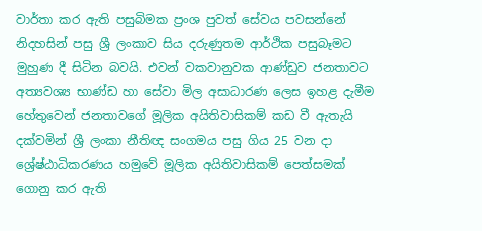වාර්තා කර ඇති පසුබිමක ප්‍රංශ පුවත් සේවය පවසන්නේ නිදහසින් පසු ශ්‍රී ලංකාව සිය දරුණුතම ආර්ථික පසුබෑමට මුහුණ දී සිටින බවයි. එවන් වකවානුවක ආණ්ඩුව ජනතාවට අත්‍යවශ්‍ය භාණ්ඩ හා සේවා මිල අසාධාරණ ලෙස ඉහළ දැමීම හේතුවෙන් ජනතාවගේ මූලික අයිතිවාසිකම් කඩ වී ඇතැයි දක්වමින් ශ්‍රී ලංකා නීතිඥ සංගමය පසු ගිය 25 වන දා ශ්‍රේෂ්ඨාධිකරණය හමුවේ මූලික අයිතිවාසිකම් පෙත්සමක් ගොනු කර ඇති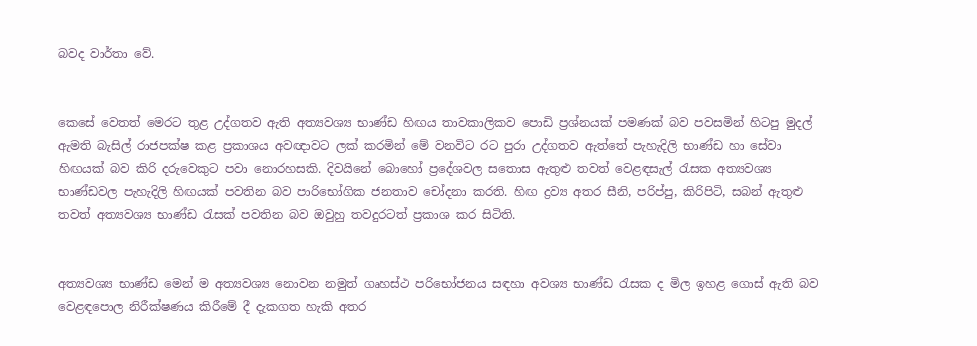බවද වාර්තා වේ.


කෙසේ වෙතත් මෙරට තුළ උද්ගතව ඇති අත්‍යවශ්‍ය භාණ්ඩ හිඟය තාවකාලිකව පොඩි ප්‍රශ්නයක් පමණක් බව පවසමින් හිටපු මුදල් ඇමති බැසිල් රාජපක්ෂ කළ ප්‍රකාශය අවඥාවට ලක් කරමින් මේ වනවිට රට පුරා උද්ගතව ඇත්තේ පැහැදිලි භාණ්ඩ හා සේවා හිඟයක් බව කිරි දරුවෙකුට පවා නොරහසකි. දිවයිනේ බොහෝ ප්‍රදේශවල සතොස ඇතුළු තවත් වෙළඳසැල් රැසක අත්‍යවශ්‍ය භාණ්ඩවල පැහැදිලි හිඟයක් පවතින බව පාරිභෝගික ජනතාව චෝදනා කරති. හිඟ ද්‍රව්‍ය අතර සීනි, පරිප්පු, කිරිපිටි, සබන් ඇතුළු තවත් අත්‍යවශ්‍ය භාණ්ඩ රැසක් පවතින බව ඔවුහු තවදුරටත් ප්‍රකාශ කර සිටිති.


අත්‍යවශ්‍ය භාණ්ඩ මෙන් ම අත්‍යවශ්‍ය නොවන නමුත් ගෘහස්ථ පරිභෝජනය සඳහා අවශ්‍ය භාණ්ඩ රැසක ද මිල ඉහළ ගොස් ඇති බව වෙළඳපොල නිරීක්ෂණය කිරීමේ දී දැකගත හැකි අතර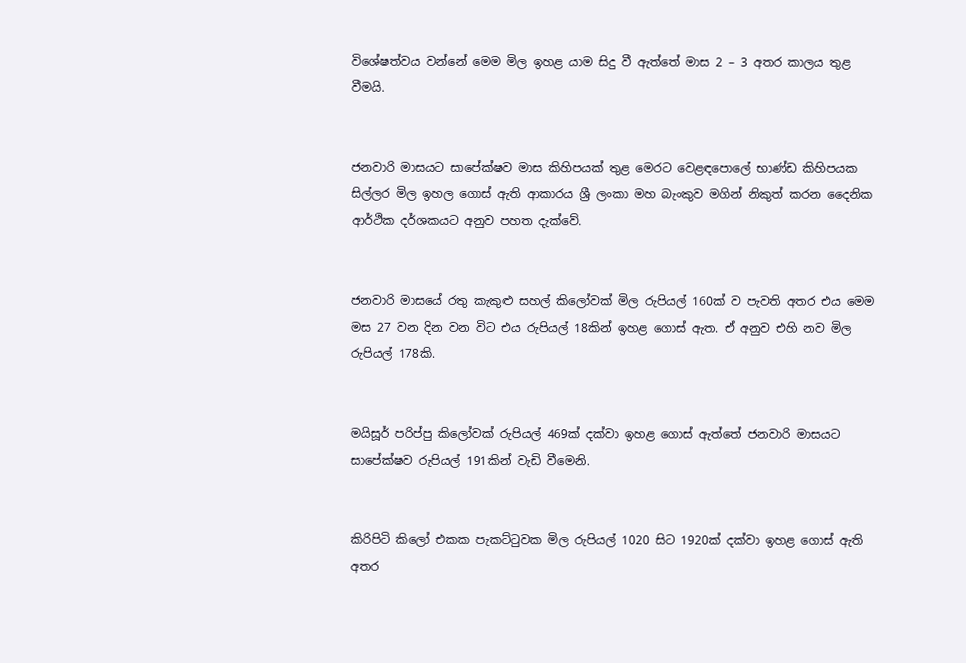විශේෂත්වය වන්නේ මෙම මිල ඉහළ යාම සිදු වී ඇත්තේ මාස 2 – 3 අතර කාලය තුළ වීමයි.


ජනවාරි මාසයට සාපේක්ෂව මාස කිහිපයක් තුළ මෙරට වෙළඳපොලේ භාණ්ඩ කිහිපයක සිල්ලර මිල ඉහල ගොස් ඇති ආකාරය ශ්‍රී ලංකා මහ බැංකුව මගින් නිකුත් කරන දෛනික ආර්ථික දර්ශකයට අනුව පහත දැක්වේ.


ජනවාරි මාසයේ රතු කැකුළු සහල් කිලෝවක් මිල රුපියල් 160ක් ව පැවති අතර එය මෙම මස 27 වන දින වන විට එය රුපියල් 18කින් ඉහළ ගොස් ඇත. ඒ අනුව එහි නව මිල රුපියල් 178කි.


මයිසූර් පරිප්පු කිලෝවක් රුපියල් 469ක් දක්වා ඉහළ ගොස් ඇත්තේ ජනවාරි මාසයට සාපේක්ෂව රුපියල් 191කින් වැඩි වීමෙනි.


කිරිපිටි කිලෝ එකක පැකට්ටුවක මිල රුපියල් 1020 සිට 1920ක් දක්වා ඉහළ ගොස් ඇති අතර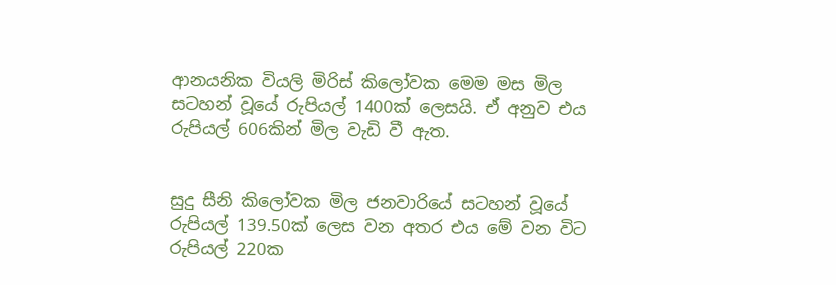ආනයනික වියලි මිරිස් කිලෝවක මෙම මස මිල සටහන් වූයේ රුපියල් 1400ක් ලෙසයි. ඒ අනුව එය රුපියල් 606කින් මිල වැඩි වී ඇත.


සුදු සීනි කිලෝවක මිල ජනවාරියේ සටහන් වූයේ රුපියල් 139.50ක් ලෙස වන අතර එය මේ වන විට රුපියල් 220ක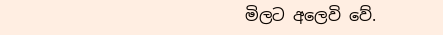මිලට අලෙවි වේ.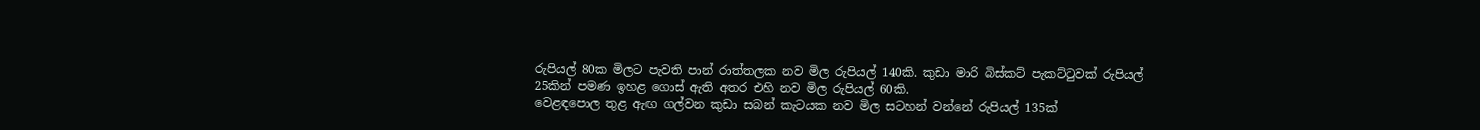රුපියල් 80ක මිලට පැවති පාන් රාත්තලක නව මිල රුපියල් 140කි. කුඩා මාරි බිස්කට් පැකට්ටුවක් රුපියල් 25කින් පමණ ඉහළ ගොස් ඇති අතර එහි නව මිල රුපියල් 60කි.
වෙළඳපොල තුළ ඇඟ ගල්වන කුඩා සබන් කැටයක නව මිල සටහන් වන්නේ රුපියල් 135ක්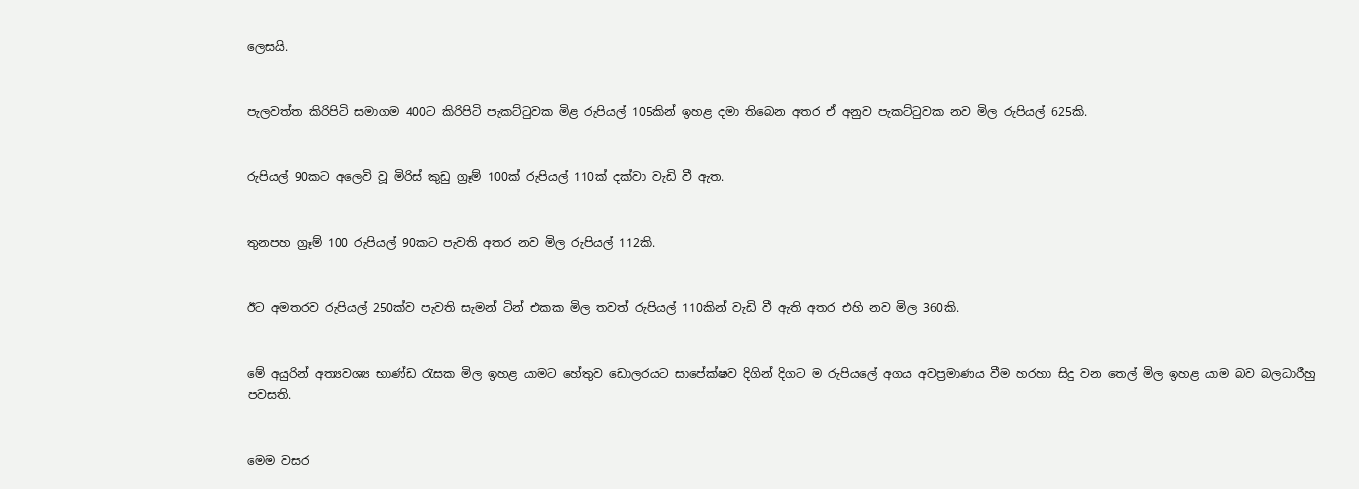ලෙසයි.


පැලවත්ත කිරිපිටි සමාගම 400ට කිරිපිටි පැකට්ටුවක මිළ රුපියල් 105කින් ඉහළ දමා තිබෙන අතර ඒ අනුව පැකට්ටුවක නව මිල රුපියල් 625කි.


රුපියල් 90කට අලෙවි වූ මිරිස් කුඩු ග්‍රෑම් 100ක් රුපියල් 110ක් දක්වා වැඩි වී ඇත.


තුනපහ ග්‍රෑම් 100 රුපියල් 90කට පැවති අතර නව මිල රුපියල් 112කි.


ඊට අමතරව රුපියල් 250ක්ව පැවති සැමන් ටින් එකක මිල තවත් රුපියල් 110කින් වැඩි වී ඇති අතර එහි නව මිල 360කි.


මේ අයුරින් අත්‍යවශ්‍ය භාණ්ඩ රැසක මිල ඉහළ යාමට හේතුව ඩොලරයට සාපේක්ෂව දිගින් දිගට ම රුපියලේ අගය අවප්‍රමාණය වීම හරහා සිදු වන තෙල් මිල ඉහළ යාම බව බලධාරීහු පවසති.


මෙම වසර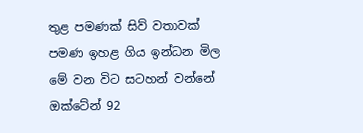තුළ පමණක් සිව් වතාවක් පමණ ඉහළ ගිය ඉන්ධන මිල මේ වන විට සටහන් වන්නේ ඔක්ටේන් 92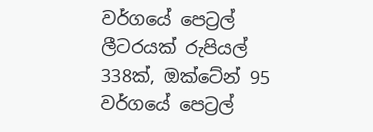වර්ගයේ පෙට්‍රල් ලීටරයක් රුපියල් 338ක්, ඔක්ටේන් 95 වර්ගයේ පෙට්‍රල්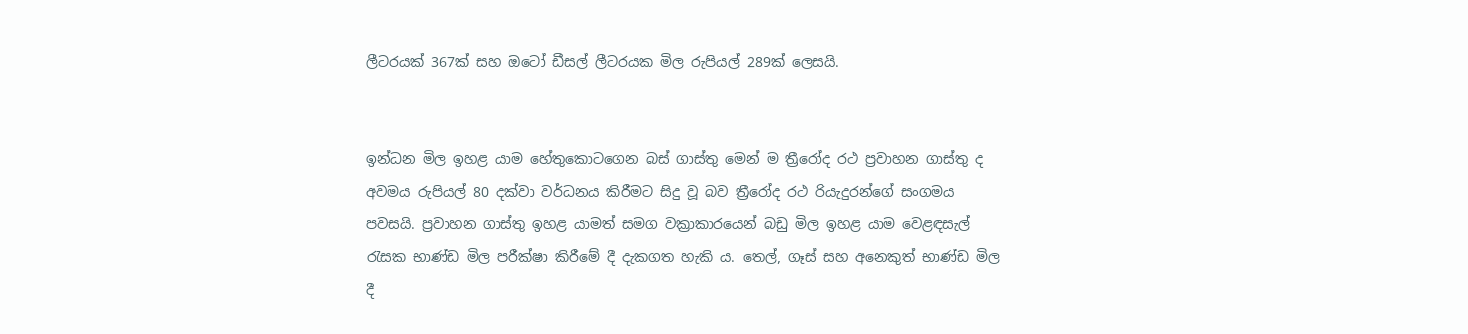ලීටරයක් 367ක් සහ ඔටෝ ඩීසල් ලීටරයක මිල රුපියල් 289ක් ලෙසයි.


ඉන්ධන මිල ඉහළ යාම හේතුකොටගෙන බස් ගාස්තු මෙන් ම ත්‍රීරෝද රථ ප්‍රවාහන ගාස්තු ද අවමය රුපියල් 80 දක්වා වර්ධනය කිරීමට සිදු වූ බව ත්‍රීරෝද රථ රියැදුරන්ගේ සංගමය පවසයි. ප්‍රවාහන ගාස්තු ඉහළ යාමත් සමග වක්‍රාකාරයෙන් බඩු මිල ඉහළ යාම වෙළඳසැල් රැසක භාණ්ඩ මිල පරීක්ෂා කිරීමේ දී දැකගත හැකි ය. තෙල්, ගෑස් සහ අනෙකුත් භාණ්ඩ මිල දී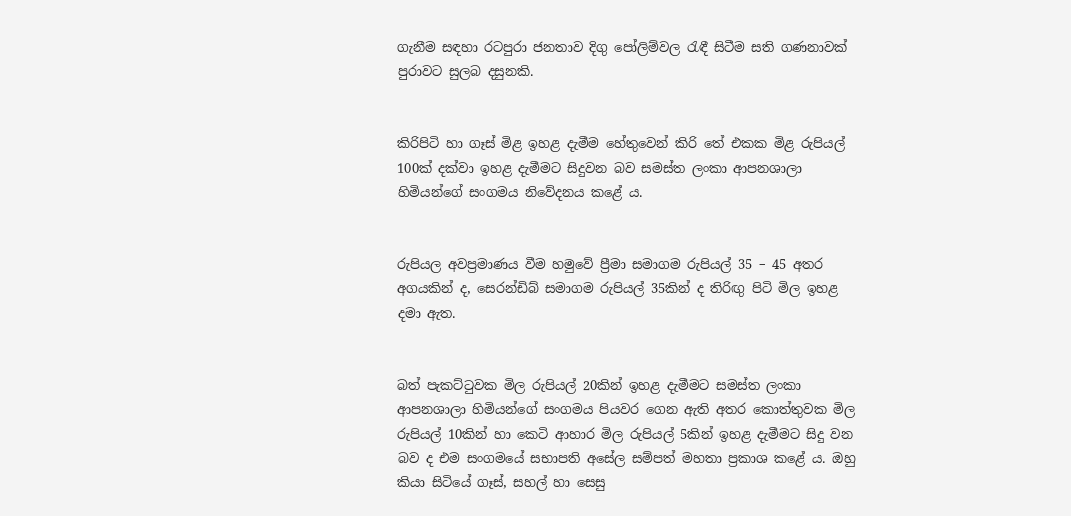ගැනීම සඳහා රටපුරා ජනතාව දිගු පෝලිම්වල රැඳී සිටීම සති ගණනාවක් පුරාවට සුලබ දසුනකි.


කිරිපිටි හා ගෑස් මිළ ඉහළ දැමීම හේතුවෙන් කිරි තේ එකක මිළ රුපියල් 100ක් දක්වා ඉහළ දැමීමට සිදුවන බව සමස්ත ලංකා ආපනශාලා හිමියන්ගේ සංගමය නිවේදනය කළේ ය.


රුපියල අවප්‍රමාණය වීම හමුවේ ප්‍රීමා සමාගම රුපියල් 35 – 45 අතර අගයකින් ද, සෙරන්ඩිබ් සමාගම රුපියල් 35කින් ද තිරිඟු පිටි මිල ඉහළ දමා ඇත.


බත් පැකට්ටුවක මිල රුපියල් 20කින් ඉහළ දැමීමට සමස්ත ලංකා ආපනශාලා හිමියන්ගේ සංගමය පියවර ගෙන ඇති අතර කොත්තුවක මිල රුපියල් 10කින් හා කෙටි ආහාර මිල රුපියල් 5කින් ඉහළ දැමීමට සිදු වන බව ද එම සංගමයේ සභාපති අසේල සම්පත් මහතා ප්‍රකාශ කළේ ය. ඔහු කියා සිටියේ ගෑස්, සහල් හා සෙසු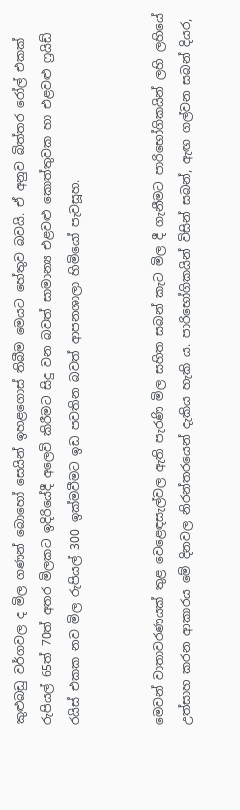කුළුබඩු වර්ගවල ද මිල ගණන් බොහෝ සෙයින් ඉහළගොස් තිබීම මෙයට හේතුව බවයි. ඒ අනුව බිත්තර රෝල් එකක් රුපියල් 65ත් 70ත් අතර මිලකට ඉදිරියේදී අලෙවි කිරීමට සිදු වන බවත් සාමාන්‍ය එළවළු කොත්තුවක හා එළවළු ෆ්‍රයිඩ් රයිස් එකක නව මිල රුපියල් 300 ඉක්මවීමට ඉඩ පවතින බවත් ආපනශාලා හිමියෝ පැවසූහ.


මෙවන් වාතාවරණයක් තුළ වෙළෙඳසැල්වල ඇති පැරණි මිල සහිත සබන් කැට මිල දී ගැනීමට පාරිභෝගිකයින් ලහි ලහියේ උත්සාහ කරන ආකාරය මේ දිනවල නිරන්තරයෙන් දැකිය හැකි ය. පාරිභෝගිකයින් විසින් සබන්, ඇඟ ගල්වන සබන් දියර,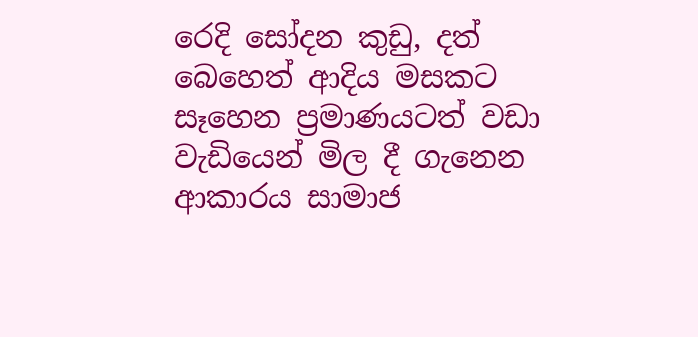රෙදි සෝදන කුඩු, දත් බෙහෙත් ආදිය මසකට සෑහෙන ප්‍රමාණයටත් වඩා වැඩියෙන් මිල දී ගැනෙන ආකාරය සාමාජ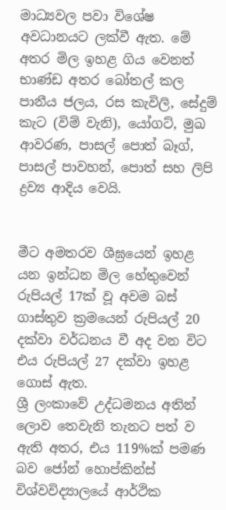මාධ්‍යවල පවා විශේෂ අවධානයට ලක්වී ඇත. මේ අතර මිල ඉහළ ගිය වෙනත් භාණ්ඩ අතර බෝතල් කල පානීය ජලය, රස කැවිලි, සේදුම් කැට (විම් වැනි), යෝගට්, මුඛ ආවරණ, පාසල් පොත් බෑග්, පාසල් පාවහන්, පොත් සහ ලිපි ද්‍රව්‍ය ආදිය වෙයි.


මීට අමතරව ශීඝ්‍රයෙන් ඉහළ යන ඉන්ධන මිල හේතුවෙන් රුපියල් 17ක් වූ අවම බස් ගාස්තුව ක්‍රමයෙන් රුපියල් 20 දක්වා වර්ධනය වී අද වන විට එය රුපියල් 27 දක්වා ඉහළ ගොස් ඇත.
ශ්‍රී ලංකාවේ උද්ධමනය අතින් ලොව තෙවැනි තැනට පත් ව ඇති අතර, එය 119%ක් පමණ බව ජෝන් හොප්කින්ස් විශ්වවිද්‍යාලයේ ආර්ථික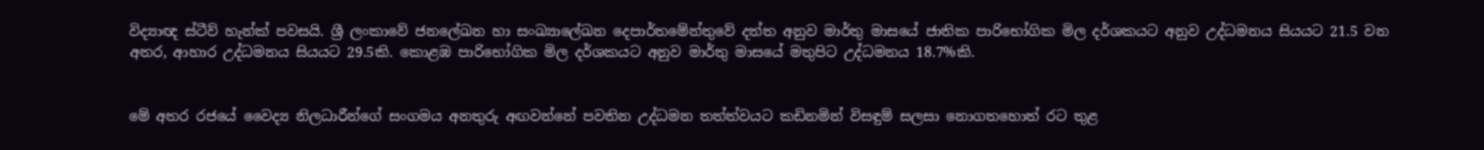විද්‍යාඥ ස්ටීව් හැන්ක් පවසයි. ශ්‍රී ලංකාවේ ජනලේඛන හා සංඛ්‍යාලේඛන දෙපාර්තමේන්තුවේ දත්ත අනුව මාර්තු මාසයේ ජාතික පාරිභෝගික මිල දර්ශකයට අනුව උද්ධමනය සියයට 21.5 වන අතර, ආහාර උද්ධමනය සියයට 29.5කි. කොළඹ පාරිභෝගික මිල දර්ශකයට අනුව මාර්තු මාසයේ මතුපිට උද්ධමනය 18.7%කි.


මේ අතර රජයේ වෛද්‍ය නිලධාරීන්ගේ සංගමය අනතුරු අඟවන්නේ පවතින උද්ධමන තත්ත්වයට කඩිනමින් විසඳුම් සලසා නොගතහොත් රට තුළ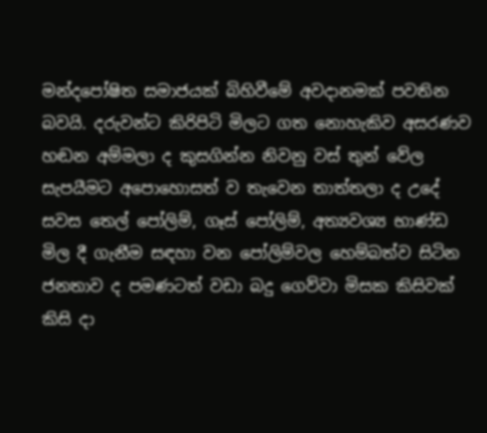මන්දපෝෂිත සමාජයක් බිහිවීමේ අවදානමක් පවතින බවයි. දරුවන්ට කිරිපිටි මිලට ගත නොහැකිව අසරණව හඬන අම්මලා ද කුසගින්න නිවනු වස් තුන් වේල සැපයීමට අපොහොසත් ව තැවෙන තාත්තලා ද උදේ සවස තෙල් පෝලිම්, ගෑස් පෝලිම්, අත්‍යවශ්‍ය භාණ්ඩ මිල දී ගැනීම සඳහා වන පෝලිම්වල හෙම්බත්ව සිටින ජනතාව ද පමණටත් වඩා බදු ගෙව්වා මිසක කිසිවක් කිසි දා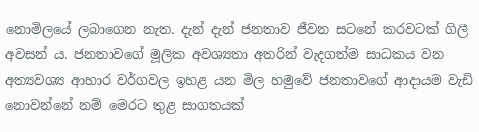නොමිලයේ ලබාගෙන නැත. දැන් දැන් ජනතාව ජීවන සටනේ කරවටක් ගිලී අවසන් ය. ජනතාවගේ මූලික අවශ්‍යතා අතරින් වැදගත්ම සාධකය වන අත්‍යවශ්‍ය ආහාර වර්ගවල ඉහළ යන මිල හමුවේ ජනතාවගේ ආදායම වැඩි නොවන්නේ නම් මෙරට තුළ සාගතයක්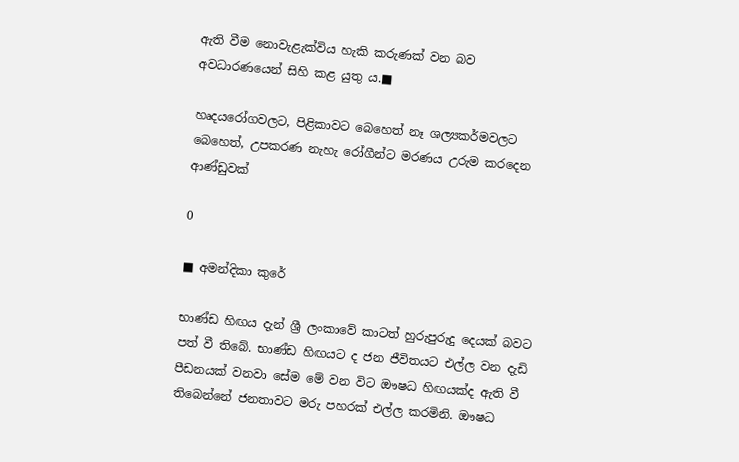ඇති වීම නොවැළැක්විය හැකි කරුණක් වන බව අවධාරණයෙන් සිහි කළ යුතු ය.■

හෘදයරෝගවලට, පිළිකාවට බෙහෙත් නෑ ශල්‍යකර්මවලට බෙහෙත්, උපකරණ නැහැ රෝගීන්ට මරණය උරුම කරදෙන ආණ්ඩුවක්

0

■ අමන්දිකා කුරේ

භාණ්ඩ හිඟය දැන් ශ්‍රී ලංකාවේ කාටත් හුරුපුරුදු දෙයක් බවට පත් වී තිබේ. භාණ්ඩ හිඟයට ද ජන ජීවිතයට එල්ල වන දැඩි පීඩනයක් වනවා සේම මේ වන විට ඖෂධ හිඟයක්ද ඇති වී තිබෙන්නේ ජනතාවට මරු පහරක් එල්ල කරමිනි. ඖෂධ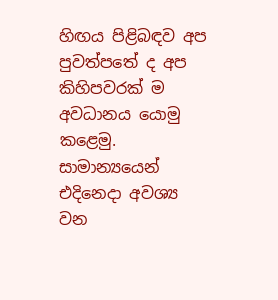හිඟය පිළිබඳව අප පුවත්පතේ ද අප කිහිපවරක් ම අවධානය යොමු කළෙමු. සාමාන්‍යයෙන් එදිනෙදා අවශ්‍ය වන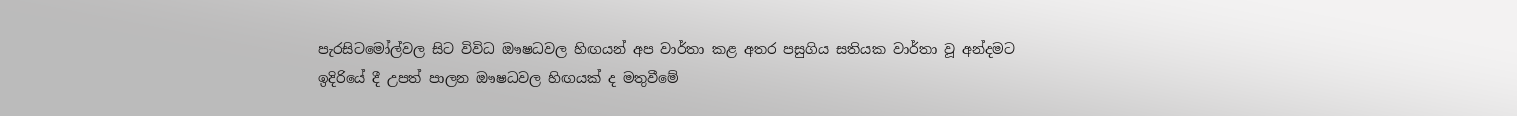පැරසිටමෝල්වල සිට විවිධ ඖෂධවල හිඟයන් අප වාර්තා කළ අතර පසුගිය සතියක වාර්තා වූ අන්දමට ඉදිරියේ දී උපත් පාලන ඖෂධවල හිඟයක් ද මතුවීමේ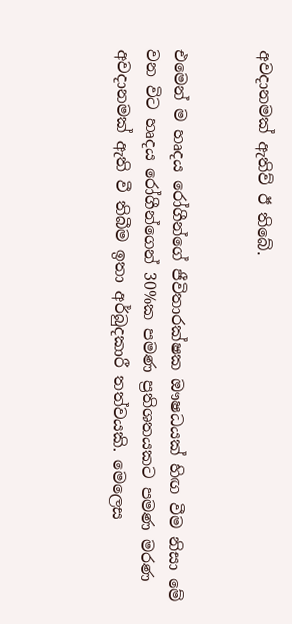අවදානමක් ඇතිව් ඊ තිබේ.


එමෙන් ම හෘදය රෝගීන්ගේ ජීවිතාරක්ෂක ඖෂධයක් හිඟ වීම නිසා මේ වන විට හෘදය රෝගීන්ගෙන් 30%ක පමණ ප්‍රතිශතයකට පමණ මරණ අවදානමක් ඇති වී තිබීම ඉතා අර්බුදකාරී තත්වයකි. මෙලෙස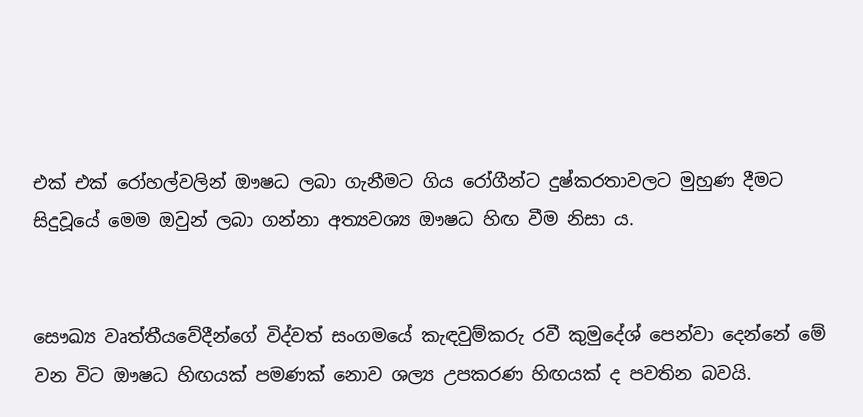එක් එක් රෝහල්වලින් ඖෂධ ලබා ගැනීමට ගිය රෝගීන්ට දුෂ්කරතාවලට මුහුණ දීමට සිදුවූයේ මෙම ඔවුන් ලබා ගන්නා අත්‍යවශ්‍ය ඖෂධ හිඟ වීම නිසා ය.


සෞඛ්‍ය වෘත්තීයවේදීන්ගේ විද්වත් සංගමයේ කැඳවුම්කරු රවී කුමුදේශ් පෙන්වා දෙන්නේ මේ වන විට ඖෂධ හිඟයක් පමණක් නොව ශල්‍ය උපකරණ හිඟයක් ද පවතින බවයි.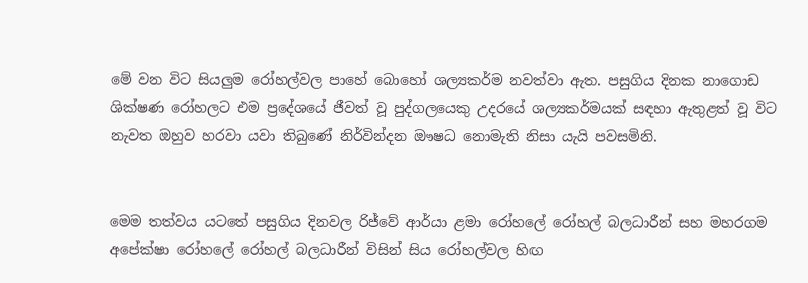මේ වන විට සියලුම රෝහල්වල පාහේ බොහෝ ශල්‍යකර්ම නවත්වා ඇත. පසුගිය දිනක නාගොඩ ශික්ෂණ රෝහලට එම ප්‍රදේශයේ ජීවත් වූ පුද්ගලයෙකු උදරයේ ශල්‍යකර්මයක් සඳහා ඇතුළත් වූ විට නැවත ඔහුව හරවා යවා තිබුණේ නිර්වින්දන ඖෂධ නොමැති නිසා යැයි පවසමිනි.


මෙම තත්වය යටතේ පසුගිය දිනවල රිජ්වේ ආර්යා ළමා රෝහලේ රෝහල් බලධාරීන් සහ මහරගම අපේක්ෂා රෝහලේ රෝහල් බලධාරීන් විසින් සිය රෝහල්වල හිඟ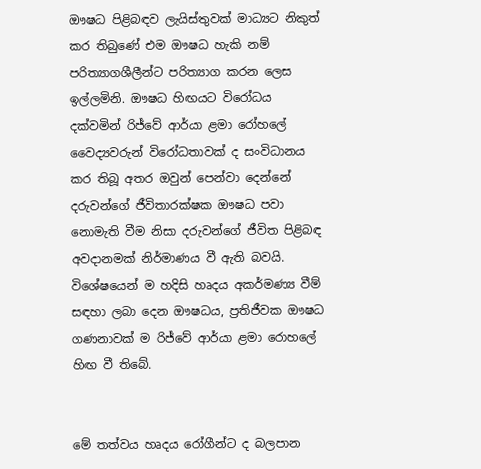ඖෂධ පිළිබඳව ලැයිස්තුවක් මාධ්‍යට නිකුත් කර තිබුණේ එම ඖෂධ හැකි නම් පරිත්‍යාගශීලීන්ට පරිත්‍යාග කරන ලෙස ඉල්ලමිනි. ඖෂධ හිඟයට විරෝධය දක්වමින් රිජ්වේ ආර්යා ළමා රෝහලේ වෛද්‍යවරුන් විරෝධතාවක් ද සංවිධානය කර තිබූ අතර ඔවුන් පෙන්වා දෙන්නේ දරුවන්ගේ ජීවිතාරක්ෂක ඖෂධ පවා නොමැති වීම නිසා දරුවන්ගේ ජීවිත පිළිබඳ අවදානමක් නිර්මාණය වී ඇති බවයි. විශේෂයෙන් ම හදිසි හෘදය අකර්මණ්‍ය වීම් සඳහා ලබා දෙන ඖෂධය, ප්‍රතිජීවක ඖෂධ ගණනාවක් ම රිජ්වේ ආර්යා ළමා රොහලේ හිඟ වී තිබේ.


මේ තත්වය හෘදය රෝගීන්ට ද බලපාන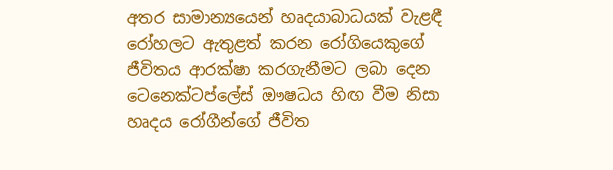අතර සාමාන්‍යයෙන් හෘදයාබාධයක් වැළඳී රෝහලට ඇතුළත් කරන රෝගියෙකුගේ ජීවිතය ආරක්ෂා කරගැනීමට ලබා දෙන ටෙනෙක්ටප්ලේස් ඖෂධය හිඟ වීම නිසා හෘදය රෝගීන්ගේ ජීවිත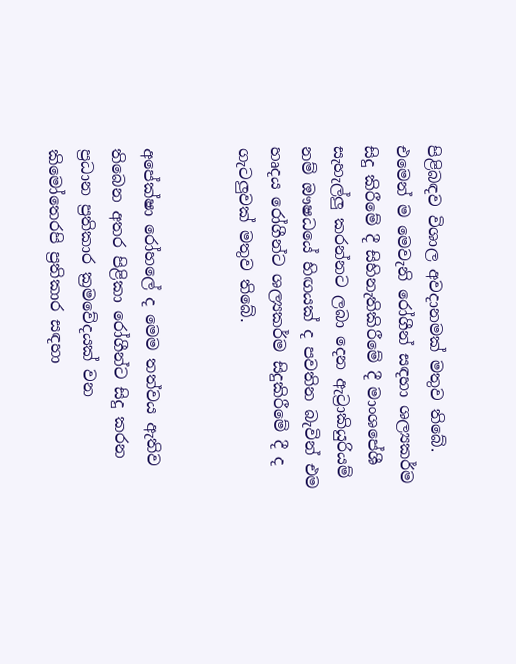පිළිබඳව විශාල අවදානමක් මතුව තිබේ. එමෙන් ම මෙවැනි රෝගීන් සඳහා ශල්‍යකර්ම සිදු කිරීමේ දී සිහිනැතිකිරීමේ දී මාංශපේශී සැහැල්ලු කරන්නට ලබා දෙන ඇට්‍රාකියුරියම් නම් ඖෂධයේ හිඟයක් ද පවතින බැවින් එම හෘදය රෝගීන්ට ශල්‍යකර්ම සිදුකිරීමේ දී ද ගැටලුවක් මතුව තිබේ.


අපේක්ෂා රෝහලේ ද මෙම තත්වය ඇතිව තිබෙන අතර පිළිකා රෝගීන්ට සිදු කරන ප්‍රධාන ප්‍රතිකාර ක්‍රමවේදයක් වන කිමෝතෙරපි ප්‍රතිකාර සඳහා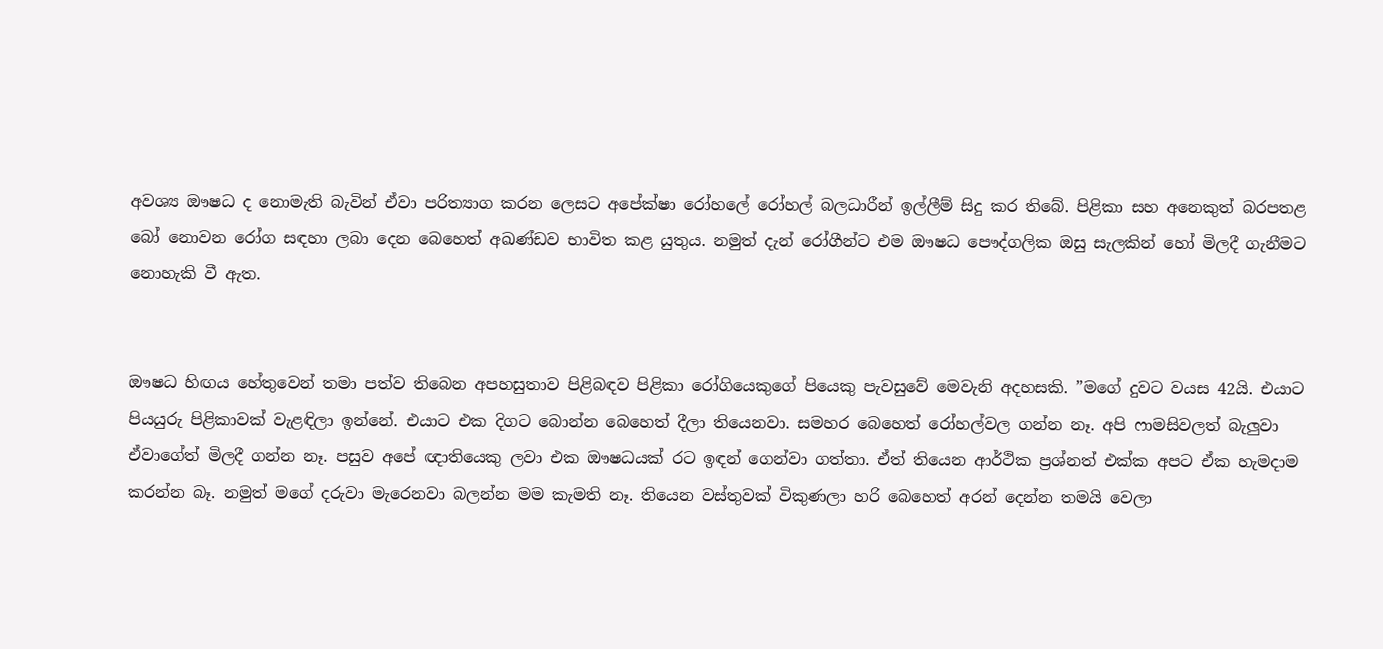අවශ්‍ය ඖෂධ ද නොමැති බැවින් ඒවා පරිත්‍යාග කරන ලෙසට අපේක්ෂා රෝහලේ රෝහල් බලධාරීන් ඉල්ලීම් සිදු කර තිබේ. පිළිකා සහ අනෙකුත් බරපතළ බෝ නොවන රෝග සඳහා ලබා දෙන බෙහෙත් අඛණ්ඩව භාවිත කළ යුතුය. නමුත් දැන් රෝගීන්ට එම ඖෂධ පෞද්ගලික ඔසු සැලකින් හෝ මිලදී ගැනීමට නොහැකි වී ඇත.


ඖෂධ හිඟය හේතුවෙන් තමා පත්ව තිබෙන අපහසුතාව පිළිබඳව පිළිකා රෝගියෙකුගේ පියෙකු පැවසුවේ මෙවැනි අදහසකි. ”මගේ දුවට වයස 42යි. එයාට පියයුරු පිළිකාවක් වැළඳිලා ඉන්නේ. එයාට එක දිගට බොන්න බෙහෙත් දීලා තියෙනවා. සමහර බෙහෙත් රෝහල්වල ගන්න නෑ. අපි ෆාමසිවලත් බැලුවා ඒවාගේත් මිලදී ගන්න නෑ. පසුව අපේ ඥාතියෙකු ලවා එක ඖෂධයක් රට ඉඳන් ගෙන්වා ගත්තා. ඒත් තියෙන ආර්ථික ප්‍රශ්නත් එක්ක අපට ඒක හැමදාම කරන්න බෑ. නමුත් මගේ දරුවා මැරෙනවා බලන්න මම කැමති නෑ. තියෙන වස්තුවක් විකුණලා හරි බෙහෙත් අරන් දෙන්න තමයි වෙලා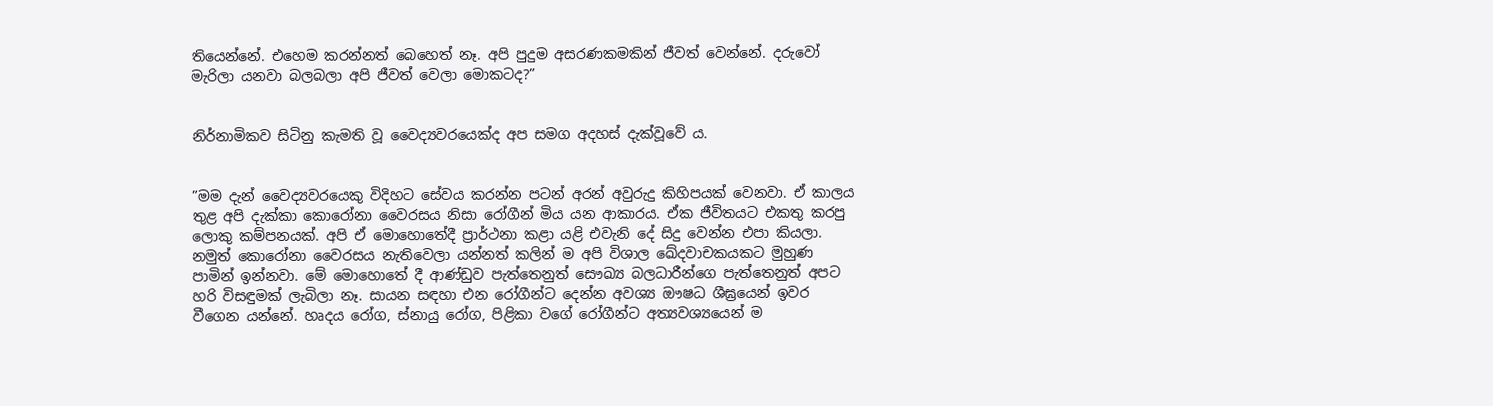තියෙන්නේ. එහෙම කරන්නත් බෙහෙත් නෑ. අපි පුදුම අසරණකමකින් ජීවත් වෙන්නේ. දරුවෝ මැරිලා යනවා බලබලා අපි ජීවත් වෙලා මොකටද?”


නිර්නාමිකව සිටිනු කැමති වූ වෛද්‍යවරයෙක්ද අප සමග අදහස් දැක්වූවේ ය.


”මම දැන් වෛද්‍යවරයෙකු විදිහට සේවය කරන්න පටන් අරන් අවුරුදු කිහිපයක් වෙනවා. ඒ කාලය තුළ අපි දැක්කා කොරෝනා වෛරසය නිසා රෝගීන් මිය යන ආකාරය. ඒක ජීවිතයට එකතු කරපු ලොකු කම්පනයක්. අපි ඒ මොහොතේදී ප්‍රාර්ථනා කළා යළි එවැනි දේ සිදු වෙන්න එපා කියලා. නමුත් කොරෝනා වෛරසය නැතිවෙලා යන්නත් කලින් ම අපි විශාල ඛේදවාචකයකට මුහුණ පාමින් ඉන්නවා. මේ මොහොතේ දී ආණ්ඩුව පැත්තෙනුත් සෞඛ්‍ය බලධාරීන්ගෙ පැත්තෙනුත් අපට හරි විසඳුමක් ලැබිලා නෑ. සායන සඳහා එන රෝගීන්ට දෙන්න අවශ්‍ය ඖෂධ ශීඝ්‍රයෙන් ඉවර වීගෙන යන්නේ. හෘදය රෝග, ස්නායු රෝග, පිළිකා වගේ රෝගීන්ට අත්‍යවශ්‍යයෙන් ම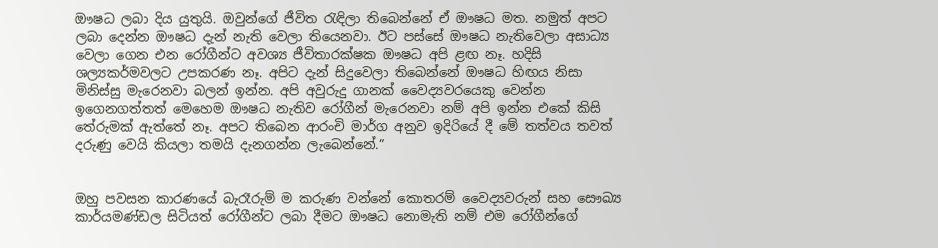ඖෂධ ලබා දිය යුතුයි. ඔවුන්ගේ ජීවිත රැඳිලා තිබෙන්නේ ඒ ඖෂධ මත. නමුත් අපට ලබා දෙන්න ඖෂධ දැන් නැති වෙලා තියෙනවා. ඊට පස්සේ ඖෂධ නැතිවෙලා අසාධ්‍ය වෙලා ගෙන එන රෝගීන්ට අවශ්‍ය ජීවිතාරක්ෂක ඖෂධ අපි ළඟ නෑ. හදිසි ශල්‍යකර්මවලට උපකරණ නෑ. අපිට දැන් සිදුවෙලා තිබෙන්නේ ඖෂධ හිඟය නිසා මිනිස්සු මැරෙනවා බලන් ඉන්න. අපි අවුරුදු ගානක් වෛද්‍යවරයෙකු වෙන්න ඉගෙනගත්තත් මෙහෙම ඖෂධ නැතිව රෝගීන් මැරෙනවා නම් අපි ඉන්න එකේ කිසි තේරුමක් ඇත්තේ නෑ. අපට තිබෙන ආරංචි මාර්ග අනුව ඉදිරියේ දී මේ තත්වය තවත් දරුණු වෙයි කියලා තමයි දැනගන්න ලැබෙන්නේ.”


ඔහු පවසන කාරණයේ බැරෑරුම් ම කරුණ වන්නේ කොතරම් වෛද්‍යවරුන් සහ සෞඛ්‍ය කාර්යමණ්ඩල සිටියත් රෝගීන්ට ලබා දීමට ඖෂධ නොමැති නම් එම රෝගීන්ගේ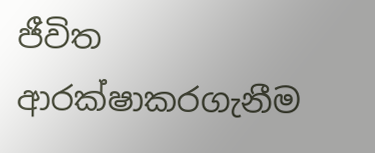ජීවිත ආරක්ෂාකරගැනීම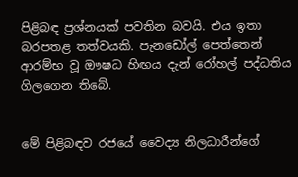පිළිබඳ ප්‍රශ්නයක් පවතින බවයි. එය ඉතා බරපතළ තත්වයකි. පැනඩෝල් පෙත්තෙන් ආරම්භ වූ ඖෂධ හිඟය දැන් රෝහල් පද්ධතිය ගිලගෙන තිබේ.


මේ පිළිබඳව රජයේ වෛද්‍ය නිලධාරීන්ගේ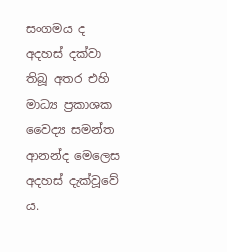සංගමය ද අදහස් දක්වා තිබූ අතර එහි මාධ්‍ය ප්‍රකාශක වෛද්‍ය සමන්ත ආනන්ද මෙලෙස අදහස් දැක්වූවේ ය.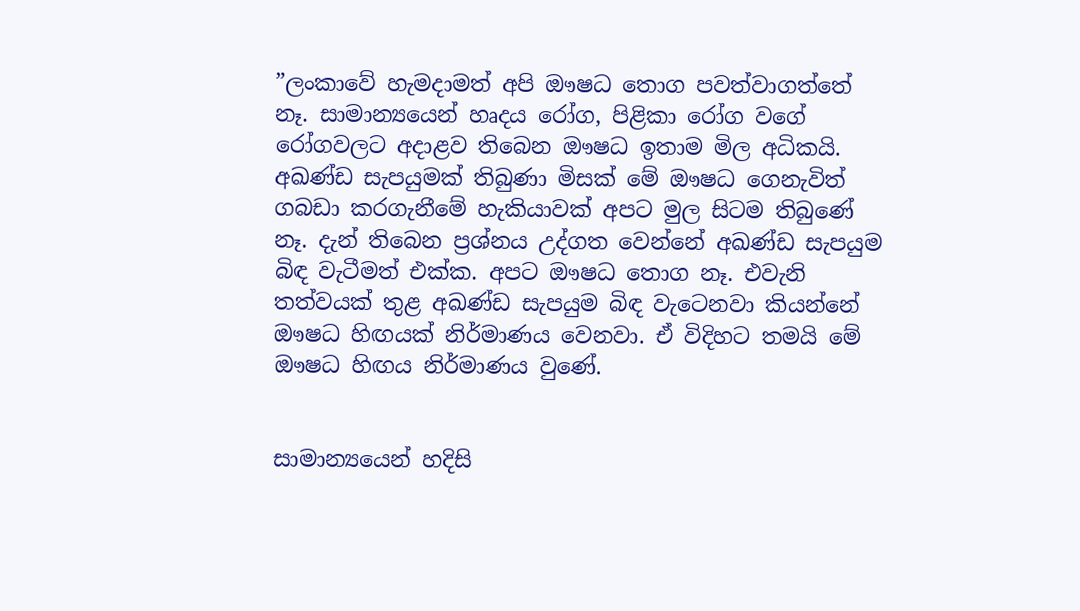”ලංකාවේ හැමදාමත් අපි ඖෂධ තොග පවත්වාගත්තේ නෑ. සාමාන්‍යයෙන් හෘදය රෝග, පිළිකා රෝග වගේ රෝගවලට අදාළව තිබෙන ඖෂධ ඉතාම මිල අධිකයි. අඛණ්ඩ සැපයුමක් තිබුණා මිසක් මේ ඖෂධ ගෙනැවිත් ගබඩා කරගැනීමේ හැකියාවක් අපට මුල සිටම තිබුණේ නෑ. දැන් තිබෙන ප්‍රශ්නය උද්ගත වෙන්නේ අඛණ්ඩ සැපයුම බිඳ වැටීමත් එක්ක. අපට ඖෂධ තොග නෑ. එවැනි තත්වයක් තුළ අඛණ්ඩ සැපයුම බිඳ වැටෙනවා කියන්නේ ඖෂධ හිඟයක් නිර්මාණය වෙනවා. ඒ විදිහට තමයි මේ ඖෂධ හිඟය නිර්මාණය වුණේ.


සාමාන්‍යයෙන් හදිසි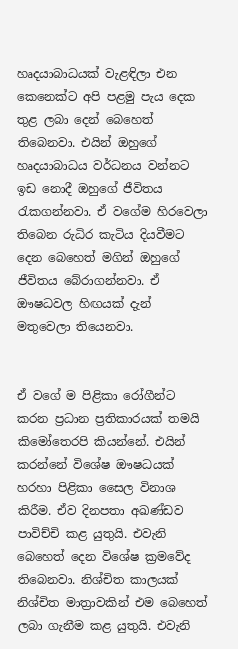හෘදයාබාධයක් වැළඳිලා එන කෙනෙක්ට අපි පළමු පැය දෙක තුළ ලබා දෙන් බෙහෙත් තිබෙනවා. එයින් ඔහුගේ හෘදයාබාධය වර්ධනය වන්නට ඉඩ නොදී ඔහුගේ ජීවිතය රැකගන්නවා. ඒ වගේම හිරවෙලා තිබෙන රුධිර කැටිය දියවීමට දෙන බෙහෙත් මගින් ඔහුගේ ජීවිතය බේරාගන්නවා. ඒ ඖෂධවල හිඟයක් දැන් මතුවෙලා තියෙනවා.


ඒ වගේ ම පිළිකා රෝගීන්ට කරන ප්‍රධාන ප්‍රතිකාරයක් තමයි කිමෝතෙරපි කියන්නේ. එයින් කරන්නේ විශේෂ ඖෂධයක් හරහා පිළිකා සෛල විනාශ කිරීම. ඒව දිනපතා අඛණ්ඩව පාවිච්චි කළ යුතුයි. එවැනි බෙහෙත් දෙන විශේෂ ක්‍රමවේද තිබෙනවා. නිශ්චිත කාලයක් නිශ්චිත මාත්‍රාවකින් එම බෙහෙත් ලබා ගැනීම කළ යුතුයි. එවැනි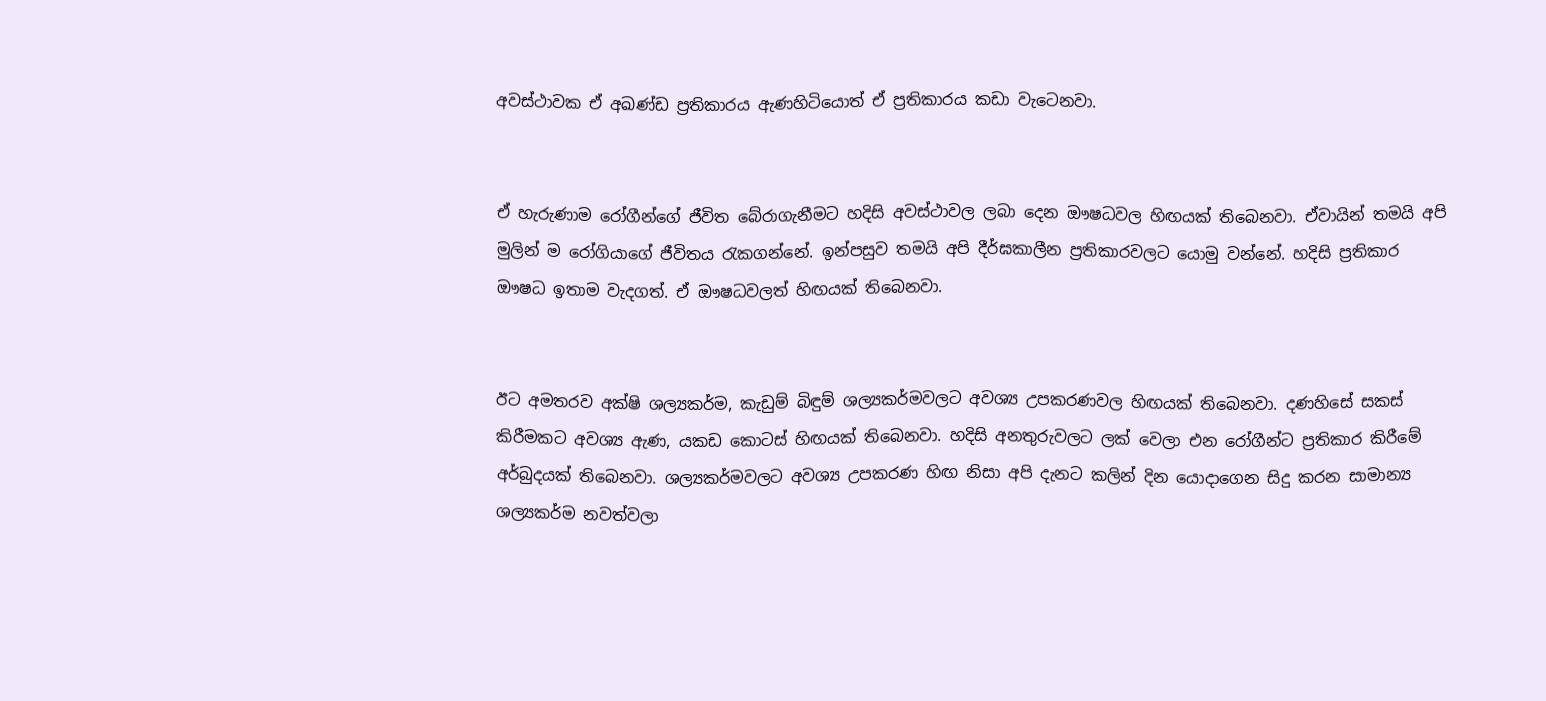අවස්ථාවක ඒ අඛණ්ඩ ප්‍රතිකාරය ඇණහිටියොත් ඒ ප්‍රතිකාරය කඩා වැටෙනවා.


ඒ හැරුණාම රෝගීන්ගේ ජීවිත බේරාගැනීමට හදිසි අවස්ථාවල ලබා දෙන ඖෂධවල හිඟයක් තිබෙනවා. ඒවායින් තමයි අපි මුලින් ම රෝගියාගේ ජීවිතය රැකගන්නේ. ඉන්පසුව තමයි අපි දීර්ඝකාලීන ප්‍රතිකාරවලට යොමු වන්නේ. හදිසි ප්‍රතිකාර ඖෂධ ඉතාම වැදගත්. ඒ ඖෂධවලත් හිඟයක් තිබෙනවා.


ඊට අමතරව අක්ෂි ශල්‍යකර්ම, කැඩුම් බිඳුම් ශල්‍යකර්මවලට අවශ්‍ය උපකරණවල හිඟයක් තිබෙනවා. දණහිසේ සකස් කිරීමකට අවශ්‍ය ඇණ, යකඩ කොටස් හිඟයක් තිබෙනවා. හදිසි අනතුරුවලට ලක් වෙලා එන රෝගීන්ට ප්‍රතිකාර කිරීමේ අර්බුදයක් තිබෙනවා. ශල්‍යකර්මවලට අවශ්‍ය උපකරණ හිඟ නිසා අපි දැනට කලින් දින යොදාගෙන සිදු කරන සාමාන්‍ය ශල්‍යකර්ම නවත්වලා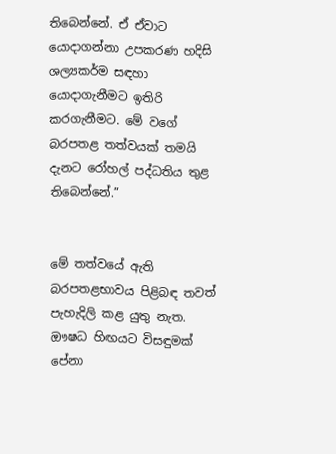තිබෙන්නේ. ඒ ඒවාට යොදාගන්නා උපකරණ හදිසි ශල්‍යකර්ම සඳහා යොදාගැනීමට ඉතිරි කරගැනීමට. මේ වගේ බරපතළ තත්වයක් තමයි දැනට රෝහල් පද්ධතිය තුළ තිබෙන්නේ.”


මේ තත්වයේ ඇති බරපතළභාවය පිළිබඳ තවත් පැහැදිලි කළ යුතු නැත. ඖෂධ හිඟයට විසඳුමක් පේනා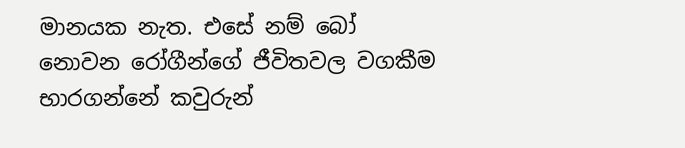මානයක නැත. එසේ නම් බෝ නොවන රෝගීන්ගේ ජීවිතවල වගකීම භාරගන්නේ කවුරුන්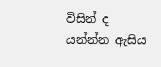විසින් ද යන්න්න ඇසිය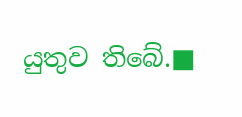යුතුව තිබේ.■